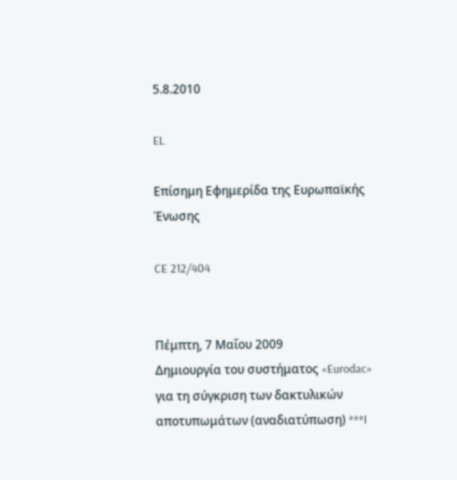5.8.2010

EL

Επίσημη Εφημερίδα της Ευρωπαϊκής Ένωσης

CE 212/404


Πέμπτη, 7 Μαΐου 2009
Δημιουργία του συστήματος «Eurodac» για τη σύγκριση των δακτυλικών αποτυπωμάτων (αναδιατύπωση) ***I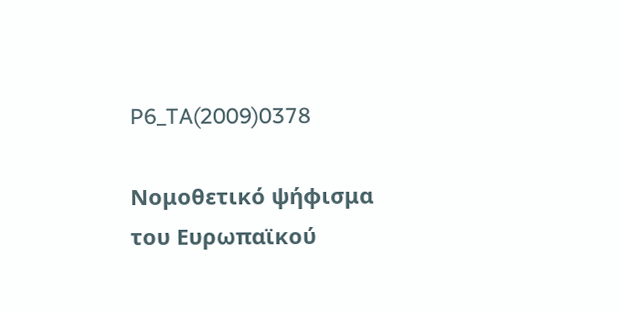P6_TA(2009)0378

Νομοθετικό ψήφισμα του Ευρωπαϊκού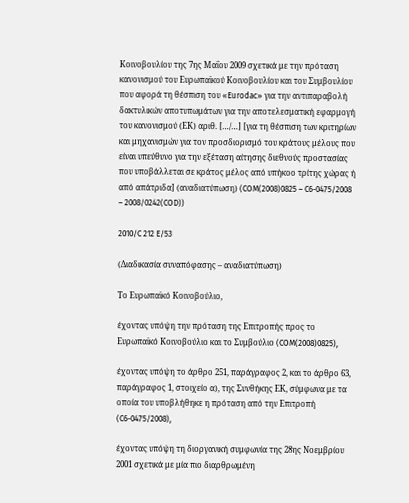Κοινοβουλίου της 7ης Μαΐου 2009 σχετικά με την πρόταση κανονισμού του Ευρωπαϊκού Κοινοβουλίου και του Συμβουλίου που αφορά τη θέσπιση του «Eurodac» για την αντιπαραβολή δακτυλικών αποτυπωμάτων για την αποτελεσματική εφαρμογή του κανονισμού (ΕΚ) αριθ. […/…] [για τη θέσπιση των κριτηρίων και μηχανισμών για τον προσδιορισμό του κράτους μέλους που είναι υπεύθυνο για την εξέταση αίτησης διεθνούς προστασίας που υποβάλλεται σε κράτος μέλος από υπήκοο τρίτης χώρας ή από απάτριδα] (αναδιατύπωση) (COM(2008)0825 – C6-0475/2008 – 2008/0242(COD))

2010/C 212 E/53

(Διαδικασία συναπόφασης – αναδιατύπωση)

Το Ευρωπαϊκό Κοινοβούλιο,

έχοντας υπόψη την πρόταση της Επιτροπής προς το Ευρωπαϊκό Κοινοβούλιο και το Συμβούλιο (COM(2008)0825),

έχοντας υπόψη το άρθρο 251, παράγραφος 2, και το άρθρο 63, παράγραφος 1, στοιχείο α), της Συνθήκης ΕΚ, σύμφωνα με τα οποία του υποβλήθηκε η πρόταση από την Επιτροπή (C6-0475/2008),

έχοντας υπόψη τη διοργανική συμφωνία της 28ης Νοεμβρίου 2001 σχετικά με μία πιο διαρθρωμένη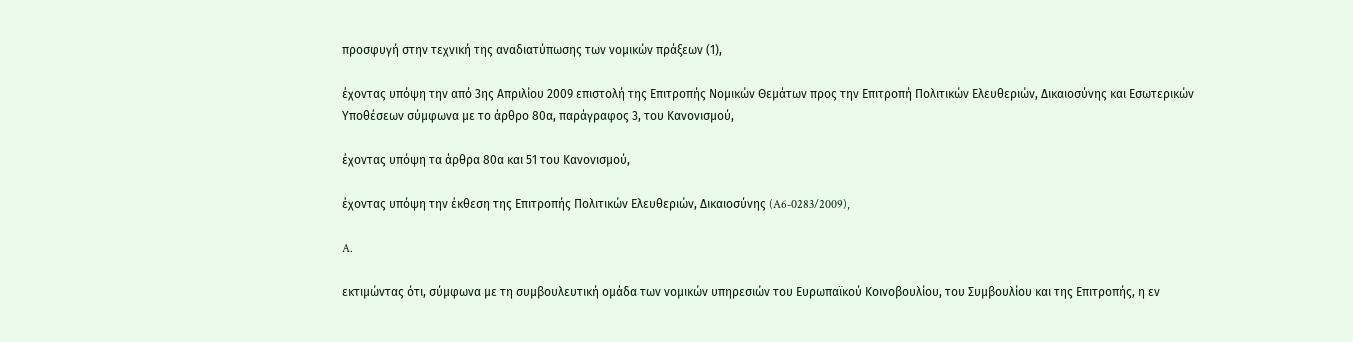προσφυγή στην τεχνική της αναδιατύπωσης των νομικών πράξεων (1),

έχοντας υπόψη την από 3ης Απριλίου 2009 επιστολή της Επιτροπής Νομικών Θεμάτων προς την Επιτροπή Πολιτικών Ελευθεριών, Δικαιοσύνης και Εσωτερικών Υποθέσεων σύμφωνα με το άρθρο 80α, παράγραφος 3, του Κανονισμού,

έχοντας υπόψη τα άρθρα 80α και 51 του Κανονισμού,

έχοντας υπόψη την έκθεση της Επιτροπής Πολιτικών Ελευθεριών, Δικαιοσύνης (A6-0283/2009),

A.

εκτιμώντας ότι, σύμφωνα με τη συμβουλευτική ομάδα των νομικών υπηρεσιών του Ευρωπαϊκού Κοινοβουλίου, του Συμβουλίου και της Επιτροπής, η εν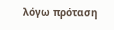λόγω πρόταση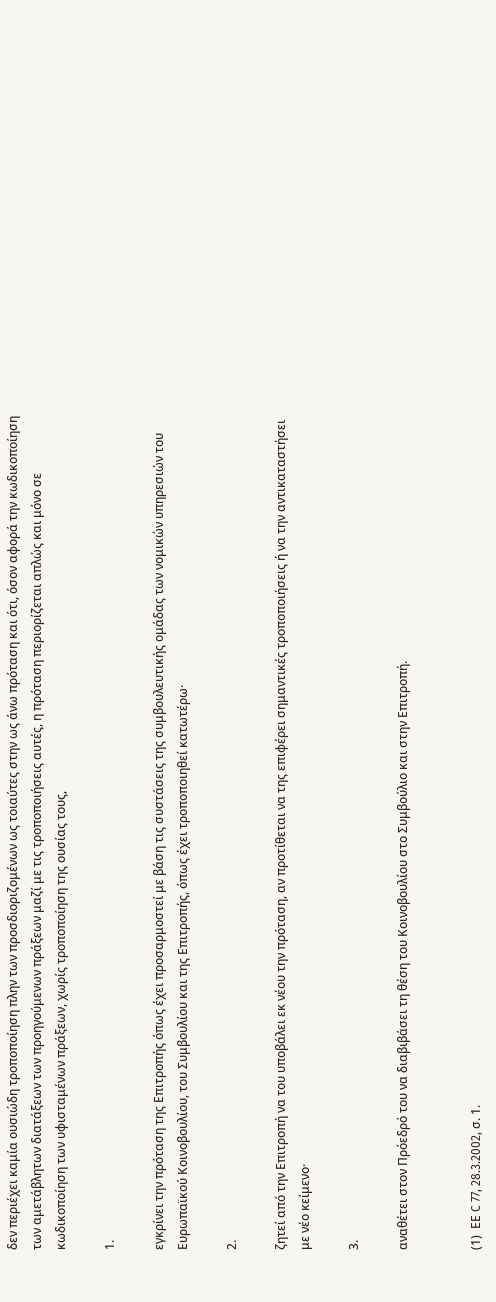δεν περιέχει καμία ουσιώδη τροποποίηση πλην των προσδιοριζομένων ως τοιαύτες στην ως άνω πρόταση και ότι, όσον αφορά την κωδικοποίηση των αμετάβλητων διατάξεων των προηγούμενων πράξεων μαζί με τις τροποποιήσεις αυτές, η πρόταση περιορίζεται απλώς και μόνο σε κωδικοποίηση των υφισταμένων πράξεων, χωρίς τροποποίηση της ουσίας τους,

1.

εγκρίνει την πρόταση της Επιτροπής όπως έχει προσαρμοστεί με βάση τις συστάσεις της συμβουλευτικής ομάδας των νομικών υπηρεσιών του Ευρωπαϊκού Κοινοβουλίου, του Συμβουλίου και της Επιτροπής, όπως έχει τροποποιηθεί κατωτέρω·

2.

ζητεί από την Επιτροπή να του υποβάλει εκ νέου την πρόταση, αν προτίθεται να της επιφέρει σημαντικές τροποποιήσεις ή να την αντικαταστήσει με νέο κείμενο·

3.

αναθέτει στον Πρόεδρό του να διαβιβάσει τη θέση του Κοινοβουλίου στο Συμβούλιο και στην Επιτροπή.


(1)  ΕΕ C 77, 28.3.2002, σ. 1.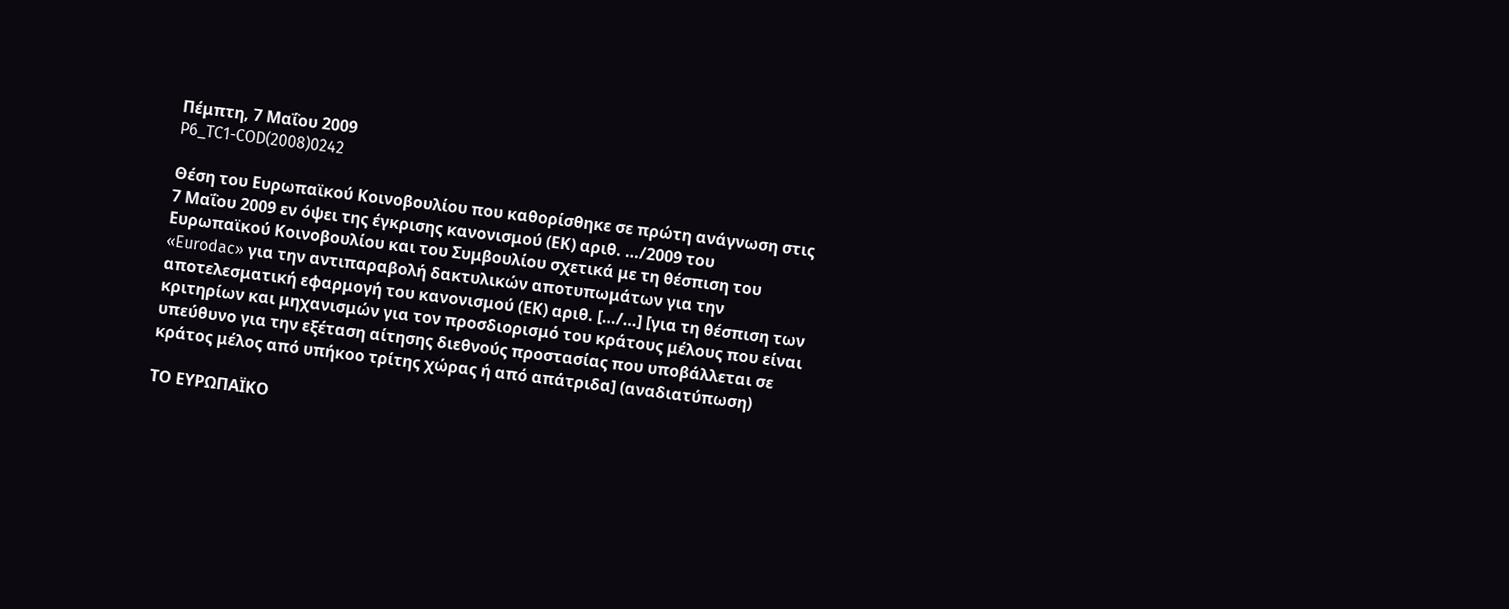Πέμπτη, 7 Μαΐου 2009
P6_TC1-COD(2008)0242

Θέση του Ευρωπαϊκού Κοινοβουλίου που καθορίσθηκε σε πρώτη ανάγνωση στις 7 Μαΐου 2009 εν όψει της έγκρισης κανονισμού (ΕΚ) αριθ. …/2009 του Ευρωπαϊκού Κοινοβουλίου και του Συμβουλίου σχετικά με τη θέσπιση του «Eurodac» για την αντιπαραβολή δακτυλικών αποτυπωμάτων για την αποτελεσματική εφαρμογή του κανονισμού (ΕΚ) αριθ. […/…] [για τη θέσπιση των κριτηρίων και μηχανισμών για τον προσδιορισμό του κράτους μέλους που είναι υπεύθυνο για την εξέταση αίτησης διεθνούς προστασίας που υποβάλλεται σε κράτος μέλος από υπήκοο τρίτης χώρας ή από απάτριδα] (αναδιατύπωση)

ΤΟ ΕΥΡΩΠΑΪΚΟ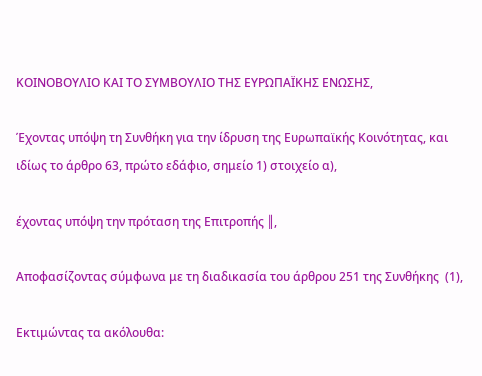ΚΟΙΝΟΒΟΥΛΙΟ ΚΑΙ ΤΟ ΣΥΜΒΟΥΛΙΟ ΤΗΣ ΕΥΡΩΠΑΪΚΗΣ ΕΝΩΣΗΣ,

Έχοντας υπόψη τη Συνθήκη για την ίδρυση της Ευρωπαϊκής Κοινότητας, και ιδίως το άρθρο 63, πρώτο εδάφιο, σημείο 1) στοιχείο α),

έχοντας υπόψη την πρόταση της Επιτροπής ║,

Αποφασίζοντας σύμφωνα με τη διαδικασία του άρθρου 251 της Συνθήκης  (1),

Εκτιμώντας τα ακόλουθα: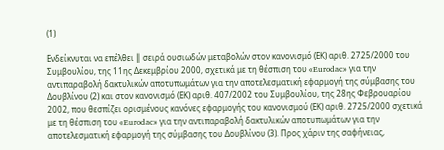(1)

Ενδείκνυται να επέλθει ║ σειρά ουσιωδών μεταβολών στον κανονισμό (ΕΚ) αριθ. 2725/2000 του Συμβουλίου, της 11ης Δεκεμβρίου 2000, σχετικά με τη θέσπιση του «Eurodac» για την αντιπαραβολή δακτυλικών αποτυπωμάτων για την αποτελεσματική εφαρμογή της σύμβασης του Δουβλίνου (2) και στον κανονισμό (ΕΚ) αριθ. 407/2002 του Συμβουλίου, της 28ης Φεβρουαρίου 2002, που θεσπίζει ορισμένους κανόνες εφαρμογής του κανονισμού (ΕΚ) αριθ. 2725/2000 σχετικά με τη θέσπιση του «Eurodac» για την αντιπαραβολή δακτυλικών αποτυπωμάτων για την αποτελεσματική εφαρμογή της σύμβασης του Δουβλίνου (3). Προς χάριν της σαφήνειας,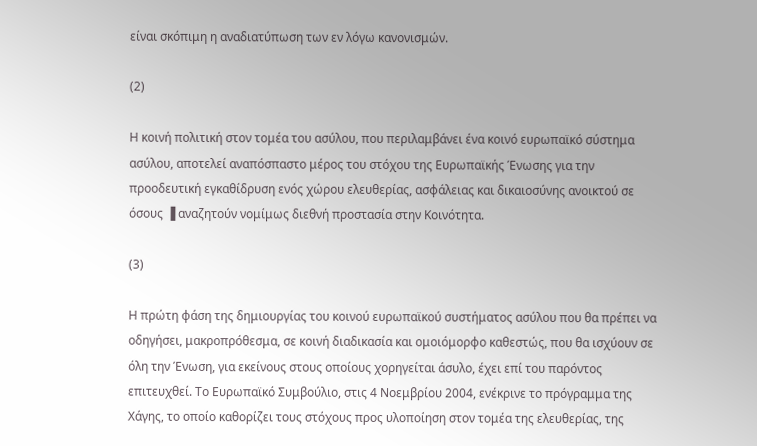είναι σκόπιμη η αναδιατύπωση των εν λόγω κανονισμών.

(2)

Η κοινή πολιτική στον τομέα του ασύλου, που περιλαμβάνει ένα κοινό ευρωπαϊκό σύστημα ασύλου, αποτελεί αναπόσπαστο μέρος του στόχου της Ευρωπαϊκής Ένωσης για την προοδευτική εγκαθίδρυση ενός χώρου ελευθερίας, ασφάλειας και δικαιοσύνης ανοικτού σε όσους ▐ αναζητούν νομίμως διεθνή προστασία στην Κοινότητα.

(3)

Η πρώτη φάση της δημιουργίας του κοινού ευρωπαϊκού συστήματος ασύλου που θα πρέπει να οδηγήσει, μακροπρόθεσμα, σε κοινή διαδικασία και ομοιόμορφο καθεστώς, που θα ισχύουν σε όλη την Ένωση, για εκείνους στους οποίους χορηγείται άσυλο, έχει επί του παρόντος επιτευχθεί. Το Ευρωπαϊκό Συμβούλιο, στις 4 Νοεμβρίου 2004, ενέκρινε το πρόγραμμα της Χάγης, το οποίο καθορίζει τους στόχους προς υλοποίηση στον τομέα της ελευθερίας, της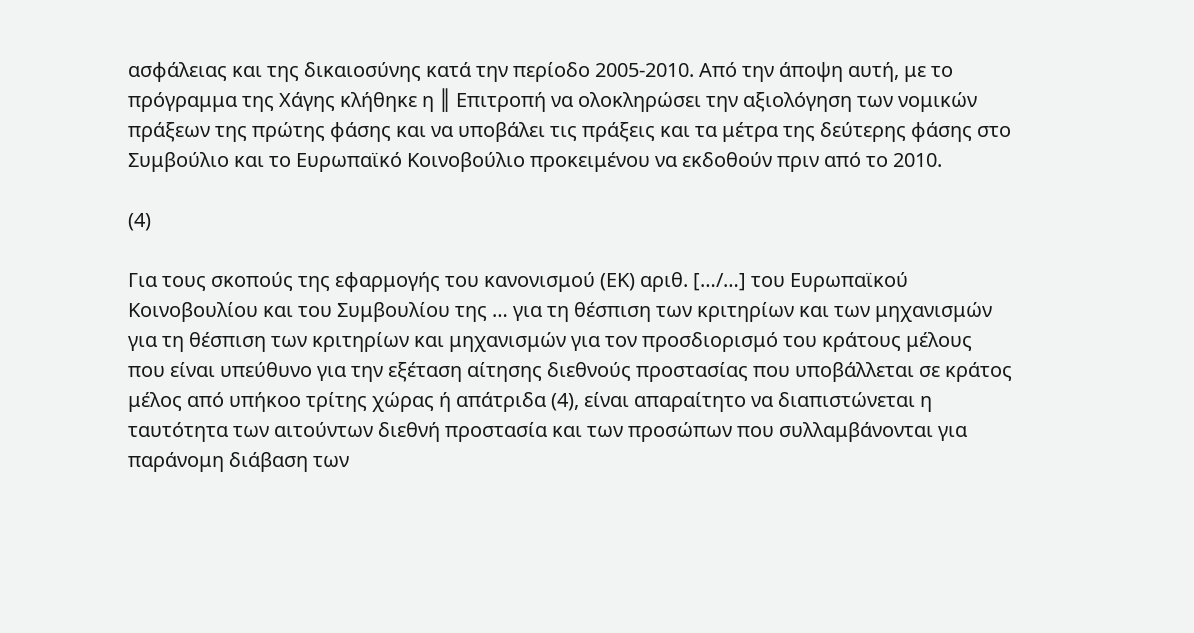ασφάλειας και της δικαιοσύνης κατά την περίοδο 2005-2010. Από την άποψη αυτή, με το πρόγραμμα της Χάγης κλήθηκε η ║ Επιτροπή να ολοκληρώσει την αξιολόγηση των νομικών πράξεων της πρώτης φάσης και να υποβάλει τις πράξεις και τα μέτρα της δεύτερης φάσης στο Συμβούλιο και το Ευρωπαϊκό Κοινοβούλιο προκειμένου να εκδοθούν πριν από το 2010.

(4)

Για τους σκοπούς της εφαρμογής του κανονισμού (ΕΚ) αριθ. […/…] του Ευρωπαϊκού Κοινοβουλίου και του Συμβουλίου της … για τη θέσπιση των κριτηρίων και των μηχανισμών για τη θέσπιση των κριτηρίων και μηχανισμών για τον προσδιορισμό του κράτους μέλους που είναι υπεύθυνο για την εξέταση αίτησης διεθνούς προστασίας που υποβάλλεται σε κράτος μέλος από υπήκοο τρίτης χώρας ή απάτριδα (4), είναι απαραίτητο να διαπιστώνεται η ταυτότητα των αιτούντων διεθνή προστασία και των προσώπων που συλλαμβάνονται για παράνομη διάβαση των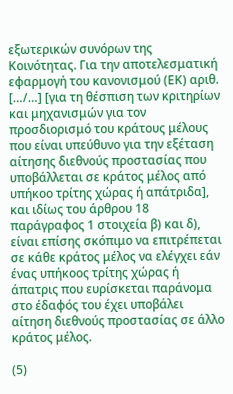εξωτερικών συνόρων της Κοινότητας. Για την αποτελεσματική εφαρμογή του κανονισμού (ΕΚ) αριθ. […/…] [για τη θέσπιση των κριτηρίων και μηχανισμών για τον προσδιορισμό του κράτους μέλους που είναι υπεύθυνο για την εξέταση αίτησης διεθνούς προστασίας που υποβάλλεται σε κράτος μέλος από υπήκοο τρίτης χώρας ή απάτριδα], και ιδίως του άρθρου 18 παράγραφος 1 στοιχεία β) και δ), είναι επίσης σκόπιμο να επιτρέπεται σε κάθε κράτος μέλος να ελέγχει εάν ένας υπήκοος τρίτης χώρας ή άπατρις που ευρίσκεται παράνομα στο έδαφός του έχει υποβάλει αίτηση διεθνούς προστασίας σε άλλο κράτος μέλος.

(5)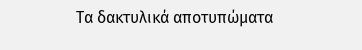Τα δακτυλικά αποτυπώματα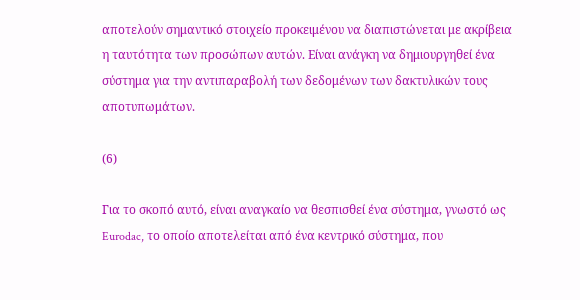αποτελούν σημαντικό στοιχείο προκειμένου να διαπιστώνεται με ακρίβεια η ταυτότητα των προσώπων αυτών. Είναι ανάγκη να δημιουργηθεί ένα σύστημα για την αντιπαραβολή των δεδομένων των δακτυλικών τους αποτυπωμάτων.

(6)

Για το σκοπό αυτό, είναι αναγκαίο να θεσπισθεί ένα σύστημα, γνωστό ως Eurodac, το οποίο αποτελείται από ένα κεντρικό σύστημα, που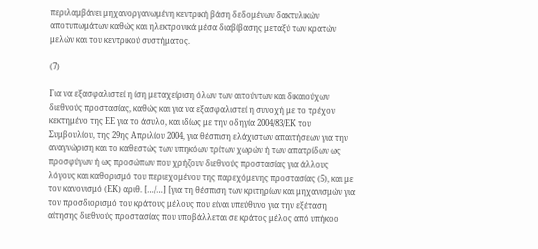περιλαμβάνει μηχανοργανωμένη κεντρική βάση δεδομένων δακτυλικών αποτυπωμάτων καθώς και ηλεκτρονικά μέσα διαβίβασης μεταξύ των κρατών μελών και του κεντρικού συστήματος.

(7)

Για να εξασφαλιστεί η ίση μεταχείριση όλων των αιτούντων και δικαιούχων διεθνούς προστασίας, καθώς και για να εξασφαλιστεί η συνοχή με το τρέχον κεκτημένο της ΕΕ για το άσυλο, και ιδίως με την οδηγία 2004/83/ΕΚ του Συμβουλίου, της 29ης Απριλίου 2004, για θέσπιση ελάχιστων απαιτήσεων για την αναγνώριση και το καθεστώς των υπηκόων τρίτων χωρών ή των απατρίδων ως προσφύγων ή ως προσώπων που χρήζουν διεθνούς προστασίας για άλλους λόγους και καθορισμό του περιεχομένου της παρεχόμενης προστασίας (5), και με τον κανονισμό (ΕΚ) αριθ. […/…] [για τη θέσπιση των κριτηρίων και μηχανισμών για τον προσδιορισμό του κράτους μέλους που είναι υπεύθυνο για την εξέταση αίτησης διεθνούς προστασίας που υποβάλλεται σε κράτος μέλος από υπήκοο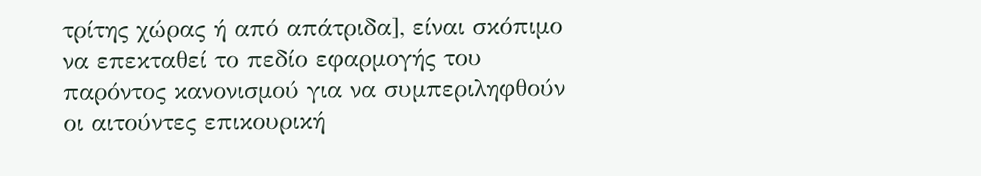τρίτης χώρας ή από απάτριδα], είναι σκόπιμο να επεκταθεί το πεδίο εφαρμογής του παρόντος κανονισμού για να συμπεριληφθούν οι αιτούντες επικουρική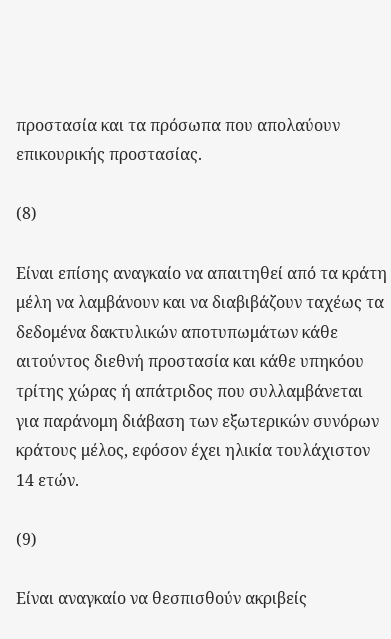προστασία και τα πρόσωπα που απολαύουν επικουρικής προστασίας.

(8)

Είναι επίσης αναγκαίο να απαιτηθεί από τα κράτη μέλη να λαμβάνουν και να διαβιβάζουν ταχέως τα δεδομένα δακτυλικών αποτυπωμάτων κάθε αιτούντος διεθνή προστασία και κάθε υπηκόου τρίτης χώρας ή απάτριδος που συλλαμβάνεται για παράνομη διάβαση των εξωτερικών συνόρων κράτους μέλος, εφόσον έχει ηλικία τουλάχιστον 14 ετών.

(9)

Είναι αναγκαίο να θεσπισθούν ακριβείς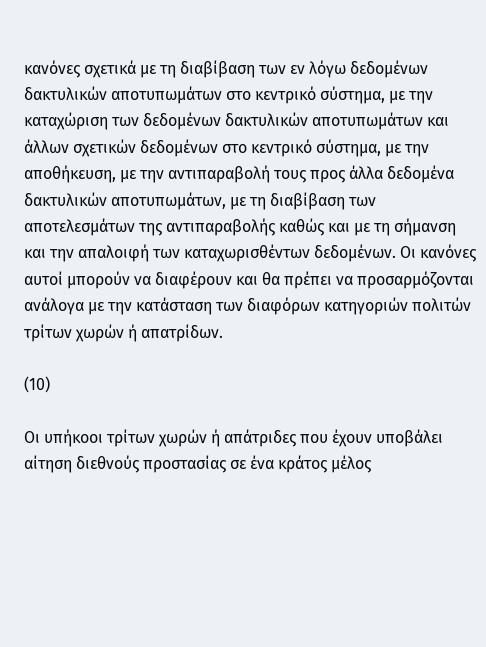κανόνες σχετικά με τη διαβίβαση των εν λόγω δεδομένων δακτυλικών αποτυπωμάτων στο κεντρικό σύστημα, με την καταχώριση των δεδομένων δακτυλικών αποτυπωμάτων και άλλων σχετικών δεδομένων στο κεντρικό σύστημα, με την αποθήκευση, με την αντιπαραβολή τους προς άλλα δεδομένα δακτυλικών αποτυπωμάτων, με τη διαβίβαση των αποτελεσμάτων της αντιπαραβολής καθώς και με τη σήμανση και την απαλοιφή των καταχωρισθέντων δεδομένων. Οι κανόνες αυτοί μπορούν να διαφέρουν και θα πρέπει να προσαρμόζονται ανάλογα με την κατάσταση των διαφόρων κατηγοριών πολιτών τρίτων χωρών ή απατρίδων.

(10)

Οι υπήκοοι τρίτων χωρών ή απάτριδες που έχουν υποβάλει αίτηση διεθνούς προστασίας σε ένα κράτος μέλος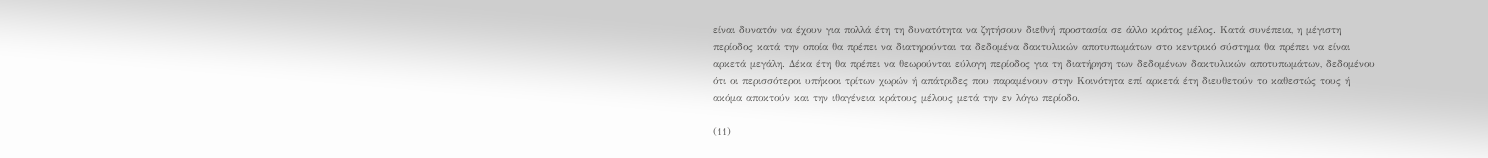είναι δυνατόν να έχουν για πολλά έτη τη δυνατότητα να ζητήσουν διεθνή προστασία σε άλλο κράτος μέλος. Κατά συνέπεια, η μέγιστη περίοδος κατά την οποία θα πρέπει να διατηρούνται τα δεδομένα δακτυλικών αποτυπωμάτων στο κεντρικό σύστημα θα πρέπει να είναι αρκετά μεγάλη. Δέκα έτη θα πρέπει να θεωρούνται εύλογη περίοδος για τη διατήρηση των δεδομένων δακτυλικών αποτυπωμάτων, δεδομένου ότι οι περισσότεροι υπήκοοι τρίτων χωρών ή απάτριδες που παραμένουν στην Κοινότητα επί αρκετά έτη διευθετούν το καθεστώς τους ή ακόμα αποκτούν και την ιθαγένεια κράτους μέλους μετά την εν λόγω περίοδο.

(11)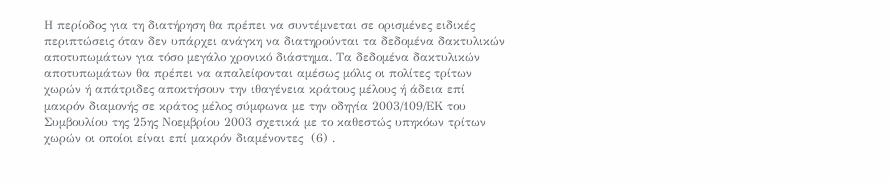Η περίοδος για τη διατήρηση θα πρέπει να συντέμνεται σε ορισμένες ειδικές περιπτώσεις όταν δεν υπάρχει ανάγκη να διατηρούνται τα δεδομένα δακτυλικών αποτυπωμάτων για τόσο μεγάλο χρονικό διάστημα. Τα δεδομένα δακτυλικών αποτυπωμάτων θα πρέπει να απαλείφονται αμέσως μόλις οι πολίτες τρίτων χωρών ή απάτριδες αποκτήσουν την ιθαγένεια κράτους μέλους ή άδεια επί μακρόν διαμονής σε κράτος μέλος σύμφωνα με την οδηγία 2003/109/ΕΚ του Συμβουλίου της 25ης Νοεμβρίου 2003 σχετικά με το καθεστώς υπηκόων τρίτων χωρών οι οποίοι είναι επί μακρόν διαμένοντες  (6) .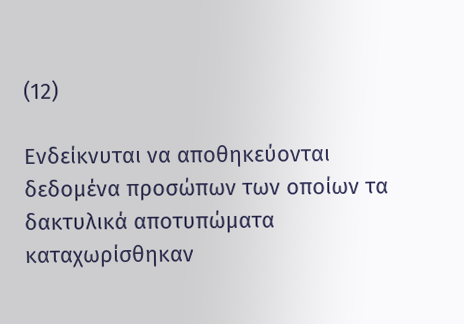(12)

Ενδείκνυται να αποθηκεύονται δεδομένα προσώπων των οποίων τα δακτυλικά αποτυπώματα καταχωρίσθηκαν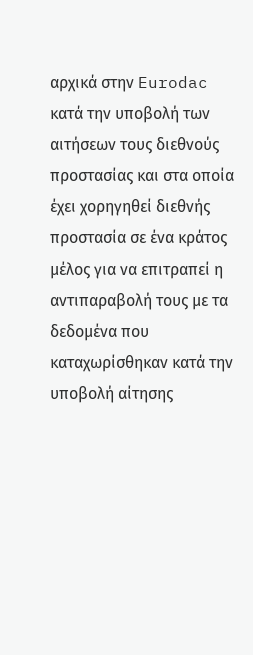αρχικά στην Eurodac κατά την υποβολή των αιτήσεων τους διεθνούς προστασίας και στα οποία έχει χορηγηθεί διεθνής προστασία σε ένα κράτος μέλος για να επιτραπεί η αντιπαραβολή τους με τα δεδομένα που καταχωρίσθηκαν κατά την υποβολή αίτησης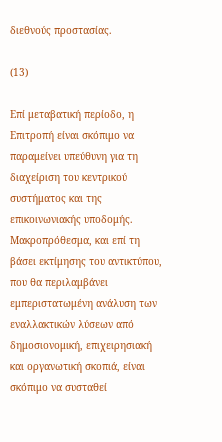διεθνούς προστασίας.

(13)

Επί μεταβατική περίοδο, η Επιτροπή είναι σκόπιμο να παραμείνει υπεύθυνη για τη διαχείριση του κεντρικού συστήματος και της επικοινωνιακής υποδομής. Μακροπρόθεσμα, και επί τη βάσει εκτίμησης του αντικτύπου, που θα περιλαμβάνει εμπεριστατωμένη ανάλυση των εναλλακτικών λύσεων από δημοσιονομική, επιχειρησιακή και οργανωτική σκοπιά, είναι σκόπιμο να συσταθεί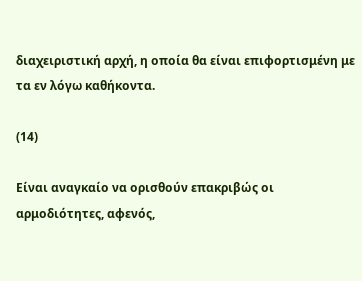διαχειριστική αρχή, η οποία θα είναι επιφορτισμένη με τα εν λόγω καθήκοντα.

(14)

Είναι αναγκαίο να ορισθούν επακριβώς οι αρμοδιότητες, αφενός,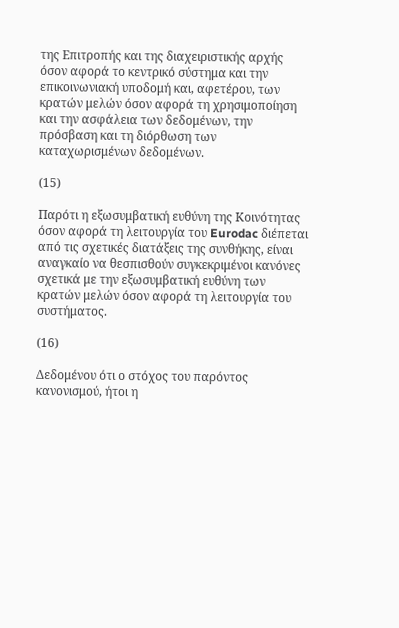της Επιτροπής και της διαχειριστικής αρχής όσον αφορά το κεντρικό σύστημα και την επικοινωνιακή υποδομή και, αφετέρου, των κρατών μελών όσον αφορά τη χρησιμοποίηση και την ασφάλεια των δεδομένων, την πρόσβαση και τη διόρθωση των καταχωρισμένων δεδομένων.

(15)

Παρότι η εξωσυμβατική ευθύνη της Κοινότητας όσον αφορά τη λειτουργία του Eurodac διέπεται από τις σχετικές διατάξεις της συνθήκης, είναι αναγκαίο να θεσπισθούν συγκεκριμένοι κανόνες σχετικά με την εξωσυμβατική ευθύνη των κρατών μελών όσον αφορά τη λειτουργία του συστήματος.

(16)

Δεδομένου ότι ο στόχος του παρόντος κανονισμού, ήτοι η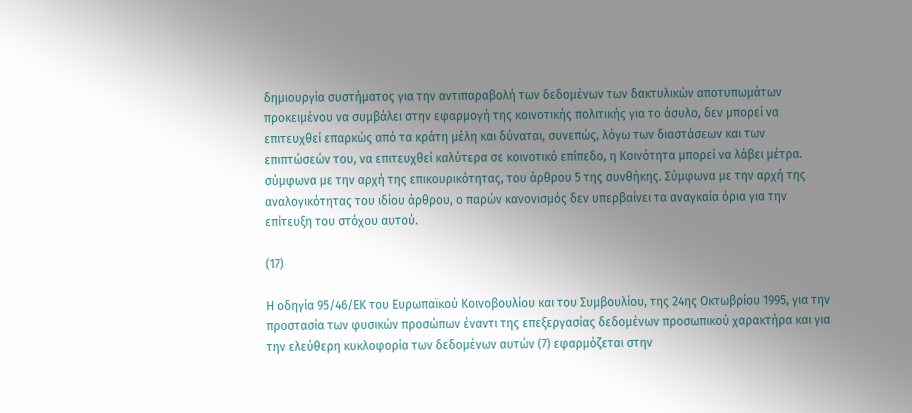δημιουργία συστήματος για την αντιπαραβολή των δεδομένων των δακτυλικών αποτυπωμάτων προκειμένου να συμβάλει στην εφαρμογή της κοινοτικής πολιτικής για το άσυλο, δεν μπορεί να επιτευχθεί επαρκώς από τα κράτη μέλη και δύναται, συνεπώς, λόγω των διαστάσεων και των επιπτώσεών του, να επιτευχθεί καλύτερα σε κοινοτικό επίπεδο, η Κοινότητα μπορεί να λάβει μέτρα. σύμφωνα με την αρχή της επικουρικότητας, του άρθρου 5 της συνθήκης. Σύμφωνα με την αρχή της αναλογικότητας του ιδίου άρθρου, ο παρών κανονισμός δεν υπερβαίνει τα αναγκαία όρια για την επίτευξη του στόχου αυτού.

(17)

Η οδηγία 95/46/ΕΚ του Ευρωπαϊκού Κοινοβουλίου και του Συμβουλίου, της 24ης Οκτωβρίου 1995, για την προστασία των φυσικών προσώπων έναντι της επεξεργασίας δεδομένων προσωπικού χαρακτήρα και για την ελεύθερη κυκλοφορία των δεδομένων αυτών (7) εφαρμόζεται στην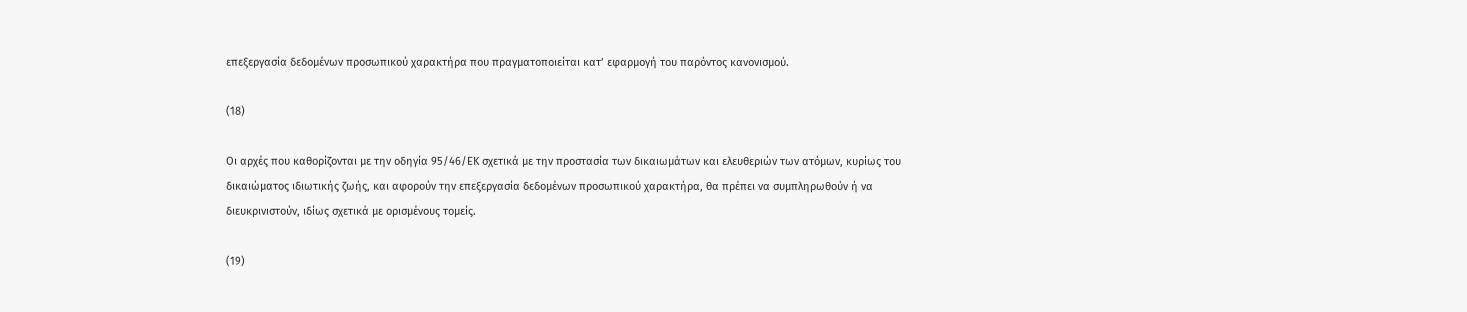επεξεργασία δεδομένων προσωπικού χαρακτήρα που πραγματοποιείται κατ’ εφαρμογή του παρόντος κανονισμού.

(18)

Οι αρχές που καθορίζονται με την οδηγία 95/46/ΕΚ σχετικά με την προστασία των δικαιωμάτων και ελευθεριών των ατόμων, κυρίως του δικαιώματος ιδιωτικής ζωής, και αφορούν την επεξεργασία δεδομένων προσωπικού χαρακτήρα, θα πρέπει να συμπληρωθούν ή να διευκρινιστούν, ιδίως σχετικά με ορισμένους τομείς.

(19)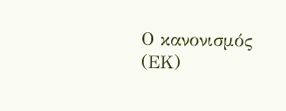Ο κανονισμός (ΕΚ)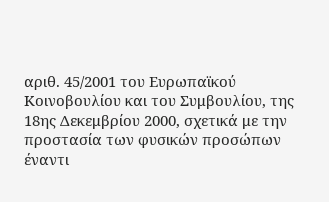αριθ. 45/2001 του Ευρωπαϊκού Κοινοβουλίου και του Συμβουλίου, της 18ης Δεκεμβρίου 2000, σχετικά με την προστασία των φυσικών προσώπων έναντι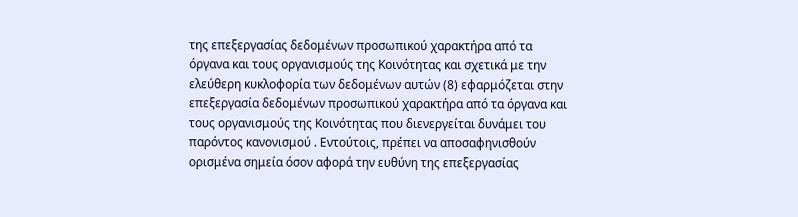της επεξεργασίας δεδομένων προσωπικού χαρακτήρα από τα όργανα και τους οργανισμούς της Κοινότητας και σχετικά με την ελεύθερη κυκλοφορία των δεδομένων αυτών (8) εφαρμόζεται στην επεξεργασία δεδομένων προσωπικού χαρακτήρα από τα όργανα και τους οργανισμούς της Κοινότητας που διενεργείται δυνάμει του παρόντος κανονισμού . Εντούτοις, πρέπει να αποσαφηνισθούν ορισμένα σημεία όσον αφορά την ευθύνη της επεξεργασίας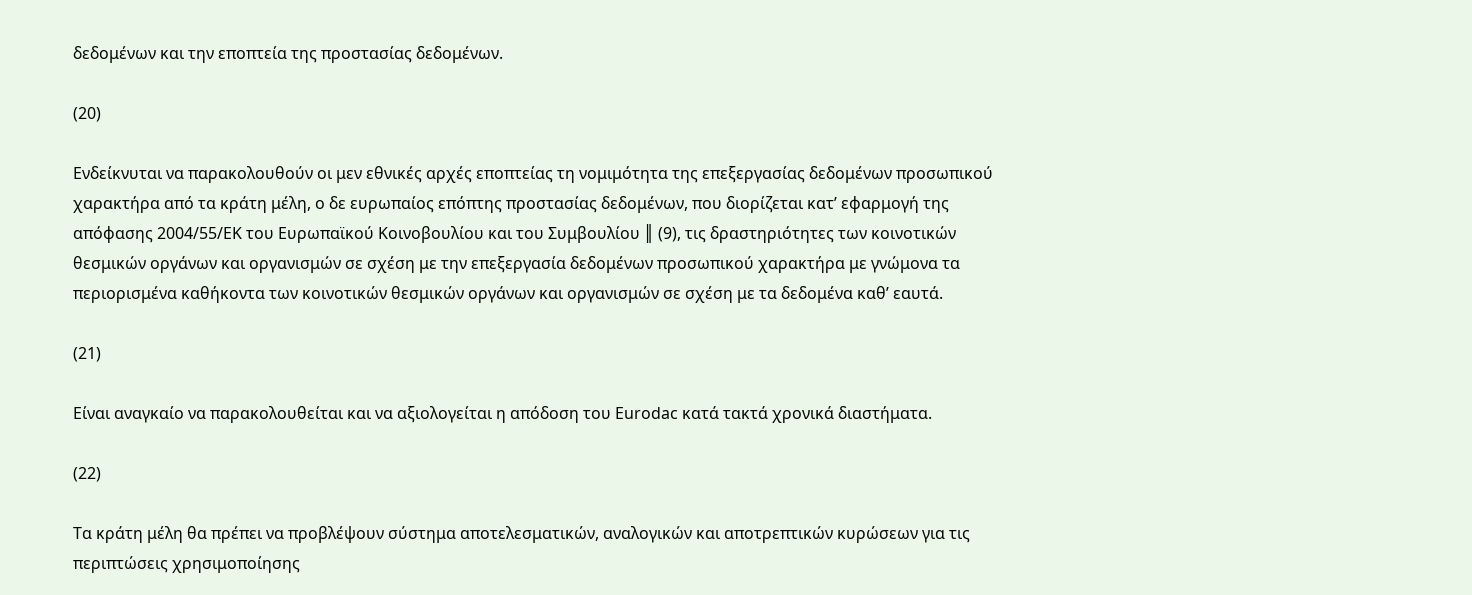δεδομένων και την εποπτεία της προστασίας δεδομένων.

(20)

Ενδείκνυται να παρακολουθούν οι μεν εθνικές αρχές εποπτείας τη νομιμότητα της επεξεργασίας δεδομένων προσωπικού χαρακτήρα από τα κράτη μέλη, ο δε ευρωπαίος επόπτης προστασίας δεδομένων, που διορίζεται κατ’ εφαρμογή της απόφασης 2004/55/ΕΚ του Ευρωπαϊκού Κοινοβουλίου και του Συμβουλίου ║ (9), τις δραστηριότητες των κοινοτικών θεσμικών οργάνων και οργανισμών σε σχέση με την επεξεργασία δεδομένων προσωπικού χαρακτήρα με γνώμονα τα περιορισμένα καθήκοντα των κοινοτικών θεσμικών οργάνων και οργανισμών σε σχέση με τα δεδομένα καθ’ εαυτά.

(21)

Είναι αναγκαίο να παρακολουθείται και να αξιολογείται η απόδοση του Eurodac κατά τακτά χρονικά διαστήματα.

(22)

Τα κράτη μέλη θα πρέπει να προβλέψουν σύστημα αποτελεσματικών, αναλογικών και αποτρεπτικών κυρώσεων για τις περιπτώσεις χρησιμοποίησης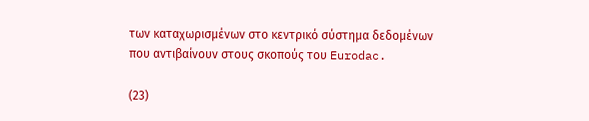των καταχωρισμένων στο κεντρικό σύστημα δεδομένων που αντιβαίνουν στους σκοπούς του Eurodac.

(23)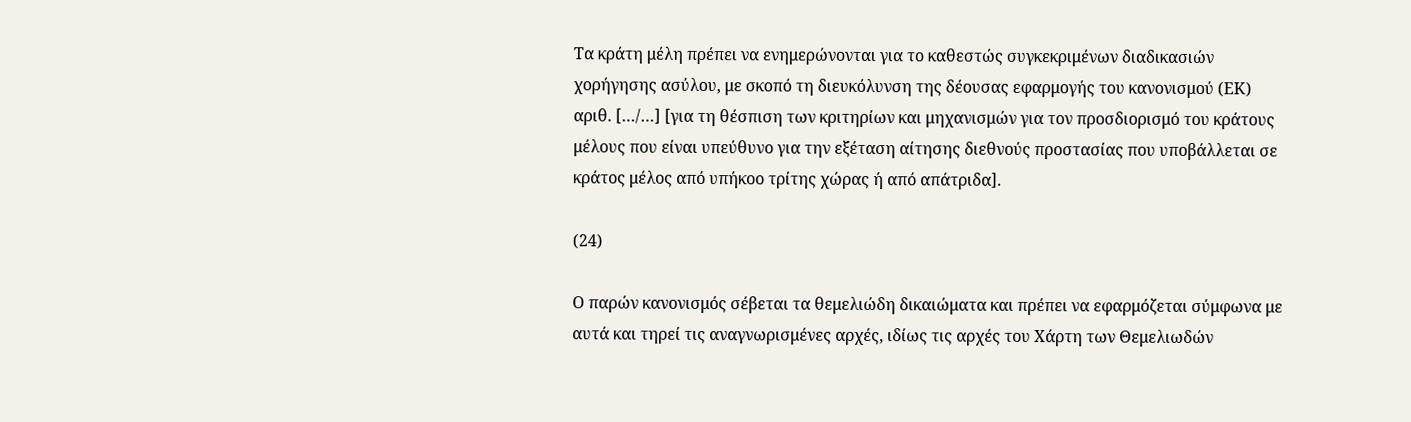Τα κράτη μέλη πρέπει να ενημερώνονται για το καθεστώς συγκεκριμένων διαδικασιών χορήγησης ασύλου, με σκοπό τη διευκόλυνση της δέουσας εφαρμογής του κανονισμού (ΕΚ) αριθ. […/…] [για τη θέσπιση των κριτηρίων και μηχανισμών για τον προσδιορισμό του κράτους μέλους που είναι υπεύθυνο για την εξέταση αίτησης διεθνούς προστασίας που υποβάλλεται σε κράτος μέλος από υπήκοο τρίτης χώρας ή από απάτριδα].

(24)

Ο παρών κανονισμός σέβεται τα θεμελιώδη δικαιώματα και πρέπει να εφαρμόζεται σύμφωνα με αυτά και τηρεί τις αναγνωρισμένες αρχές, ιδίως τις αρχές του Χάρτη των Θεμελιωδών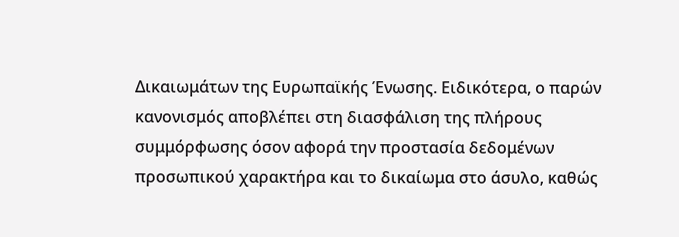Δικαιωμάτων της Ευρωπαϊκής Ένωσης. Ειδικότερα, ο παρών κανονισμός αποβλέπει στη διασφάλιση της πλήρους συμμόρφωσης όσον αφορά την προστασία δεδομένων προσωπικού χαρακτήρα και το δικαίωμα στο άσυλο, καθώς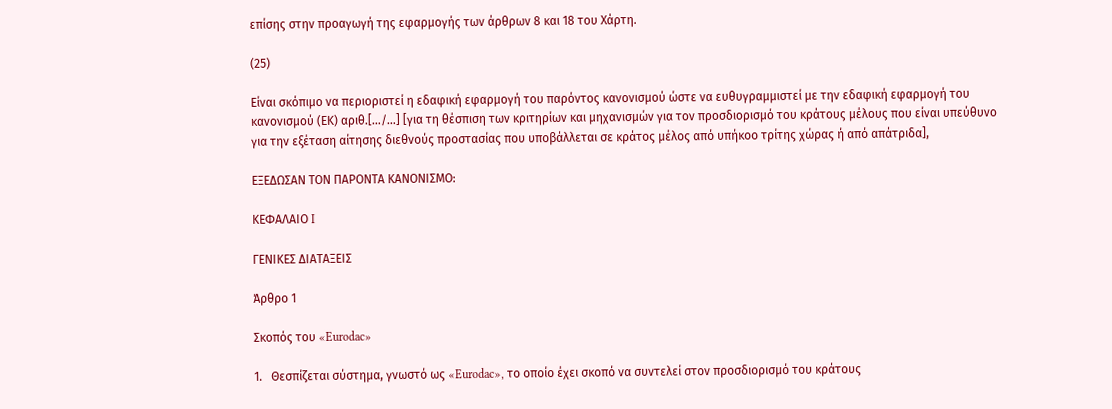επίσης στην προαγωγή της εφαρμογής των άρθρων 8 και 18 του Χάρτη.

(25)

Είναι σκόπιμο να περιοριστεί η εδαφική εφαρμογή του παρόντος κανονισμού ώστε να ευθυγραμμιστεί με την εδαφική εφαρμογή του κανονισμού (ΕΚ) αριθ.[…/…] [για τη θέσπιση των κριτηρίων και μηχανισμών για τον προσδιορισμό του κράτους μέλους που είναι υπεύθυνο για την εξέταση αίτησης διεθνούς προστασίας που υποβάλλεται σε κράτος μέλος από υπήκοο τρίτης χώρας ή από απάτριδα],

ΕΞΕΔΩΣΑΝ ΤΟΝ ΠΑΡΟΝΤΑ ΚΑΝΟΝΙΣΜΟ:

ΚΕΦΑΛΑΙΟ I

ΓΕΝΙΚΕΣ ΔΙΑΤΑΞΕΙΣ

Άρθρο 1

Σκοπός του «Eurodac»

1.   Θεσπίζεται σύστημα, γνωστό ως «Eurodac», το οποίο έχει σκοπό να συντελεί στον προσδιορισμό του κράτους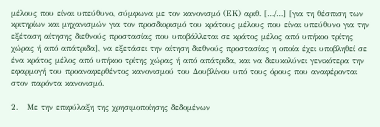μέλους που είναι υπεύθυνο, σύμφωνα με τον κανονισμό (ΕΚ) αριθ. […/…] [για τη θέσπιση των κριτηρίων και μηχανισμών για τον προσδιορισμό του κράτους μέλους που είναι υπεύθυνο για την εξέταση αίτησης διεθνούς προστασίας που υποβάλλεται σε κράτος μέλος από υπήκοο τρίτης χώρας ή από απάτριδα], να εξετάσει την αίτηση διεθνούς προστασίας η οποία έχει υποβληθεί σε ένα κράτος μέλος από υπήκοο τρίτης χώρας ή από απάτριδα, και να διευκολύνει γενικότερα την εφαρμογή του προαναφερθέντος κανονισμού του Δουβλίνου υπό τους όρους που αναφέρονται στον παρόντα κανονισμό.

2.   Με την επιφύλαξη της χρησιμοποίησης δεδομένων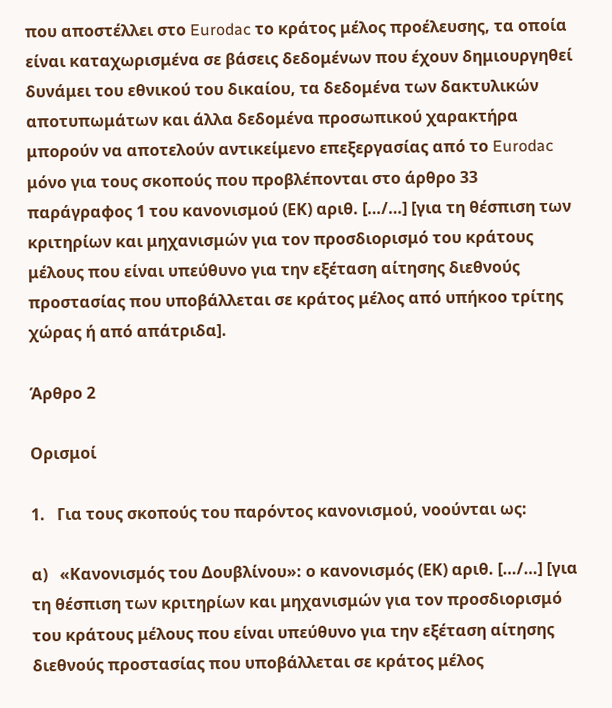που αποστέλλει στο Eurodac το κράτος μέλος προέλευσης, τα οποία είναι καταχωρισμένα σε βάσεις δεδομένων που έχουν δημιουργηθεί δυνάμει του εθνικού του δικαίου, τα δεδομένα των δακτυλικών αποτυπωμάτων και άλλα δεδομένα προσωπικού χαρακτήρα μπορούν να αποτελούν αντικείμενο επεξεργασίας από το Eurodac μόνο για τους σκοπούς που προβλέπονται στο άρθρο 33 παράγραφος 1 του κανονισμού (ΕΚ) αριθ. […/…] [για τη θέσπιση των κριτηρίων και μηχανισμών για τον προσδιορισμό του κράτους μέλους που είναι υπεύθυνο για την εξέταση αίτησης διεθνούς προστασίας που υποβάλλεται σε κράτος μέλος από υπήκοο τρίτης χώρας ή από απάτριδα].

Άρθρο 2

Ορισμοί

1.   Για τους σκοπούς του παρόντος κανονισμού, νοούνται ως:

α)   «Κανονισμός του Δουβλίνου»: ο κανονισμός (ΕΚ) αριθ. […/…] [για τη θέσπιση των κριτηρίων και μηχανισμών για τον προσδιορισμό του κράτους μέλους που είναι υπεύθυνο για την εξέταση αίτησης διεθνούς προστασίας που υποβάλλεται σε κράτος μέλος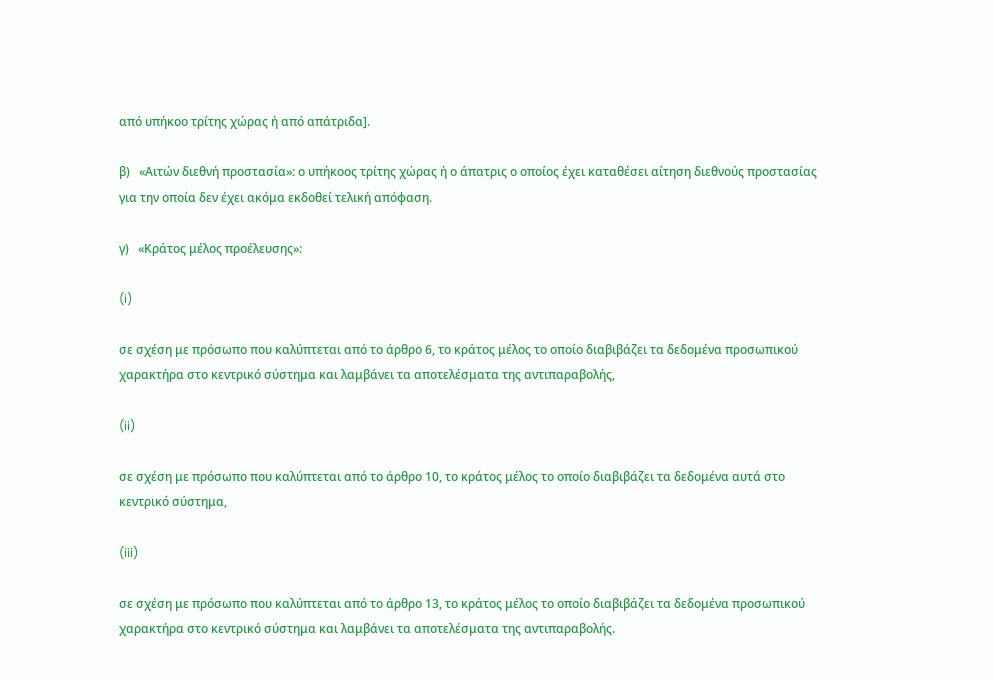από υπήκοο τρίτης χώρας ή από απάτριδα].

β)   «Αιτών διεθνή προστασία»: ο υπήκοος τρίτης χώρας ή ο άπατρις ο οποίος έχει καταθέσει αίτηση διεθνούς προστασίας για την οποία δεν έχει ακόμα εκδοθεί τελική απόφαση.

γ)   «Κράτος μέλος προέλευσης»:

(i)

σε σχέση με πρόσωπο που καλύπτεται από το άρθρο 6, το κράτος μέλος το οποίο διαβιβάζει τα δεδομένα προσωπικού χαρακτήρα στο κεντρικό σύστημα και λαμβάνει τα αποτελέσματα της αντιπαραβολής,

(ii)

σε σχέση με πρόσωπο που καλύπτεται από το άρθρο 10, το κράτος μέλος το οποίο διαβιβάζει τα δεδομένα αυτά στο κεντρικό σύστημα,

(iii)

σε σχέση με πρόσωπο που καλύπτεται από το άρθρο 13, το κράτος μέλος το οποίο διαβιβάζει τα δεδομένα προσωπικού χαρακτήρα στο κεντρικό σύστημα και λαμβάνει τα αποτελέσματα της αντιπαραβολής.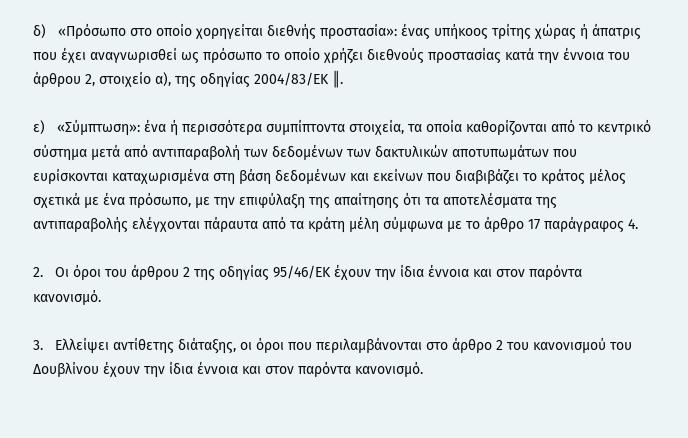δ)   «Πρόσωπο στο οποίο χορηγείται διεθνής προστασία»: ένας υπήκοος τρίτης χώρας ή άπατρις που έχει αναγνωρισθεί ως πρόσωπο το οποίο χρήζει διεθνούς προστασίας κατά την έννοια του άρθρου 2, στοιχείο α), της οδηγίας 2004/83/ΕΚ ║.

ε)   «Σύμπτωση»: ένα ή περισσότερα συμπίπτοντα στοιχεία, τα οποία καθορίζονται από το κεντρικό σύστημα μετά από αντιπαραβολή των δεδομένων των δακτυλικών αποτυπωμάτων που ευρίσκονται καταχωρισμένα στη βάση δεδομένων και εκείνων που διαβιβάζει το κράτος μέλος σχετικά με ένα πρόσωπο, με την επιφύλαξη της απαίτησης ότι τα αποτελέσματα της αντιπαραβολής ελέγχονται πάραυτα από τα κράτη μέλη σύμφωνα με το άρθρο 17 παράγραφος 4.

2.   Οι όροι του άρθρου 2 της οδηγίας 95/46/ΕΚ έχουν την ίδια έννοια και στον παρόντα κανονισμό.

3.   Ελλείψει αντίθετης διάταξης, οι όροι που περιλαμβάνονται στο άρθρο 2 του κανονισμού του Δουβλίνου έχουν την ίδια έννοια και στον παρόντα κανονισμό.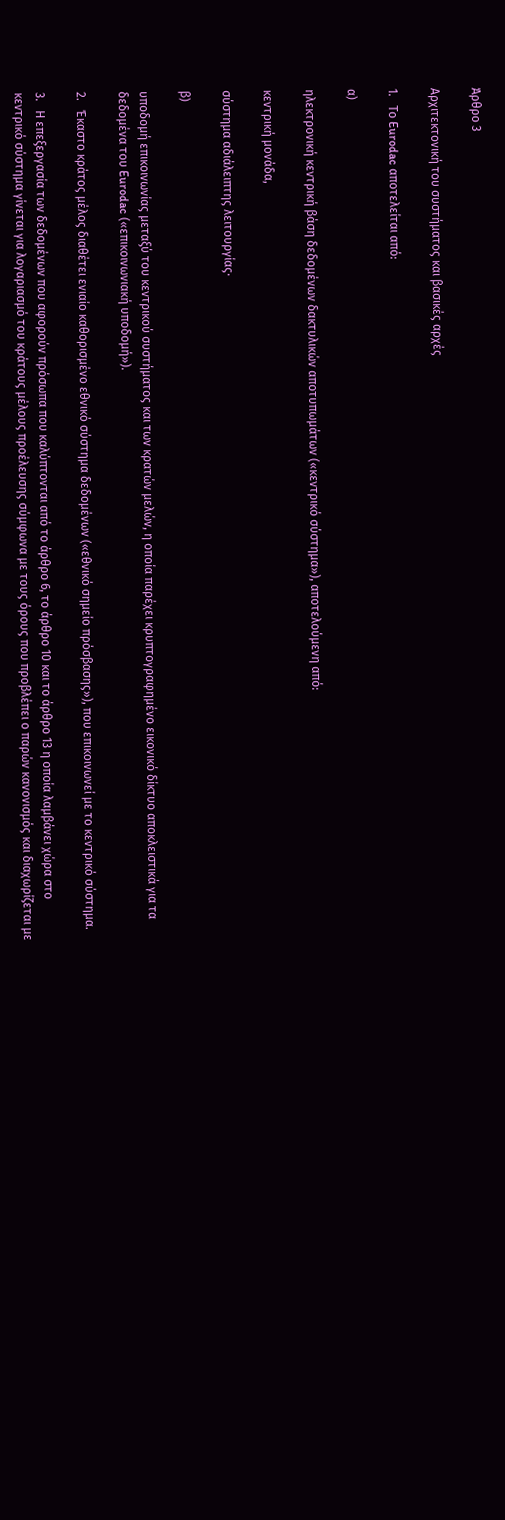Άρθρο 3

Αρχιτεκτονική του συστήματος και βασικές αρχές

1.   Το Eurodac αποτελείται από:

α)

ηλεκτρονική κεντρική βάση δεδομένων δακτυλικών αποτυπωμάτων («κεντρικό σύστημα»), αποτελούμενη από:

κεντρική μονάδα,

σύστημα αδιάλειπτης λειτουργίας·

β)

υποδομή επικοινωνίας μεταξύ του κεντρικού συστήματος και των κρατών μελών, η οποία παρέχει κρυπτογραφημένο εικονικό δίκτυο αποκλειστικά για τα δεδομένα του Eurodac («επικοινωνιακή υποδομή»).

2.   Έκαστο κράτος μέλος διαθέτει ενιαίο καθορισμένο εθνικό σύστημα δεδομένων («εθνικό σημείο πρόσβασης»), που επικοινωνεί με το κεντρικό σύστημα.

3.   Η επεξεργασία των δεδομένων που αφορούν πρόσωπα που καλύπτονται από το άρθρο 6, το άρθρο 10 και το άρθρο 13 η οποία λαμβάνει χώρα στο κεντρικό σύστημα γίνεται για λογαριασμό του κράτους μέλους προέλευσης σύμφωνα με τους όρους που προβλέπει ο παρών κανονισμός και διαχωρίζεται με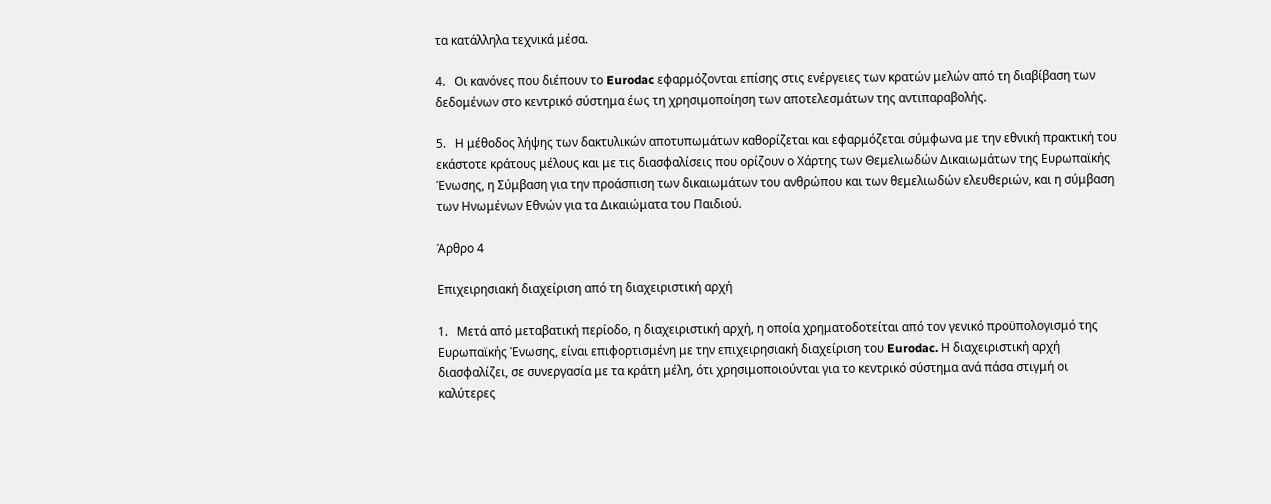τα κατάλληλα τεχνικά μέσα.

4.   Οι κανόνες που διέπουν το Eurodac εφαρμόζονται επίσης στις ενέργειες των κρατών μελών από τη διαβίβαση των δεδομένων στο κεντρικό σύστημα έως τη χρησιμοποίηση των αποτελεσμάτων της αντιπαραβολής.

5.   Η μέθοδος λήψης των δακτυλικών αποτυπωμάτων καθορίζεται και εφαρμόζεται σύμφωνα με την εθνική πρακτική του εκάστοτε κράτους μέλους και με τις διασφαλίσεις που ορίζουν ο Χάρτης των Θεμελιωδών Δικαιωμάτων της Ευρωπαϊκής Ένωσης, η Σύμβαση για την προάσπιση των δικαιωμάτων του ανθρώπου και των θεμελιωδών ελευθεριών, και η σύμβαση των Ηνωμένων Εθνών για τα Δικαιώματα του Παιδιού.

Άρθρο 4

Επιχειρησιακή διαχείριση από τη διαχειριστική αρχή

1.   Μετά από μεταβατική περίοδο, η διαχειριστική αρχή, η οποία χρηματοδοτείται από τον γενικό προϋπολογισμό της Ευρωπαϊκής Ένωσης, είναι επιφορτισμένη με την επιχειρησιακή διαχείριση του Eurodac. Η διαχειριστική αρχή διασφαλίζει, σε συνεργασία με τα κράτη μέλη, ότι χρησιμοποιούνται για το κεντρικό σύστημα ανά πάσα στιγμή οι καλύτερες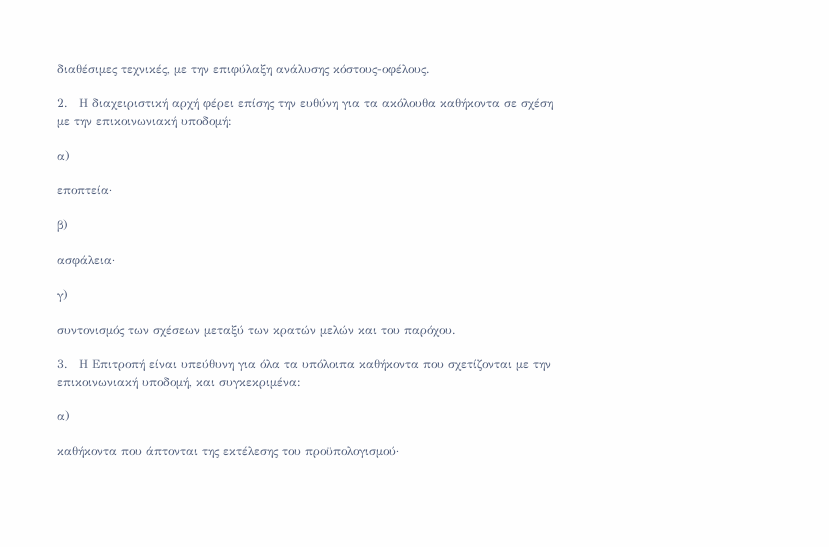διαθέσιμες τεχνικές, με την επιφύλαξη ανάλυσης κόστους-οφέλους.

2.   Η διαχειριστική αρχή φέρει επίσης την ευθύνη για τα ακόλουθα καθήκοντα σε σχέση με την επικοινωνιακή υποδομή:

α)

εποπτεία·

β)

ασφάλεια·

γ)

συντονισμός των σχέσεων μεταξύ των κρατών μελών και του παρόχου.

3.   Η Επιτροπή είναι υπεύθυνη για όλα τα υπόλοιπα καθήκοντα που σχετίζονται με την επικοινωνιακή υποδομή, και συγκεκριμένα:

α)

καθήκοντα που άπτονται της εκτέλεσης του προϋπολογισμού·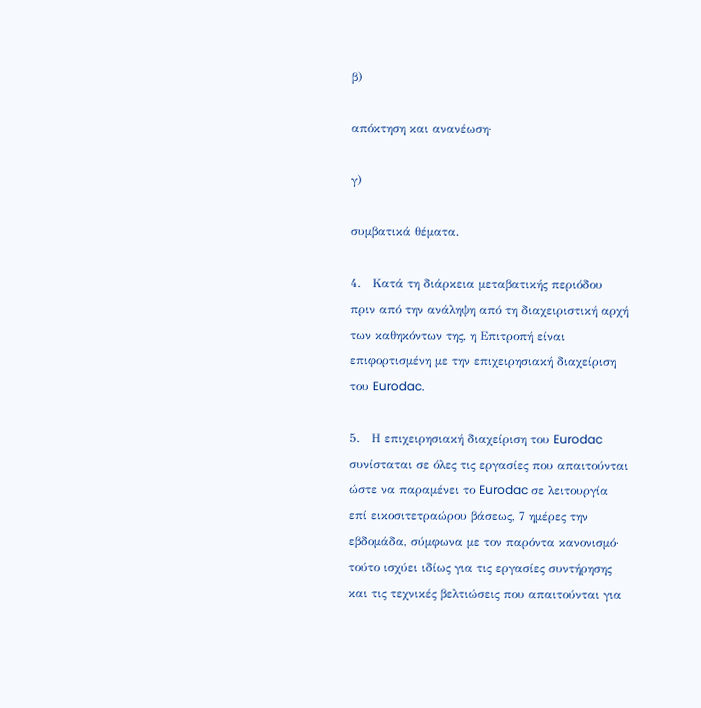β)

απόκτηση και ανανέωση·

γ)

συμβατικά θέματα.

4.   Κατά τη διάρκεια μεταβατικής περιόδου πριν από την ανάληψη από τη διαχειριστική αρχή των καθηκόντων της, η Επιτροπή είναι επιφορτισμένη με την επιχειρησιακή διαχείριση του Eurodac.

5.   Η επιχειρησιακή διαχείριση του Eurodac συνίσταται σε όλες τις εργασίες που απαιτούνται ώστε να παραμένει το Eurodac σε λειτουργία επί εικοσιτετραώρου βάσεως, 7 ημέρες την εβδομάδα, σύμφωνα με τον παρόντα κανονισμό· τούτο ισχύει ιδίως για τις εργασίες συντήρησης και τις τεχνικές βελτιώσεις που απαιτούνται για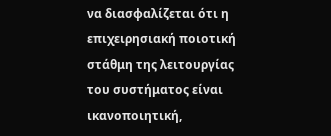να διασφαλίζεται ότι η επιχειρησιακή ποιοτική στάθμη της λειτουργίας του συστήματος είναι ικανοποιητική,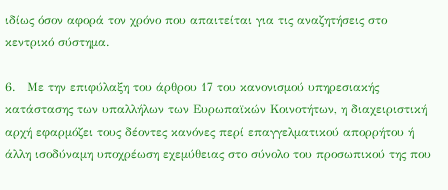ιδίως όσον αφορά τον χρόνο που απαιτείται για τις αναζητήσεις στο κεντρικό σύστημα.

6.   Με την επιφύλαξη του άρθρου 17 του κανονισμού υπηρεσιακής κατάστασης των υπαλλήλων των Ευρωπαϊκών Κοινοτήτων, η διαχειριστική αρχή εφαρμόζει τους δέοντες κανόνες περί επαγγελματικού απορρήτου ή άλλη ισοδύναμη υποχρέωση εχεμύθειας στο σύνολο του προσωπικού της που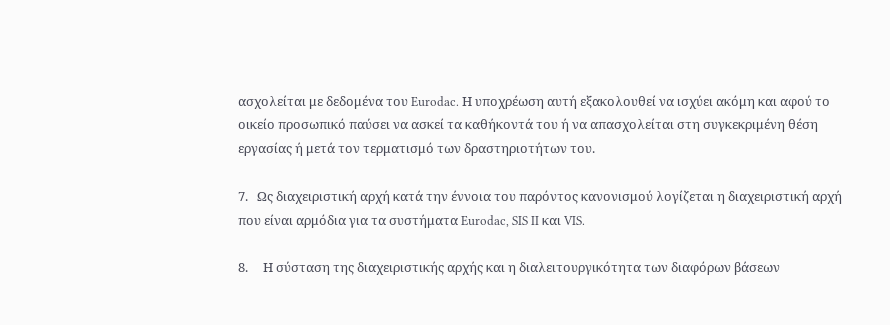ασχολείται με δεδομένα του Eurodac. Η υποχρέωση αυτή εξακολουθεί να ισχύει ακόμη και αφού το οικείο προσωπικό παύσει να ασκεί τα καθήκοντά του ή να απασχολείται στη συγκεκριμένη θέση εργασίας ή μετά τον τερματισμό των δραστηριοτήτων του.

7.   Ως διαχειριστική αρχή κατά την έννοια του παρόντος κανονισμού λογίζεται η διαχειριστική αρχή που είναι αρμόδια για τα συστήματα Eurodac, SIS II και VIS.

8.     Η σύσταση της διαχειριστικής αρχής και η διαλειτουργικότητα των διαφόρων βάσεων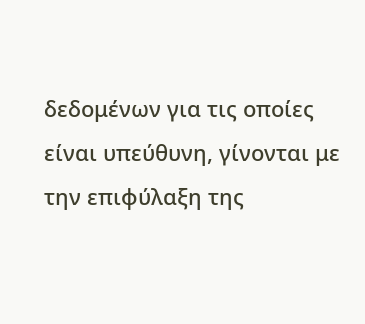δεδομένων για τις οποίες είναι υπεύθυνη, γίνονται με την επιφύλαξη της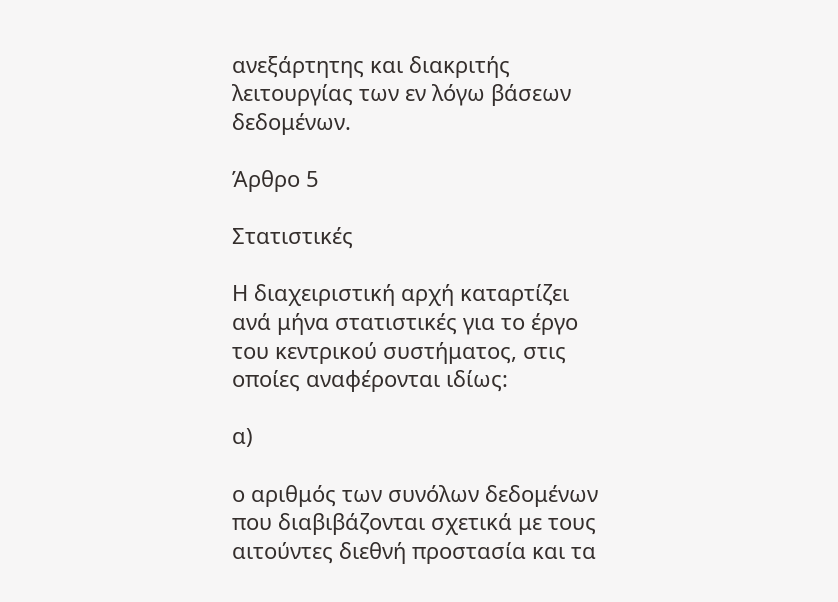ανεξάρτητης και διακριτής λειτουργίας των εν λόγω βάσεων δεδομένων.

Άρθρο 5

Στατιστικές

Η διαχειριστική αρχή καταρτίζει ανά μήνα στατιστικές για το έργο του κεντρικού συστήματος, στις οποίες αναφέρονται ιδίως:

α)

ο αριθμός των συνόλων δεδομένων που διαβιβάζονται σχετικά με τους αιτούντες διεθνή προστασία και τα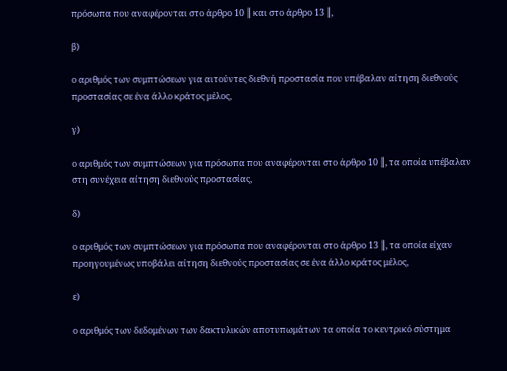πρόσωπα που αναφέρονται στο άρθρο 10 ║ και στο άρθρο 13 ║,

β)

ο αριθμός των συμπτώσεων για αιτούντες διεθνή προστασία που υπέβαλαν αίτηση διεθνούς προστασίας σε ένα άλλο κράτος μέλος,

γ)

ο αριθμός των συμπτώσεων για πρόσωπα που αναφέρονται στο άρθρο 10 ║, τα οποία υπέβαλαν στη συνέχεια αίτηση διεθνούς προστασίας,

δ)

ο αριθμός των συμπτώσεων για πρόσωπα που αναφέρονται στο άρθρο 13 ║, τα οποία είχαν προηγουμένως υποβάλει αίτηση διεθνούς προστασίας σε ένα άλλο κράτος μέλος,

ε)

ο αριθμός των δεδομένων των δακτυλικών αποτυπωμάτων τα οποία το κεντρικό σύστημα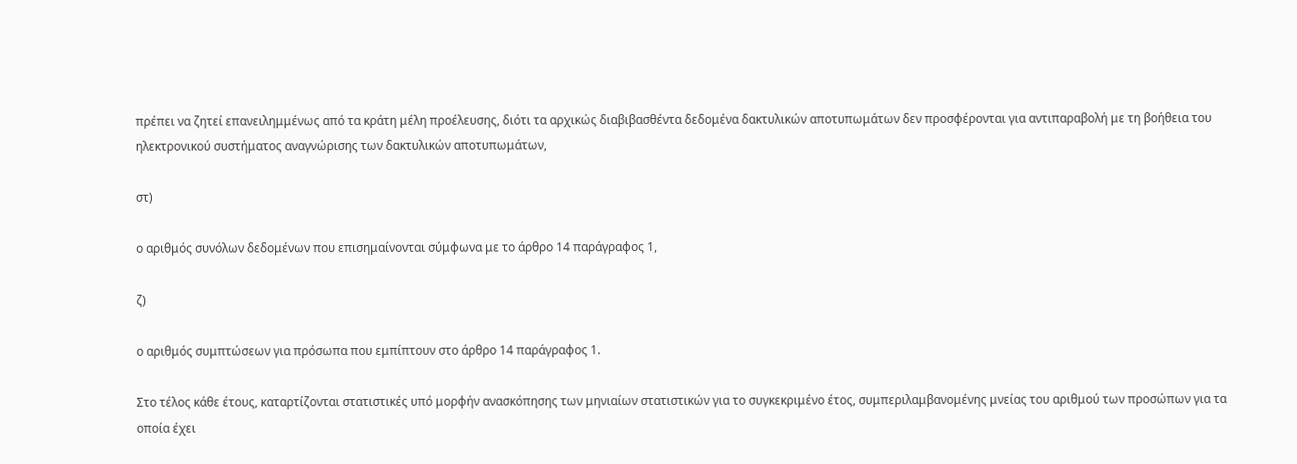πρέπει να ζητεί επανειλημμένως από τα κράτη μέλη προέλευσης, διότι τα αρχικώς διαβιβασθέντα δεδομένα δακτυλικών αποτυπωμάτων δεν προσφέρονται για αντιπαραβολή με τη βοήθεια του ηλεκτρονικού συστήματος αναγνώρισης των δακτυλικών αποτυπωμάτων,

στ)

ο αριθμός συνόλων δεδομένων που επισημαίνονται σύμφωνα με το άρθρο 14 παράγραφος 1,

ζ)

ο αριθμός συμπτώσεων για πρόσωπα που εμπίπτουν στο άρθρο 14 παράγραφος 1.

Στο τέλος κάθε έτους, καταρτίζονται στατιστικές υπό μορφήν ανασκόπησης των μηνιαίων στατιστικών για το συγκεκριμένο έτος, συμπεριλαμβανομένης μνείας του αριθμού των προσώπων για τα οποία έχει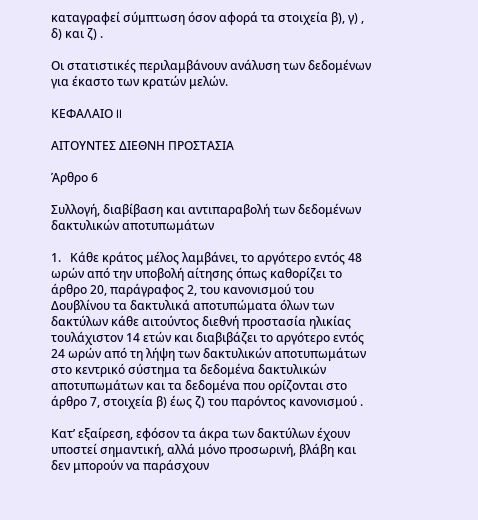καταγραφεί σύμπτωση όσον αφορά τα στοιχεία β), γ) , δ) και ζ) .

Οι στατιστικές περιλαμβάνουν ανάλυση των δεδομένων για έκαστο των κρατών μελών.

ΚΕΦΑΛΑΙΟ II

ΑΙΤΟΥΝΤΕΣ ΔΙΕΘΝΗ ΠΡΟΣΤΑΣΙΑ

Άρθρο 6

Συλλογή, διαβίβαση και αντιπαραβολή των δεδομένων δακτυλικών αποτυπωμάτων

1.   Κάθε κράτος μέλος λαμβάνει, το αργότερο εντός 48 ωρών από την υποβολή αίτησης όπως καθορίζει το άρθρο 20, παράγραφος 2, του κανονισμού του Δουβλίνου τα δακτυλικά αποτυπώματα όλων των δακτύλων κάθε αιτούντος διεθνή προστασία ηλικίας τουλάχιστον 14 ετών και διαβιβάζει το αργότερο εντός 24 ωρών από τη λήψη των δακτυλικών αποτυπωμάτων στο κεντρικό σύστημα τα δεδομένα δακτυλικών αποτυπωμάτων και τα δεδομένα που ορίζονται στο άρθρο 7, στοιχεία β) έως ζ) του παρόντος κανονισμού .

Κατ’ εξαίρεση, εφόσον τα άκρα των δακτύλων έχουν υποστεί σημαντική, αλλά μόνο προσωρινή, βλάβη και δεν μπορούν να παράσχουν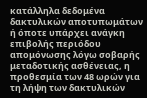κατάλληλα δεδομένα δακτυλικών αποτυπωμάτων ή όποτε υπάρχει ανάγκη επιβολής περιόδου απομόνωσης λόγω σοβαρής μεταδοτικής ασθένειας, η προθεσμία των 48 ωρών για τη λήψη των δακτυλικών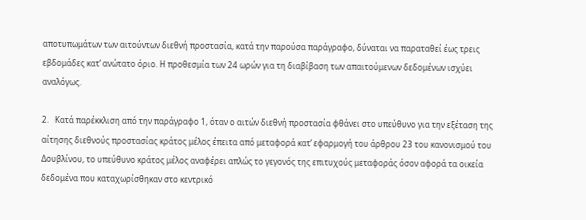αποτυπωμάτων των αιτούντων διεθνή προστασία, κατά την παρούσα παράγραφο, δύναται να παραταθεί έως τρεις εβδομάδες κατ’ ανώτατο όριο. Η προθεσμία των 24 ωρών για τη διαβίβαση των απαιτούμενων δεδομένων ισχύει αναλόγως.

2.   Κατά παρέκκλιση από την παράγραφο 1, όταν ο αιτών διεθνή προστασία φθάνει στο υπεύθυνο για την εξέταση της αίτησης διεθνούς προστασίας κράτος μέλος έπειτα από μεταφορά κατ’ εφαρμογή του άρθρου 23 του κανονισμού του Δουβλίνου, το υπεύθυνο κράτος μέλος αναφέρει απλώς το γεγονός της επιτυχούς μεταφοράς όσον αφορά τα οικεία δεδομένα που καταχωρίσθηκαν στο κεντρικό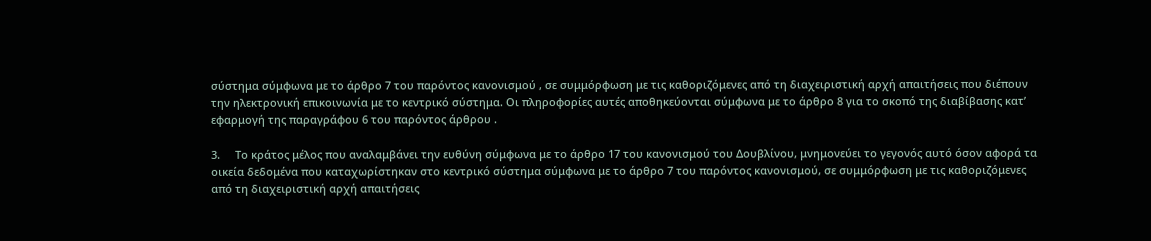σύστημα σύμφωνα με το άρθρο 7 του παρόντος κανονισμού , σε συμμόρφωση με τις καθοριζόμενες από τη διαχειριστική αρχή απαιτήσεις που διέπουν την ηλεκτρονική επικοινωνία με το κεντρικό σύστημα. Οι πληροφορίες αυτές αποθηκεύονται σύμφωνα με το άρθρο 8 για το σκοπό της διαβίβασης κατ’ εφαρμογή της παραγράφου 6 του παρόντος άρθρου .

3.     Το κράτος μέλος που αναλαμβάνει την ευθύνη σύμφωνα με το άρθρο 17 του κανονισμού του Δουβλίνου, μνημονεύει το γεγονός αυτό όσον αφορά τα οικεία δεδομένα που καταχωρίστηκαν στο κεντρικό σύστημα σύμφωνα με το άρθρο 7 του παρόντος κανονισμού, σε συμμόρφωση με τις καθοριζόμενες από τη διαχειριστική αρχή απαιτήσεις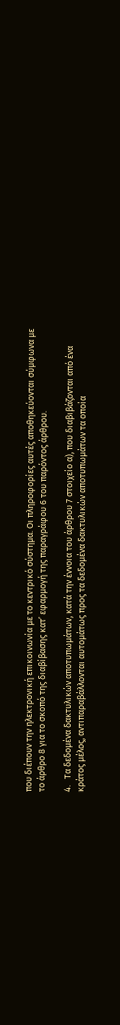που διέπουν την ηλεκτρονική επικοινωνία με το κεντρικό σύστημα. Οι πληροφορίες αυτές αποθηκεύονται σύμφωνα με το άρθρο 8 για το σκοπό της διαβίβασης κατ’ εφαρμογή της παραγράφου 6 του παρόντος άρθρου.

4.   Τα δεδομένα δακτυλικών αποτυπωμάτων, κατά την έννοια του άρθρου 7 στοιχείο α), που διαβιβάζονται από ένα κράτος μέλος, αντιπαραβάλλονται αυτομάτως προς τα δεδομένα δακτυλικών αποτυπωμάτων τα οποία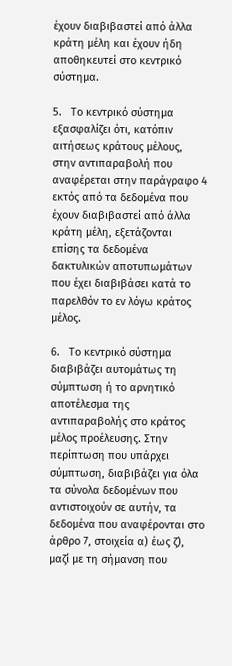έχουν διαβιβαστεί από άλλα κράτη μέλη και έχουν ήδη αποθηκευτεί στο κεντρικό σύστημα.

5.   Το κεντρικό σύστημα εξασφαλίζει ότι, κατόπιν αιτήσεως κράτους μέλους, στην αντιπαραβολή που αναφέρεται στην παράγραφο 4 εκτός από τα δεδομένα που έχουν διαβιβαστεί από άλλα κράτη μέλη, εξετάζονται επίσης τα δεδομένα δακτυλικών αποτυπωμάτων που έχει διαβιβάσει κατά το παρελθόν το εν λόγω κράτος μέλος.

6.   Το κεντρικό σύστημα διαβιβάζει αυτομάτως τη σύμπτωση ή το αρνητικό αποτέλεσμα της αντιπαραβολής στο κράτος μέλος προέλευσης. Στην περίπτωση που υπάρχει σύμπτωση, διαβιβάζει για όλα τα σύνολα δεδομένων που αντιστοιχούν σε αυτήν, τα δεδομένα που αναφέρονται στο άρθρο 7, στοιχεία α) έως ζ), μαζί με τη σήμανση που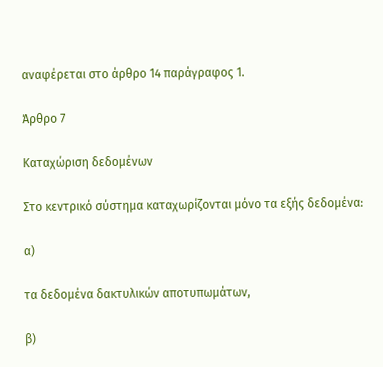αναφέρεται στο άρθρο 14 παράγραφος 1.

Άρθρο 7

Καταχώριση δεδομένων

Στο κεντρικό σύστημα καταχωρίζονται μόνο τα εξής δεδομένα:

α)

τα δεδομένα δακτυλικών αποτυπωμάτων,

β)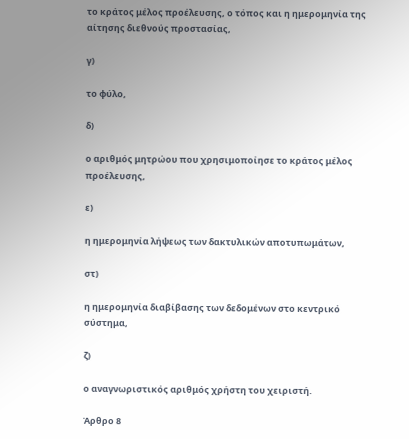το κράτος μέλος προέλευσης, ο τόπος και η ημερομηνία της αίτησης διεθνούς προστασίας,

γ)

το φύλο,

δ)

ο αριθμός μητρώου που χρησιμοποίησε το κράτος μέλος προέλευσης,

ε)

η ημερομηνία λήψεως των δακτυλικών αποτυπωμάτων,

στ)

η ημερομηνία διαβίβασης των δεδομένων στο κεντρικό σύστημα,

ζ)

ο αναγνωριστικός αριθμός χρήστη του χειριστή.

Άρθρο 8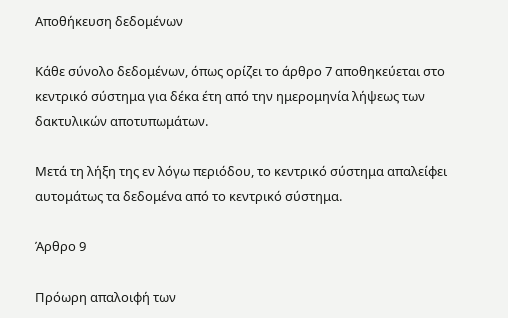Αποθήκευση δεδομένων

Κάθε σύνολο δεδομένων, όπως ορίζει το άρθρο 7 αποθηκεύεται στο κεντρικό σύστημα για δέκα έτη από την ημερομηνία λήψεως των δακτυλικών αποτυπωμάτων.

Μετά τη λήξη της εν λόγω περιόδου, το κεντρικό σύστημα απαλείφει αυτομάτως τα δεδομένα από το κεντρικό σύστημα.

Άρθρο 9

Πρόωρη απαλοιφή των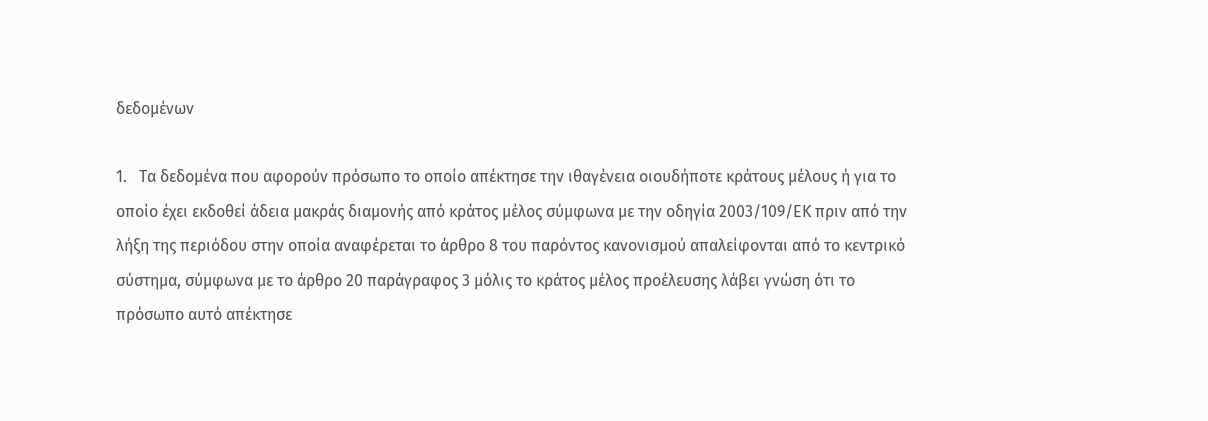δεδομένων

1.   Τα δεδομένα που αφορούν πρόσωπο το οποίο απέκτησε την ιθαγένεια οιουδήποτε κράτους μέλους ή για το οποίο έχει εκδοθεί άδεια μακράς διαμονής από κράτος μέλος σύμφωνα με την οδηγία 2003/109/ΕΚ πριν από την λήξη της περιόδου στην οποία αναφέρεται το άρθρο 8 του παρόντος κανονισμού απαλείφονται από το κεντρικό σύστημα, σύμφωνα με το άρθρο 20 παράγραφος 3 μόλις το κράτος μέλος προέλευσης λάβει γνώση ότι το πρόσωπο αυτό απέκτησε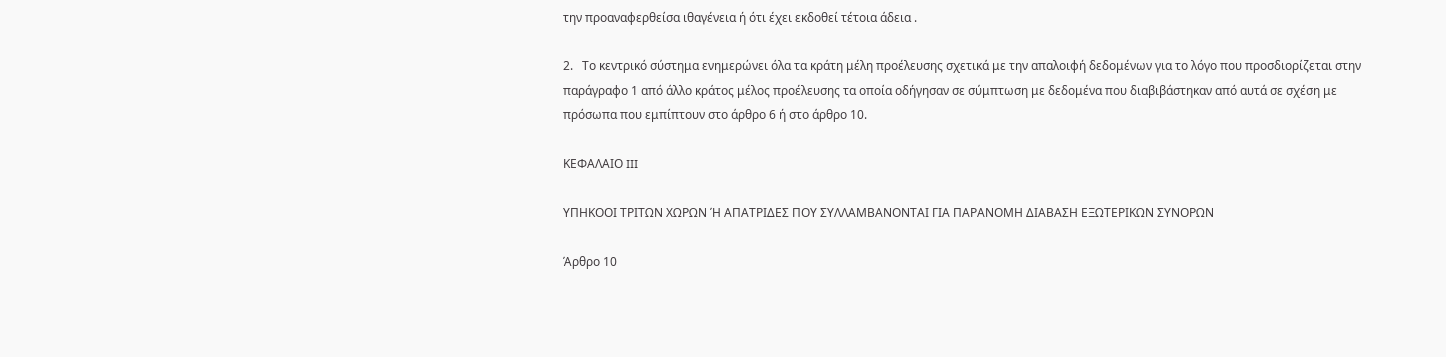την προαναφερθείσα ιθαγένεια ή ότι έχει εκδοθεί τέτοια άδεια .

2.   Το κεντρικό σύστημα ενημερώνει όλα τα κράτη μέλη προέλευσης σχετικά με την απαλοιφή δεδομένων για το λόγο που προσδιορίζεται στην παράγραφο 1 από άλλο κράτος μέλος προέλευσης τα οποία οδήγησαν σε σύμπτωση με δεδομένα που διαβιβάστηκαν από αυτά σε σχέση με πρόσωπα που εμπίπτουν στο άρθρο 6 ή στο άρθρο 10.

ΚΕΦΑΛΑΙΟ III

ΥΠΗΚΟΟΙ ΤΡΙΤΩΝ ΧΩΡΩΝ Ή ΑΠΑΤΡΙΔΕΣ ΠΟΥ ΣΥΛΛΑΜΒΑΝΟΝΤΑΙ ΓΙΑ ΠΑΡΑΝΟΜΗ ΔΙΑΒΑΣΗ ΕΞΩΤΕΡΙΚΩΝ ΣΥΝΟΡΩΝ

Άρθρο 10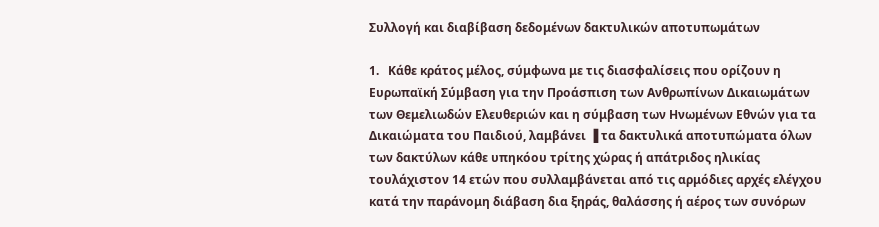Συλλογή και διαβίβαση δεδομένων δακτυλικών αποτυπωμάτων

1.   Κάθε κράτος μέλος, σύμφωνα με τις διασφαλίσεις που ορίζουν η Ευρωπαϊκή Σύμβαση για την Προάσπιση των Ανθρωπίνων Δικαιωμάτων των Θεμελιωδών Ελευθεριών και η σύμβαση των Ηνωμένων Εθνών για τα Δικαιώματα του Παιδιού, λαμβάνει ▐ τα δακτυλικά αποτυπώματα όλων των δακτύλων κάθε υπηκόου τρίτης χώρας ή απάτριδος ηλικίας τουλάχιστον 14 ετών που συλλαμβάνεται από τις αρμόδιες αρχές ελέγχου κατά την παράνομη διάβαση δια ξηράς, θαλάσσης ή αέρος των συνόρων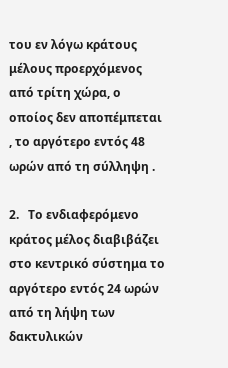του εν λόγω κράτους μέλους προερχόμενος από τρίτη χώρα, ο οποίος δεν αποπέμπεται , το αργότερο εντός 48 ωρών από τη σύλληψη .

2.   Το ενδιαφερόμενο κράτος μέλος διαβιβάζει στο κεντρικό σύστημα το αργότερο εντός 24 ωρών από τη λήψη των δακτυλικών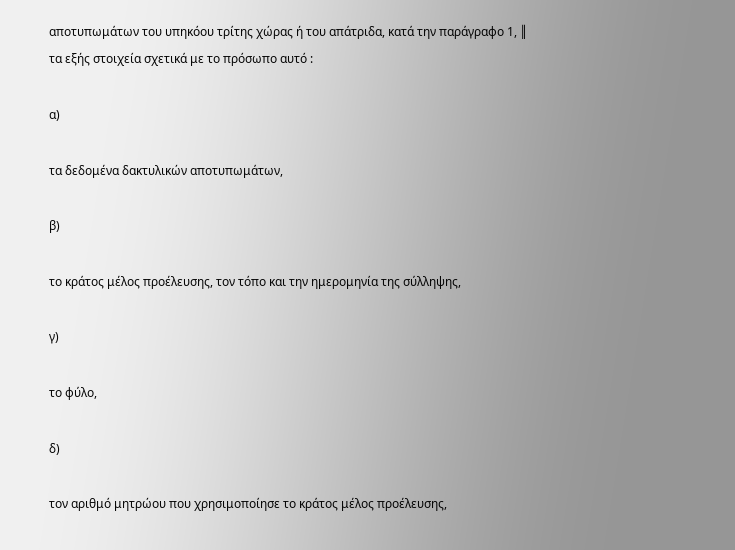αποτυπωμάτων του υπηκόου τρίτης χώρας ή του απάτριδα, κατά την παράγραφο 1, ║ τα εξής στοιχεία σχετικά με το πρόσωπο αυτό :

α)

τα δεδομένα δακτυλικών αποτυπωμάτων,

β)

το κράτος μέλος προέλευσης, τον τόπο και την ημερομηνία της σύλληψης,

γ)

το φύλο,

δ)

τον αριθμό μητρώου που χρησιμοποίησε το κράτος μέλος προέλευσης,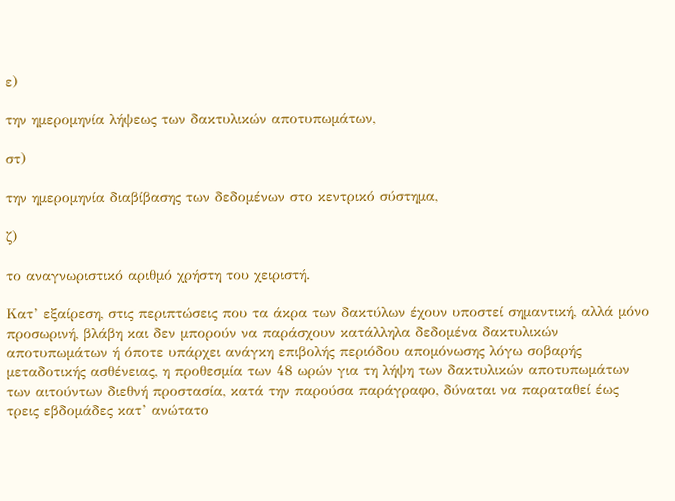ε)

την ημερομηνία λήψεως των δακτυλικών αποτυπωμάτων,

στ)

την ημερομηνία διαβίβασης των δεδομένων στο κεντρικό σύστημα,

ζ)

το αναγνωριστικό αριθμό χρήστη του χειριστή.

Κατ’ εξαίρεση, στις περιπτώσεις που τα άκρα των δακτύλων έχουν υποστεί σημαντική, αλλά μόνο προσωρινή, βλάβη και δεν μπορούν να παράσχουν κατάλληλα δεδομένα δακτυλικών αποτυπωμάτων ή όποτε υπάρχει ανάγκη επιβολής περιόδου απομόνωσης λόγω σοβαρής μεταδοτικής ασθένειας, η προθεσμία των 48 ωρών για τη λήψη των δακτυλικών αποτυπωμάτων των αιτούντων διεθνή προστασία, κατά την παρούσα παράγραφο, δύναται να παραταθεί έως τρεις εβδομάδες κατ’ ανώτατο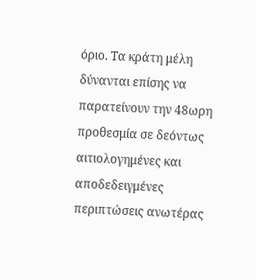όριο. Τα κράτη μέλη δύνανται επίσης να παρατείνουν την 48ωρη προθεσμία σε δεόντως αιτιολογημένες και αποδεδειγμένες περιπτώσεις ανωτέρας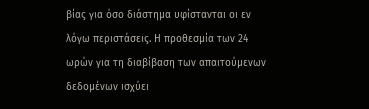βίας για όσο διάστημα υφίστανται οι εν λόγω περιστάσεις. Η προθεσμία των 24 ωρών για τη διαβίβαση των απαιτούμενων δεδομένων ισχύει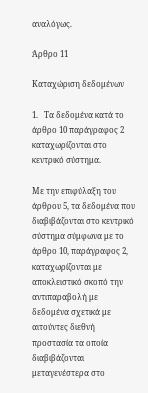αναλόγως.

Άρθρο 11

Καταχώριση δεδομένων

1.   Τα δεδομένα κατά το άρθρο 10 παράγραφος 2 καταχωρίζονται στο κεντρικό σύστημα.

Με την επιφύλαξη του άρθρου 5, τα δεδομένα που διαβιβάζονται στο κεντρικό σύστημα σύμφωνα με το άρθρο 10, παράγραφος 2, καταχωρίζονται με αποκλειστικό σκοπό την αντιπαραβολή με δεδομένα σχετικά με αιτούντες διεθνή προστασία τα οποία διαβιβάζονται μεταγενέστερα στο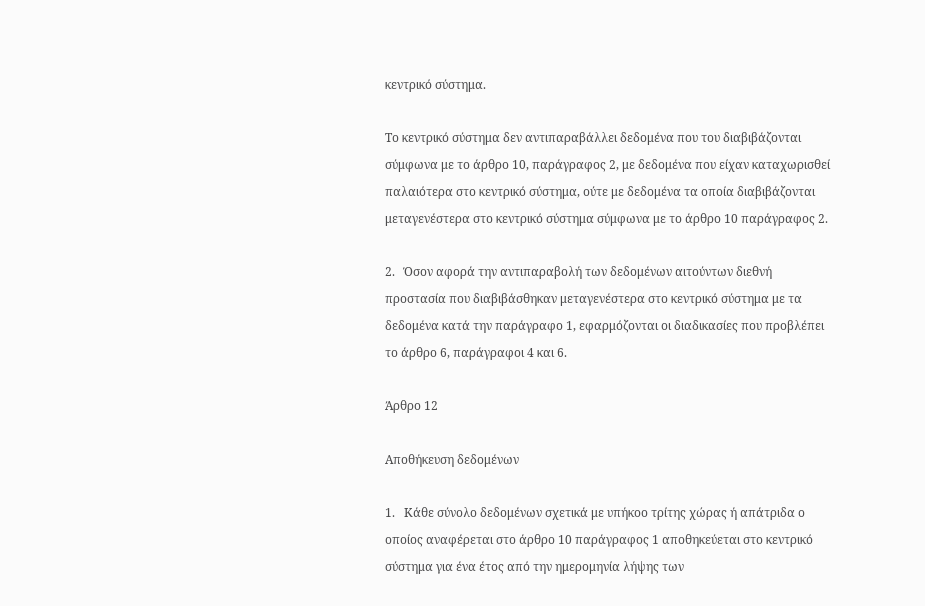κεντρικό σύστημα.

Το κεντρικό σύστημα δεν αντιπαραβάλλει δεδομένα που του διαβιβάζονται σύμφωνα με το άρθρο 10, παράγραφος 2, με δεδομένα που είχαν καταχωρισθεί παλαιότερα στο κεντρικό σύστημα, ούτε με δεδομένα τα οποία διαβιβάζονται μεταγενέστερα στο κεντρικό σύστημα σύμφωνα με το άρθρο 10 παράγραφος 2.

2.   Όσον αφορά την αντιπαραβολή των δεδομένων αιτούντων διεθνή προστασία που διαβιβάσθηκαν μεταγενέστερα στο κεντρικό σύστημα με τα δεδομένα κατά την παράγραφο 1, εφαρμόζονται οι διαδικασίες που προβλέπει το άρθρο 6, παράγραφοι 4 και 6.

Άρθρο 12

Αποθήκευση δεδομένων

1.   Κάθε σύνολο δεδομένων σχετικά με υπήκοο τρίτης χώρας ή απάτριδα ο οποίος αναφέρεται στο άρθρο 10 παράγραφος 1 αποθηκεύεται στο κεντρικό σύστημα για ένα έτος από την ημερομηνία λήψης των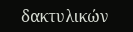δακτυλικών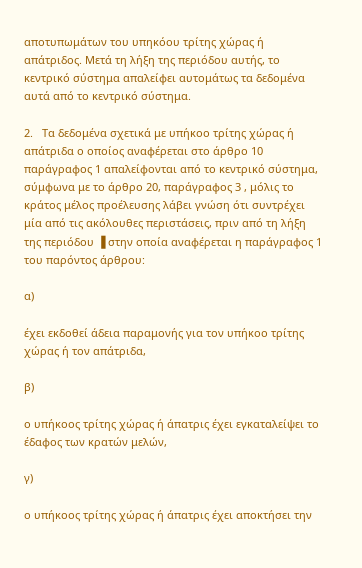αποτυπωμάτων του υπηκόου τρίτης χώρας ή απάτριδος. Μετά τη λήξη της περιόδου αυτής, το κεντρικό σύστημα απαλείφει αυτομάτως τα δεδομένα αυτά από το κεντρικό σύστημα.

2.   Τα δεδομένα σχετικά με υπήκοο τρίτης χώρας ή απάτριδα ο οποίος αναφέρεται στο άρθρο 10 παράγραφος 1 απαλείφονται από το κεντρικό σύστημα, σύμφωνα με το άρθρο 20, παράγραφος 3 , μόλις το κράτος μέλος προέλευσης λάβει γνώση ότι συντρέχει μία από τις ακόλουθες περιστάσεις, πριν από τη λήξη της περιόδου ▐ στην οποία αναφέρεται η παράγραφος 1 του παρόντος άρθρου:

α)

έχει εκδοθεί άδεια παραμονής για τον υπήκοο τρίτης χώρας ή τον απάτριδα,

β)

ο υπήκοος τρίτης χώρας ή άπατρις έχει εγκαταλείψει το έδαφος των κρατών μελών,

γ)

ο υπήκοος τρίτης χώρας ή άπατρις έχει αποκτήσει την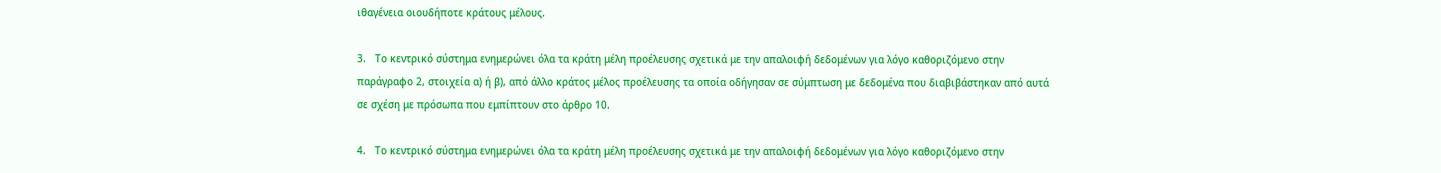ιθαγένεια οιουδήποτε κράτους μέλους.

3.   Το κεντρικό σύστημα ενημερώνει όλα τα κράτη μέλη προέλευσης σχετικά με την απαλοιφή δεδομένων για λόγο καθοριζόμενο στην παράγραφο 2, στοιχεία α) ή β), από άλλο κράτος μέλος προέλευσης τα οποία οδήγησαν σε σύμπτωση με δεδομένα που διαβιβάστηκαν από αυτά σε σχέση με πρόσωπα που εμπίπτουν στο άρθρο 10.

4.   Το κεντρικό σύστημα ενημερώνει όλα τα κράτη μέλη προέλευσης σχετικά με την απαλοιφή δεδομένων για λόγο καθοριζόμενο στην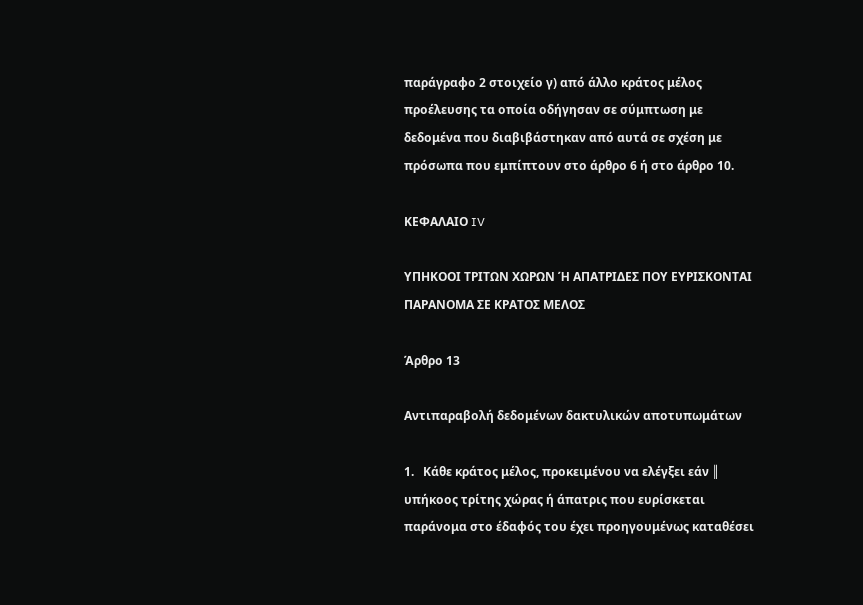παράγραφο 2 στοιχείο γ) από άλλο κράτος μέλος προέλευσης τα οποία οδήγησαν σε σύμπτωση με δεδομένα που διαβιβάστηκαν από αυτά σε σχέση με πρόσωπα που εμπίπτουν στο άρθρο 6 ή στο άρθρο 10.

ΚΕΦΑΛΑΙΟ IV

ΥΠΗΚΟΟΙ ΤΡΙΤΩΝ ΧΩΡΩΝ Ή ΑΠΑΤΡΙΔΕΣ ΠΟΥ ΕΥΡΙΣΚΟΝΤΑΙ ΠΑΡΑΝΟΜΑ ΣΕ ΚΡΑΤΟΣ ΜΕΛΟΣ

Άρθρο 13

Αντιπαραβολή δεδομένων δακτυλικών αποτυπωμάτων

1.   Κάθε κράτος μέλος, προκειμένου να ελέγξει εάν ║ υπήκοος τρίτης χώρας ή άπατρις που ευρίσκεται παράνομα στο έδαφός του έχει προηγουμένως καταθέσει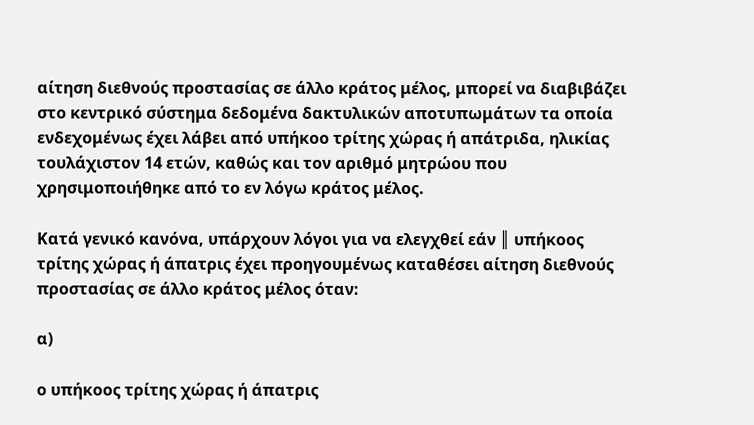αίτηση διεθνούς προστασίας σε άλλο κράτος μέλος, μπορεί να διαβιβάζει στο κεντρικό σύστημα δεδομένα δακτυλικών αποτυπωμάτων τα οποία ενδεχομένως έχει λάβει από υπήκοο τρίτης χώρας ή απάτριδα, ηλικίας τουλάχιστον 14 ετών, καθώς και τον αριθμό μητρώου που χρησιμοποιήθηκε από το εν λόγω κράτος μέλος.

Κατά γενικό κανόνα, υπάρχουν λόγοι για να ελεγχθεί εάν ║ υπήκοος τρίτης χώρας ή άπατρις έχει προηγουμένως καταθέσει αίτηση διεθνούς προστασίας σε άλλο κράτος μέλος όταν:

α)

ο υπήκοος τρίτης χώρας ή άπατρις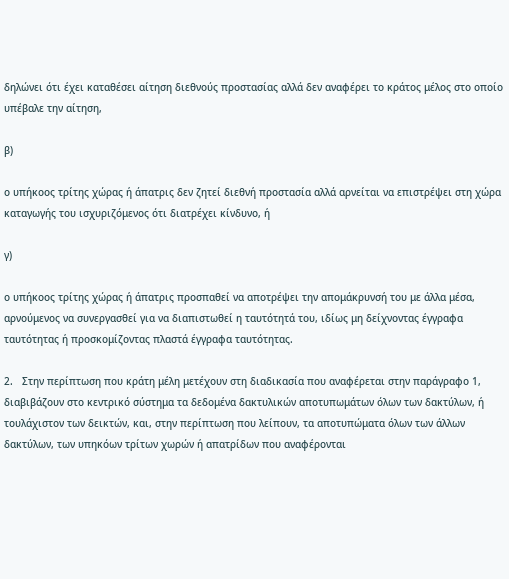δηλώνει ότι έχει καταθέσει αίτηση διεθνούς προστασίας αλλά δεν αναφέρει το κράτος μέλος στο οποίο υπέβαλε την αίτηση,

β)

ο υπήκοος τρίτης χώρας ή άπατρις δεν ζητεί διεθνή προστασία αλλά αρνείται να επιστρέψει στη χώρα καταγωγής του ισχυριζόμενος ότι διατρέχει κίνδυνο, ή

γ)

ο υπήκοος τρίτης χώρας ή άπατρις προσπαθεί να αποτρέψει την απομάκρυνσή του με άλλα μέσα, αρνούμενος να συνεργασθεί για να διαπιστωθεί η ταυτότητά του, ιδίως μη δείχνοντας έγγραφα ταυτότητας ή προσκομίζοντας πλαστά έγγραφα ταυτότητας.

2.   Στην περίπτωση που κράτη μέλη μετέχουν στη διαδικασία που αναφέρεται στην παράγραφο 1, διαβιβάζουν στο κεντρικό σύστημα τα δεδομένα δακτυλικών αποτυπωμάτων όλων των δακτύλων, ή τουλάχιστον των δεικτών, και, στην περίπτωση που λείπουν, τα αποτυπώματα όλων των άλλων δακτύλων, των υπηκόων τρίτων χωρών ή απατρίδων που αναφέρονται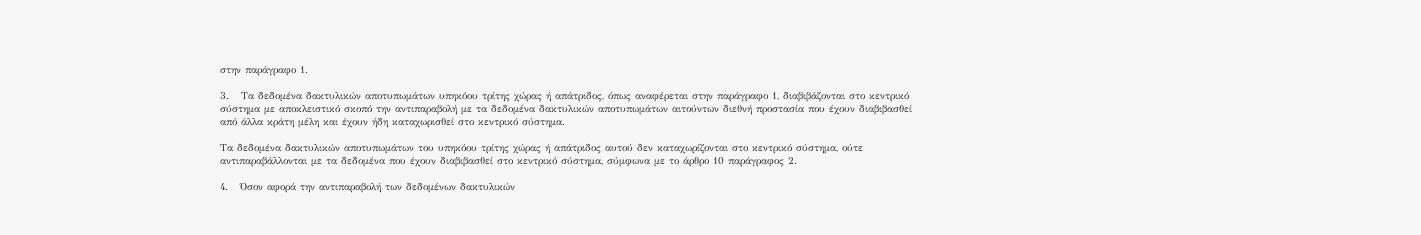στην παράγραφο 1.

3.   Τα δεδομένα δακτυλικών αποτυπωμάτων υπηκόου τρίτης χώρας ή απάτριδος, όπως αναφέρεται στην παράγραφο 1, διαβιβάζονται στο κεντρικό σύστημα με αποκλειστικό σκοπό την αντιπαραβολή με τα δεδομένα δακτυλικών αποτυπωμάτων αιτούντων διεθνή προστασία που έχουν διαβιβασθεί από άλλα κράτη μέλη και έχουν ήδη καταχωρισθεί στο κεντρικό σύστημα.

Τα δεδομένα δακτυλικών αποτυπωμάτων του υπηκόου τρίτης χώρας ή απάτριδος αυτού δεν καταχωρίζονται στο κεντρικό σύστημα, ούτε αντιπαραβάλλονται με τα δεδομένα που έχουν διαβιβασθεί στο κεντρικό σύστημα, σύμφωνα με το άρθρο 10 παράγραφος 2.

4.   Όσον αφορά την αντιπαραβολή των δεδομένων δακτυλικών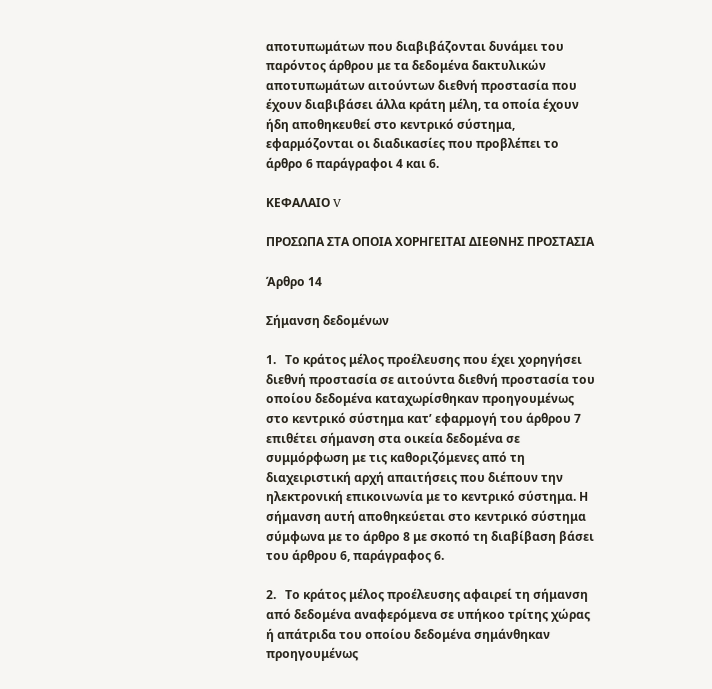αποτυπωμάτων που διαβιβάζονται δυνάμει του παρόντος άρθρου με τα δεδομένα δακτυλικών αποτυπωμάτων αιτούντων διεθνή προστασία που έχουν διαβιβάσει άλλα κράτη μέλη, τα οποία έχουν ήδη αποθηκευθεί στο κεντρικό σύστημα, εφαρμόζονται οι διαδικασίες που προβλέπει το άρθρο 6 παράγραφοι 4 και 6.

ΚΕΦΑΛΑΙΟ V

ΠΡΟΣΩΠΑ ΣΤΑ ΟΠΟΙΑ ΧΟΡΗΓΕΙΤΑΙ ΔΙΕΘΝΗΣ ΠΡΟΣΤΑΣΙΑ

Άρθρο 14

Σήμανση δεδομένων

1.   Το κράτος μέλος προέλευσης που έχει χορηγήσει διεθνή προστασία σε αιτούντα διεθνή προστασία του οποίου δεδομένα καταχωρίσθηκαν προηγουμένως στο κεντρικό σύστημα κατ’ εφαρμογή του άρθρου 7 επιθέτει σήμανση στα οικεία δεδομένα σε συμμόρφωση με τις καθοριζόμενες από τη διαχειριστική αρχή απαιτήσεις που διέπουν την ηλεκτρονική επικοινωνία με το κεντρικό σύστημα. Η σήμανση αυτή αποθηκεύεται στο κεντρικό σύστημα σύμφωνα με το άρθρο 8 με σκοπό τη διαβίβαση βάσει του άρθρου 6, παράγραφος 6.

2.   Το κράτος μέλος προέλευσης αφαιρεί τη σήμανση από δεδομένα αναφερόμενα σε υπήκοο τρίτης χώρας ή απάτριδα του οποίου δεδομένα σημάνθηκαν προηγουμένως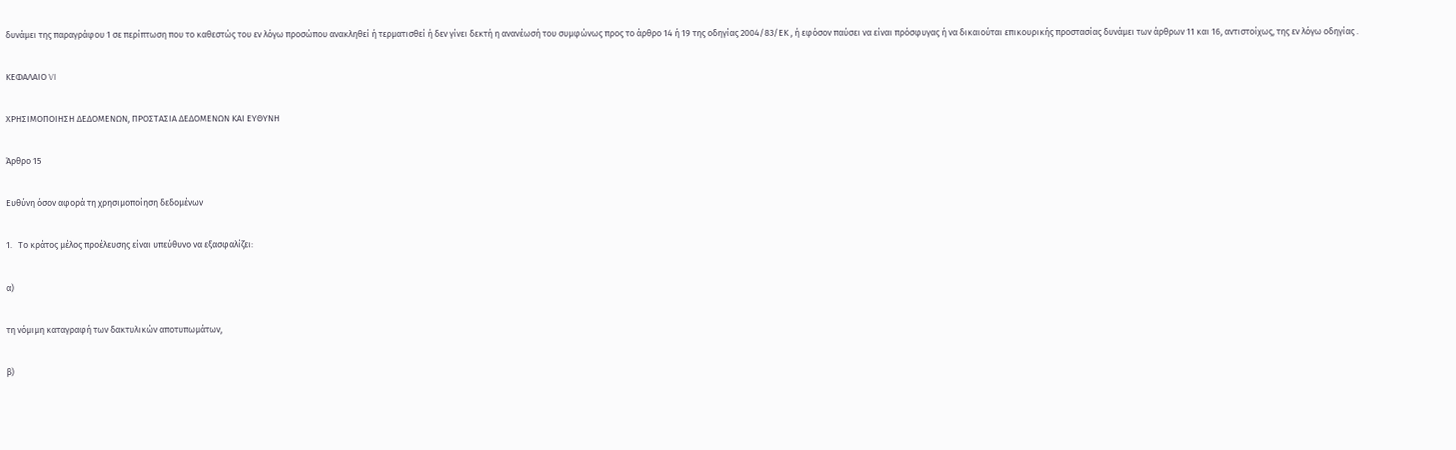δυνάμει της παραγράφου 1 σε περίπτωση που το καθεστώς του εν λόγω προσώπου ανακληθεί ή τερματισθεί ή δεν γίνει δεκτή η ανανέωσή του συμφώνως προς το άρθρο 14 ή 19 της οδηγίας 2004/83/ΕΚ , ή εφόσον παύσει να είναι πρόσφυγας ή να δικαιούται επικουρικής προστασίας δυνάμει των άρθρων 11 και 16, αντιστοίχως, της εν λόγω οδηγίας .

ΚΕΦΑΛΑΙΟ VI

ΧΡΗΣΙΜΟΠΟΙΗΣΗ ΔΕΔΟΜΕΝΩΝ, ΠΡΟΣΤΑΣΙΑ ΔΕΔΟΜΕΝΩΝ ΚΑΙ ΕΥΘΥΝΗ

Άρθρο 15

Ευθύνη όσον αφορά τη χρησιμοποίηση δεδομένων

1.   Το κράτος μέλος προέλευσης είναι υπεύθυνο να εξασφαλίζει:

α)

τη νόμιμη καταγραφή των δακτυλικών αποτυπωμάτων,

β)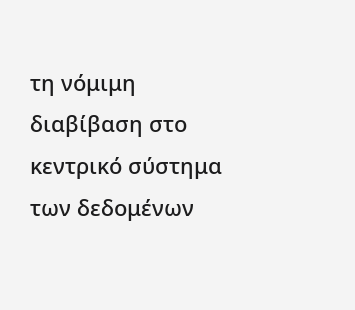τη νόμιμη διαβίβαση στο κεντρικό σύστημα των δεδομένων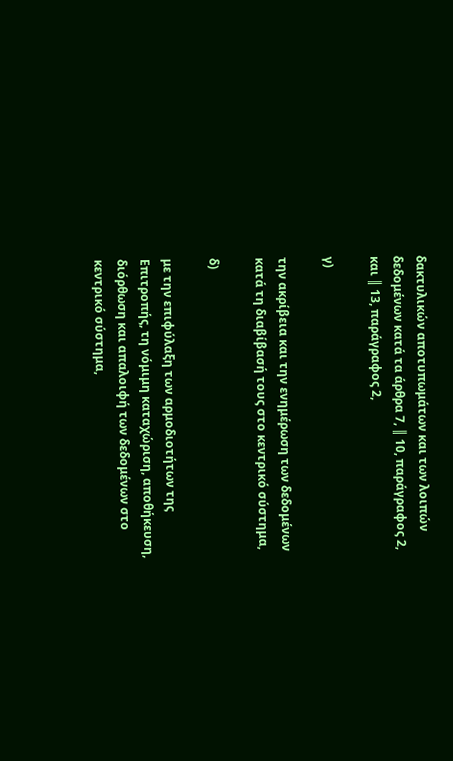δακτυλικών αποτυπωμάτων και των λοιπών δεδομένων κατά τα άρθρα 7, ║ 10, παράγραφος 2, και ║ 13, παράγραφος 2,

γ)

την ακρίβεια και την ενημέρωση των δεδομένων κατά τη διαβίβασή τους στο κεντρικό σύστημα,

δ)

με την επιφύλαξη των αρμοδιοτήτων της Επιτροπής, τη νόμιμη καταχώριση, αποθήκευση, διόρθωση και απαλοιφή των δεδομένων στο κεντρικό σύστημα,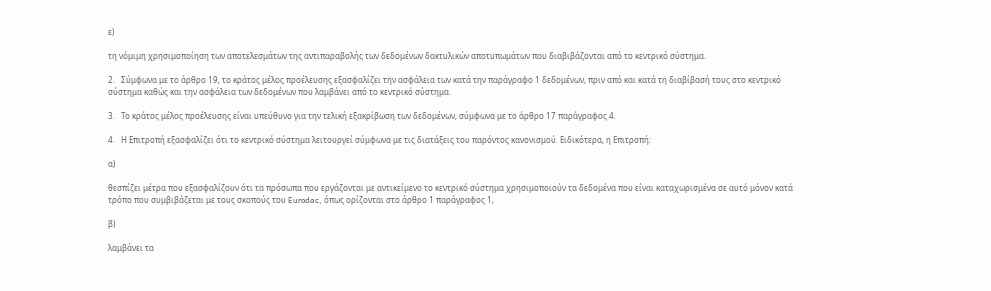ε)

τη νόμιμη χρησιμοποίηση των αποτελεσμάτων της αντιπαραβολής των δεδομένων δακτυλικών αποτυπωμάτων που διαβιβάζονται από το κεντρικό σύστημα.

2.   Σύμφωνα με το άρθρο 19, το κράτος μέλος προέλευσης εξασφαλίζει την ασφάλεια των κατά την παράγραφο 1 δεδομένων, πριν από και κατά τη διαβίβασή τους στο κεντρικό σύστημα καθώς και την ασφάλεια των δεδομένων που λαμβάνει από το κεντρικό σύστημα.

3.   Το κράτος μέλος προέλευσης είναι υπεύθυνο για την τελική εξακρίβωση των δεδομένων, σύμφωνα με το άρθρο 17 παράγραφος 4.

4.   Η Επιτροπή εξασφαλίζει ότι το κεντρικό σύστημα λειτουργεί σύμφωνα με τις διατάξεις του παρόντος κανονισμού. Ειδικότερα, η Επιτροπή:

α)

θεσπίζει μέτρα που εξασφαλίζουν ότι τα πρόσωπα που εργάζονται με αντικείμενο το κεντρικό σύστημα χρησιμοποιούν τα δεδομένα που είναι καταχωρισμένα σε αυτό μόνον κατά τρόπο που συμβιβάζεται με τους σκοπούς του Eurodac, όπως ορίζονται στο άρθρο 1 παράγραφος 1,

β)

λαμβάνει τα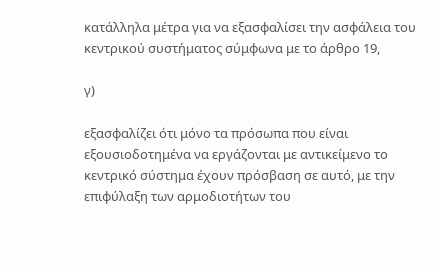κατάλληλα μέτρα για να εξασφαλίσει την ασφάλεια του κεντρικού συστήματος σύμφωνα με το άρθρο 19,

γ)

εξασφαλίζει ότι μόνο τα πρόσωπα που είναι εξουσιοδοτημένα να εργάζονται με αντικείμενο το κεντρικό σύστημα έχουν πρόσβαση σε αυτό, με την επιφύλαξη των αρμοδιοτήτων του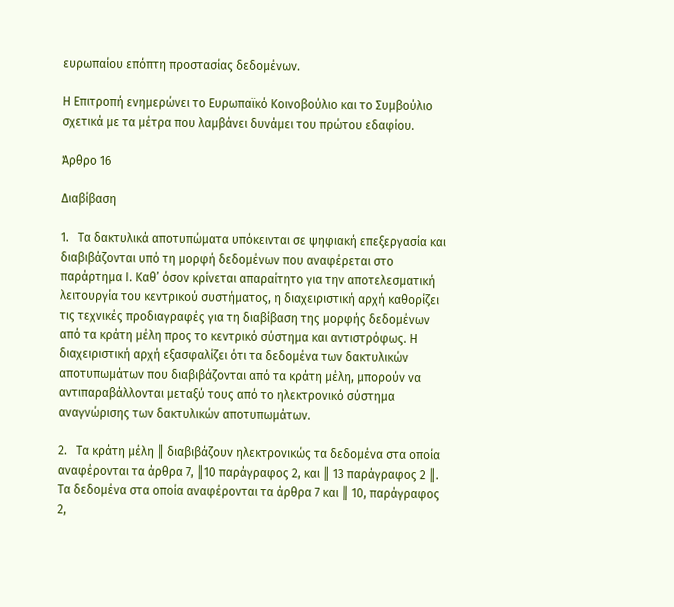ευρωπαίου επόπτη προστασίας δεδομένων.

Η Επιτροπή ενημερώνει το Ευρωπαϊκό Κοινοβούλιο και το Συμβούλιο σχετικά με τα μέτρα που λαμβάνει δυνάμει του πρώτου εδαφίου.

Άρθρο 16

Διαβίβαση

1.   Τα δακτυλικά αποτυπώματα υπόκεινται σε ψηφιακή επεξεργασία και διαβιβάζονται υπό τη μορφή δεδομένων που αναφέρεται στο παράρτημα Ι. Καθ’ όσον κρίνεται απαραίτητο για την αποτελεσματική λειτουργία του κεντρικού συστήματος, η διαχειριστική αρχή καθορίζει τις τεχνικές προδιαγραφές για τη διαβίβαση της μορφής δεδομένων από τα κράτη μέλη προς το κεντρικό σύστημα και αντιστρόφως. Η διαχειριστική αρχή εξασφαλίζει ότι τα δεδομένα των δακτυλικών αποτυπωμάτων που διαβιβάζονται από τα κράτη μέλη, μπορούν να αντιπαραβάλλονται μεταξύ τους από το ηλεκτρονικό σύστημα αναγνώρισης των δακτυλικών αποτυπωμάτων.

2.   Τα κράτη μέλη ║ διαβιβάζουν ηλεκτρονικώς τα δεδομένα στα οποία αναφέρονται τα άρθρα 7, ║10 παράγραφος 2, και ║ 13 παράγραφος 2 ║. Τα δεδομένα στα οποία αναφέρονται τα άρθρα 7 και ║ 10, παράγραφος 2,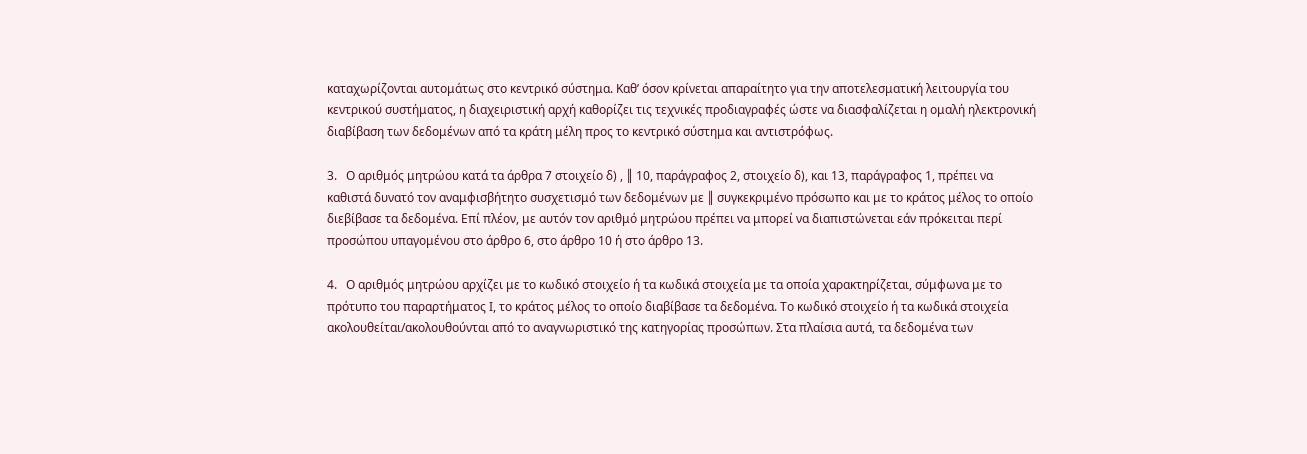καταχωρίζονται αυτομάτως στο κεντρικό σύστημα. Καθ’ όσον κρίνεται απαραίτητο για την αποτελεσματική λειτουργία του κεντρικού συστήματος, η διαχειριστική αρχή καθορίζει τις τεχνικές προδιαγραφές ώστε να διασφαλίζεται η ομαλή ηλεκτρονική διαβίβαση των δεδομένων από τα κράτη μέλη προς το κεντρικό σύστημα και αντιστρόφως.

3.   Ο αριθμός μητρώου κατά τα άρθρα 7 στοιχείο δ) , ║ 10, παράγραφος 2, στοιχείο δ), και 13, παράγραφος 1, πρέπει να καθιστά δυνατό τον αναμφισβήτητο συσχετισμό των δεδομένων με ║ συγκεκριμένο πρόσωπο και με το κράτος μέλος το οποίο διεβίβασε τα δεδομένα. Επί πλέον, με αυτόν τον αριθμό μητρώου πρέπει να μπορεί να διαπιστώνεται εάν πρόκειται περί προσώπου υπαγομένου στο άρθρο 6, στο άρθρο 10 ή στο άρθρο 13.

4.   Ο αριθμός μητρώου αρχίζει με το κωδικό στοιχείο ή τα κωδικά στοιχεία με τα οποία χαρακτηρίζεται, σύμφωνα με το πρότυπο του παραρτήματος Ι, το κράτος μέλος το οποίο διαβίβασε τα δεδομένα. Το κωδικό στοιχείο ή τα κωδικά στοιχεία ακολουθείται/ακολουθούνται από το αναγνωριστικό της κατηγορίας προσώπων. Στα πλαίσια αυτά, τα δεδομένα των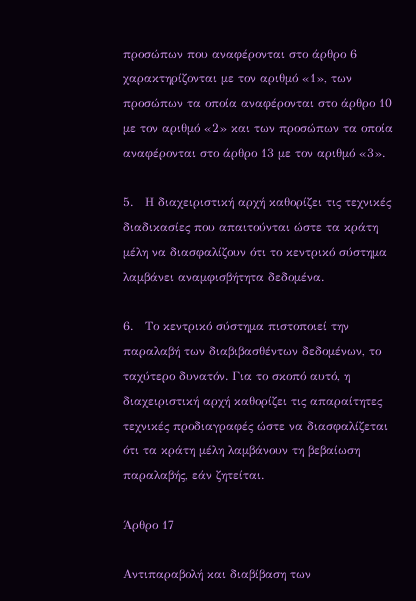προσώπων που αναφέρονται στο άρθρο 6 χαρακτηρίζονται με τον αριθμό «1», των προσώπων τα οποία αναφέρονται στο άρθρο 10 με τον αριθμό «2» και των προσώπων τα οποία αναφέρονται στο άρθρο 13 με τον αριθμό «3».

5.   Η διαχειριστική αρχή καθορίζει τις τεχνικές διαδικασίες που απαιτούνται ώστε τα κράτη μέλη να διασφαλίζουν ότι το κεντρικό σύστημα λαμβάνει αναμφισβήτητα δεδομένα.

6.   Το κεντρικό σύστημα πιστοποιεί την παραλαβή των διαβιβασθέντων δεδομένων, το ταχύτερο δυνατόν. Για το σκοπό αυτό, η διαχειριστική αρχή καθορίζει τις απαραίτητες τεχνικές προδιαγραφές ώστε να διασφαλίζεται ότι τα κράτη μέλη λαμβάνουν τη βεβαίωση παραλαβής, εάν ζητείται.

Άρθρο 17

Αντιπαραβολή και διαβίβαση των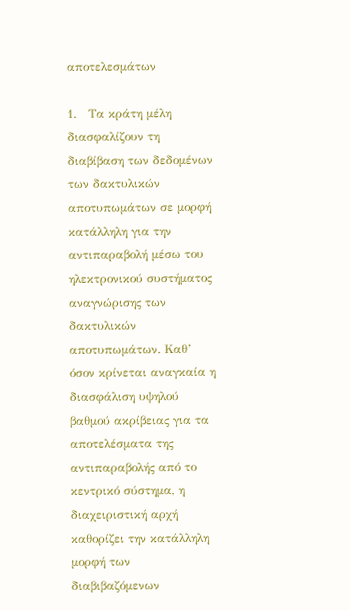αποτελεσμάτων

1.   Τα κράτη μέλη διασφαλίζουν τη διαβίβαση των δεδομένων των δακτυλικών αποτυπωμάτων σε μορφή κατάλληλη για την αντιπαραβολή μέσω του ηλεκτρονικού συστήματος αναγνώρισης των δακτυλικών αποτυπωμάτων. Καθ’ όσον κρίνεται αναγκαία η διασφάλιση υψηλού βαθμού ακρίβειας για τα αποτελέσματα της αντιπαραβολής από το κεντρικό σύστημα, η διαχειριστική αρχή καθορίζει την κατάλληλη μορφή των διαβιβαζόμενων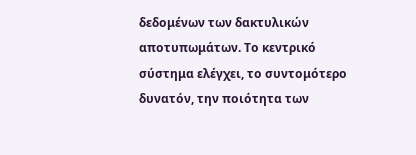δεδομένων των δακτυλικών αποτυπωμάτων. Το κεντρικό σύστημα ελέγχει, το συντομότερο δυνατόν, την ποιότητα των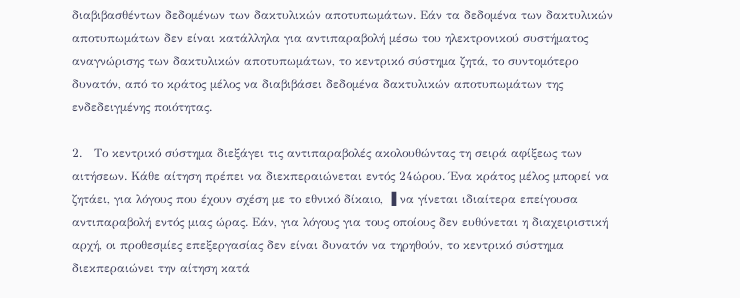διαβιβασθέντων δεδομένων των δακτυλικών αποτυπωμάτων. Εάν τα δεδομένα των δακτυλικών αποτυπωμάτων δεν είναι κατάλληλα για αντιπαραβολή μέσω του ηλεκτρονικού συστήματος αναγνώρισης των δακτυλικών αποτυπωμάτων, το κεντρικό σύστημα ζητά, το συντομότερο δυνατόν, από το κράτος μέλος να διαβιβάσει δεδομένα δακτυλικών αποτυπωμάτων της ενδεδειγμένης ποιότητας.

2.   Το κεντρικό σύστημα διεξάγει τις αντιπαραβολές ακολουθώντας τη σειρά αφίξεως των αιτήσεων. Κάθε αίτηση πρέπει να διεκπεραιώνεται εντός 24ώρου. Ένα κράτος μέλος μπορεί να ζητάει, για λόγους που έχουν σχέση με το εθνικό δίκαιο, ▐ να γίνεται ιδιαίτερα επείγουσα αντιπαραβολή εντός μιας ώρας. Εάν, για λόγους για τους οποίους δεν ευθύνεται η διαχειριστική αρχή, οι προθεσμίες επεξεργασίας δεν είναι δυνατόν να τηρηθούν, το κεντρικό σύστημα διεκπεραιώνει την αίτηση κατά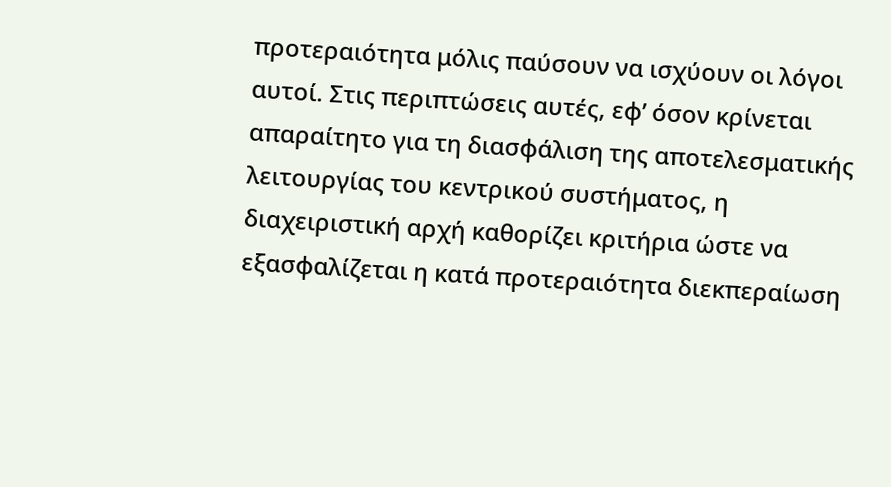προτεραιότητα μόλις παύσουν να ισχύουν οι λόγοι αυτοί. Στις περιπτώσεις αυτές, εφ’ όσον κρίνεται απαραίτητο για τη διασφάλιση της αποτελεσματικής λειτουργίας του κεντρικού συστήματος, η διαχειριστική αρχή καθορίζει κριτήρια ώστε να εξασφαλίζεται η κατά προτεραιότητα διεκπεραίωση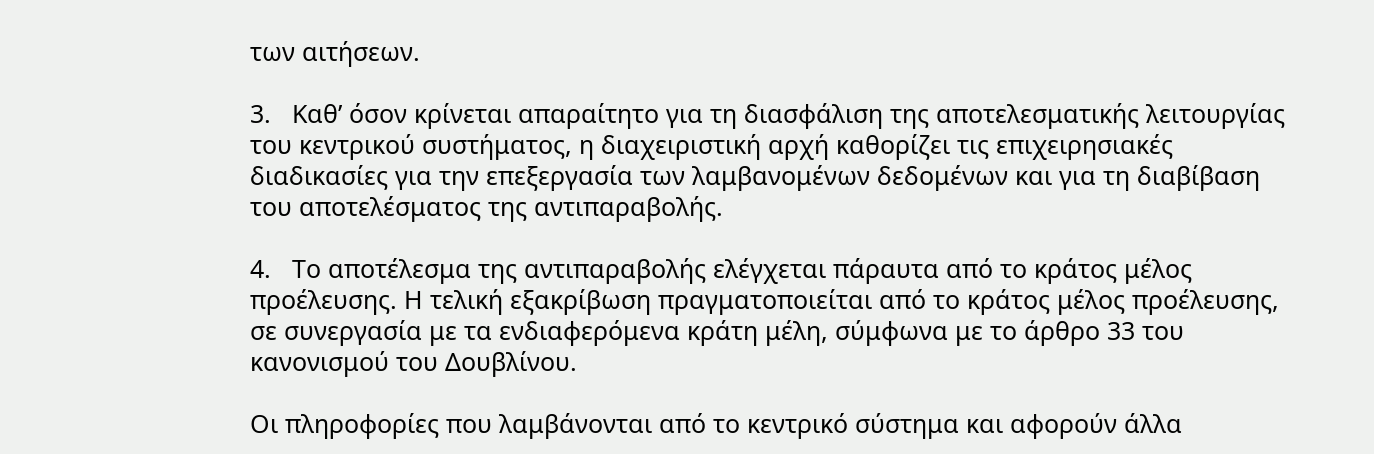των αιτήσεων.

3.   Καθ’ όσον κρίνεται απαραίτητο για τη διασφάλιση της αποτελεσματικής λειτουργίας του κεντρικού συστήματος, η διαχειριστική αρχή καθορίζει τις επιχειρησιακές διαδικασίες για την επεξεργασία των λαμβανομένων δεδομένων και για τη διαβίβαση του αποτελέσματος της αντιπαραβολής.

4.   Το αποτέλεσμα της αντιπαραβολής ελέγχεται πάραυτα από το κράτος μέλος προέλευσης. Η τελική εξακρίβωση πραγματοποιείται από το κράτος μέλος προέλευσης, σε συνεργασία με τα ενδιαφερόμενα κράτη μέλη, σύμφωνα με το άρθρο 33 του κανονισμού του Δουβλίνου.

Οι πληροφορίες που λαμβάνονται από το κεντρικό σύστημα και αφορούν άλλα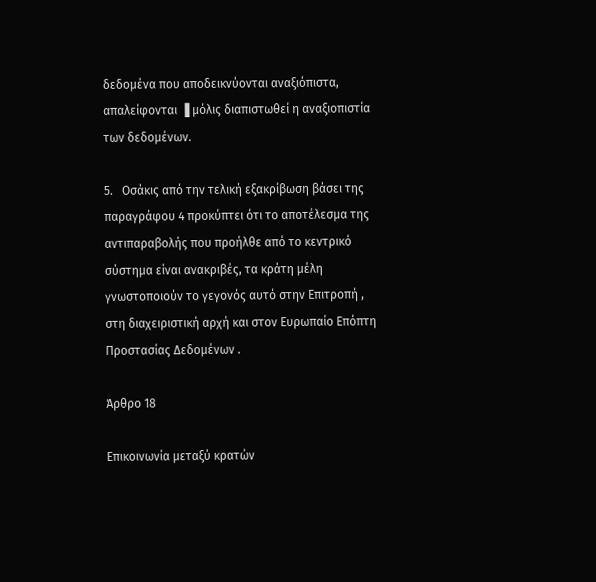δεδομένα που αποδεικνύονται αναξιόπιστα, απαλείφονται ▐ μόλις διαπιστωθεί η αναξιοπιστία των δεδομένων.

5.   Οσάκις από την τελική εξακρίβωση βάσει της παραγράφου 4 προκύπτει ότι το αποτέλεσμα της αντιπαραβολής που προήλθε από το κεντρικό σύστημα είναι ανακριβές, τα κράτη μέλη γνωστοποιούν το γεγονός αυτό στην Επιτροπή , στη διαχειριστική αρχή και στον Ευρωπαίο Επόπτη Προστασίας Δεδομένων .

Άρθρο 18

Επικοινωνία μεταξύ κρατών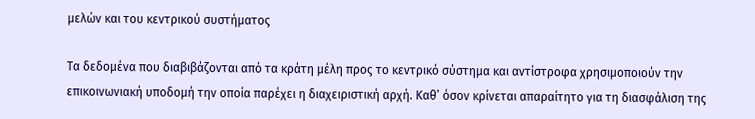μελών και του κεντρικού συστήματος

Τα δεδομένα που διαβιβάζονται από τα κράτη μέλη προς το κεντρικό σύστημα και αντίστροφα χρησιμοποιούν την επικοινωνιακή υποδομή την οποία παρέχει η διαχειριστική αρχή. Καθ’ όσον κρίνεται απαραίτητο για τη διασφάλιση της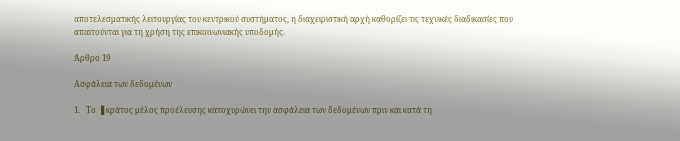αποτελεσματικής λειτουργίας του κεντρικού συστήματος, η διαχειριστική αρχή καθορίζει τις τεχνικές διαδικασίες που απαιτούνται για τη χρήση της επικοινωνιακής υποδομής.

Άρθρο 19

Ασφάλεια των δεδομένων

1.   Το ▐ κράτος μέλος προέλευσης κατοχυρώνει την ασφάλεια των δεδομένων πριν και κατά τη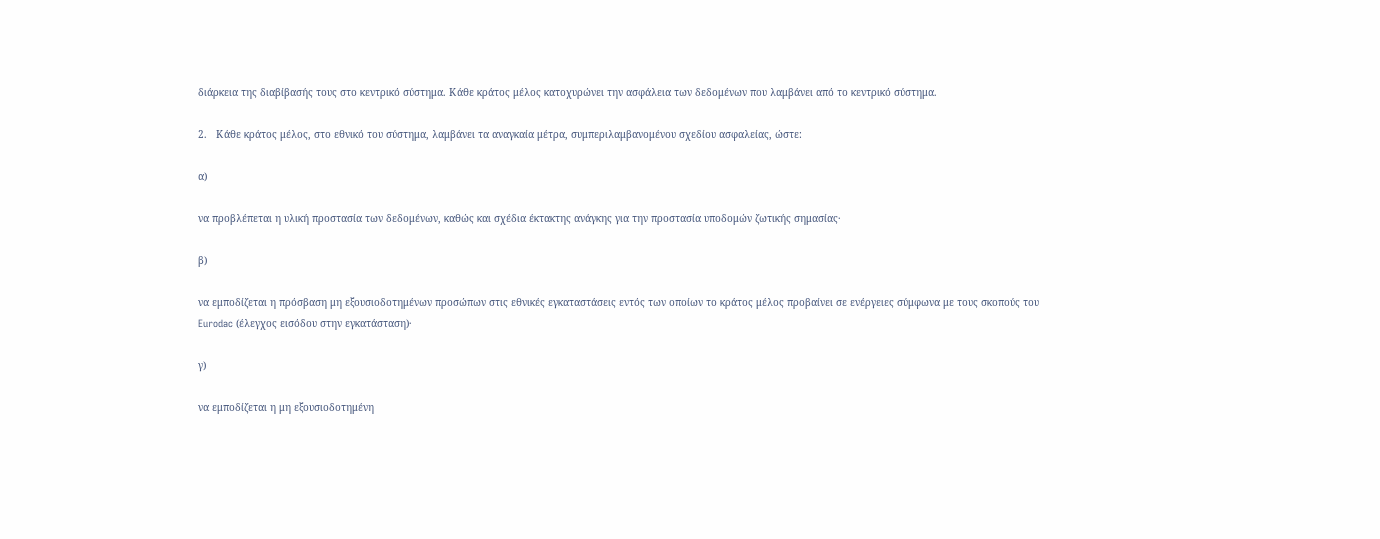διάρκεια της διαβίβασής τους στο κεντρικό σύστημα. Κάθε κράτος μέλος κατοχυρώνει την ασφάλεια των δεδομένων που λαμβάνει από το κεντρικό σύστημα.

2.   Κάθε κράτος μέλος, στο εθνικό του σύστημα, λαμβάνει τα αναγκαία μέτρα, συμπεριλαμβανομένου σχεδίου ασφαλείας, ώστε:

α)

να προβλέπεται η υλική προστασία των δεδομένων, καθώς και σχέδια έκτακτης ανάγκης για την προστασία υποδομών ζωτικής σημασίας·

β)

να εμποδίζεται η πρόσβαση μη εξουσιοδοτημένων προσώπων στις εθνικές εγκαταστάσεις εντός των οποίων το κράτος μέλος προβαίνει σε ενέργειες σύμφωνα με τους σκοπούς του Eurodac (έλεγχος εισόδου στην εγκατάσταση)·

γ)

να εμποδίζεται η μη εξουσιοδοτημένη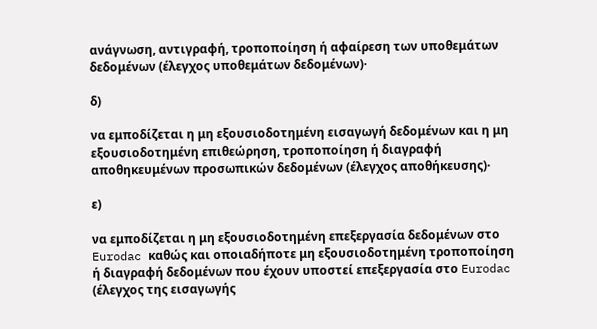ανάγνωση, αντιγραφή, τροποποίηση ή αφαίρεση των υποθεμάτων δεδομένων (έλεγχος υποθεμάτων δεδομένων)·

δ)

να εμποδίζεται η μη εξουσιοδοτημένη εισαγωγή δεδομένων και η μη εξουσιοδοτημένη επιθεώρηση, τροποποίηση ή διαγραφή αποθηκευμένων προσωπικών δεδομένων (έλεγχος αποθήκευσης)·

ε)

να εμποδίζεται η μη εξουσιοδοτημένη επεξεργασία δεδομένων στο Eurodac καθώς και οποιαδήποτε μη εξουσιοδοτημένη τροποποίηση ή διαγραφή δεδομένων που έχουν υποστεί επεξεργασία στο Eurodac (έλεγχος της εισαγωγής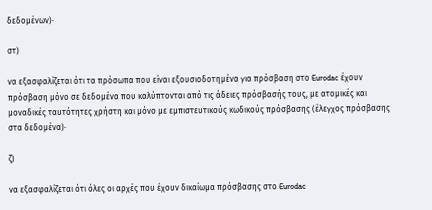δεδομένων)·

στ)

να εξασφαλίζεται ότι τα πρόσωπα που είναι εξουσιοδοτημένα για πρόσβαση στο Eurodac έχουν πρόσβαση μόνο σε δεδομένα που καλύπτονται από τις άδειες πρόσβασής τους, με ατομικές και μοναδικές ταυτότητες χρήστη και μόνο με εμπιστευτικούς κωδικούς πρόσβασης (έλεγχος πρόσβασης στα δεδομένα)·

ζ)

να εξασφαλίζεται ότι όλες οι αρχές που έχουν δικαίωμα πρόσβασης στο Eurodac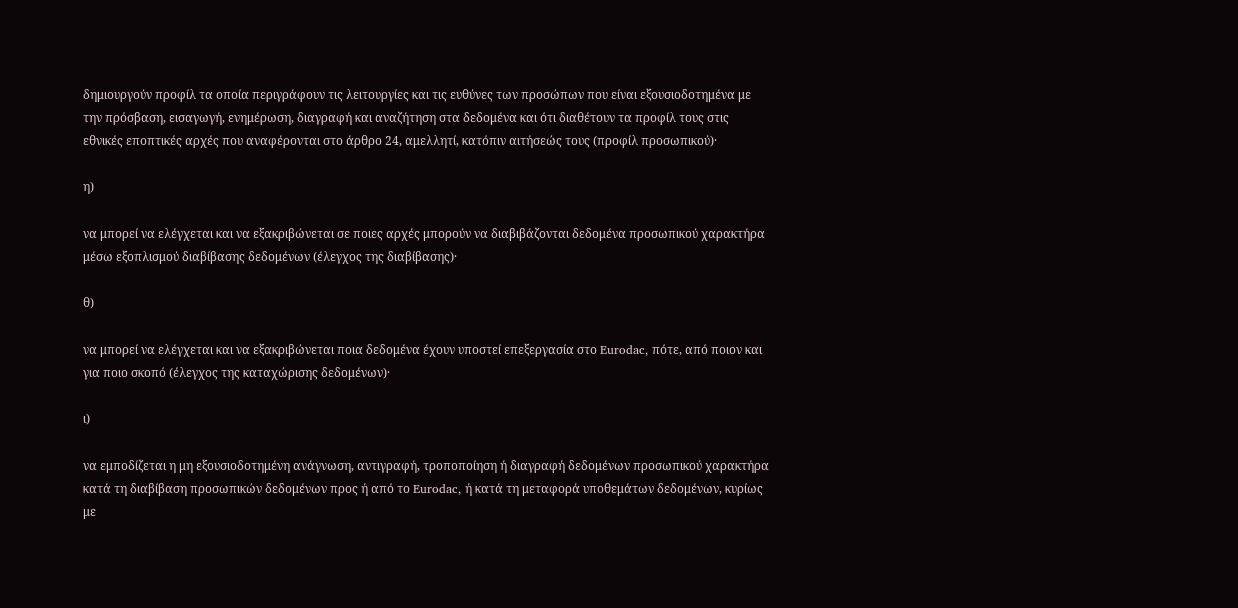δημιουργούν προφίλ τα οποία περιγράφουν τις λειτουργίες και τις ευθύνες των προσώπων που είναι εξουσιοδοτημένα με την πρόσβαση, εισαγωγή, ενημέρωση, διαγραφή και αναζήτηση στα δεδομένα και ότι διαθέτουν τα προφίλ τους στις εθνικές εποπτικές αρχές που αναφέρονται στο άρθρο 24, αμελλητί, κατόπιν αιτήσεώς τους (προφίλ προσωπικού)·

η)

να μπορεί να ελέγχεται και να εξακριβώνεται σε ποιες αρχές μπορούν να διαβιβάζονται δεδομένα προσωπικού χαρακτήρα μέσω εξοπλισμού διαβίβασης δεδομένων (έλεγχος της διαβίβασης)·

θ)

να μπορεί να ελέγχεται και να εξακριβώνεται ποια δεδομένα έχουν υποστεί επεξεργασία στο Eurodac, πότε, από ποιον και για ποιο σκοπό (έλεγχος της καταχώρισης δεδομένων)·

ι)

να εμποδίζεται η μη εξουσιοδοτημένη ανάγνωση, αντιγραφή, τροποποίηση ή διαγραφή δεδομένων προσωπικού χαρακτήρα κατά τη διαβίβαση προσωπικών δεδομένων προς ή από το Eurodac, ή κατά τη μεταφορά υποθεμάτων δεδομένων, κυρίως με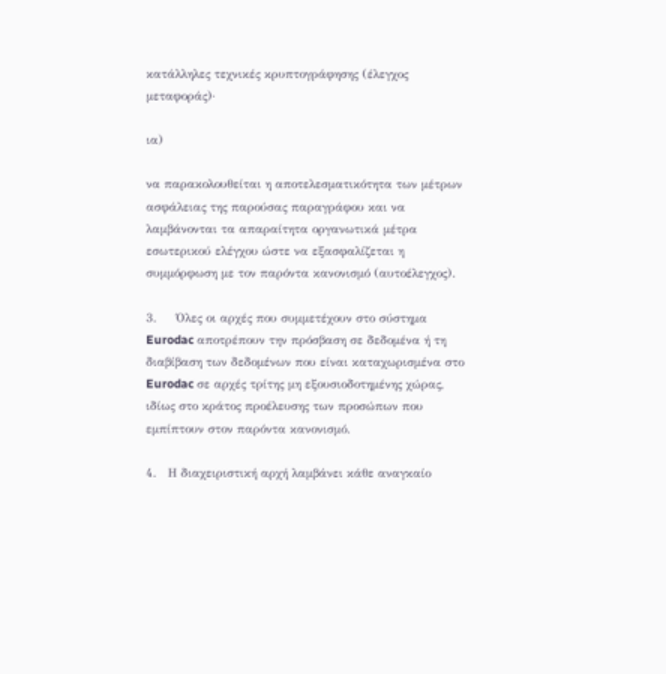κατάλληλες τεχνικές κρυπτογράφησης (έλεγχος μεταφοράς)·

ια)

να παρακολουθείται η αποτελεσματικότητα των μέτρων ασφάλειας της παρούσας παραγράφου και να λαμβάνονται τα απαραίτητα οργανωτικά μέτρα εσωτερικού ελέγχου ώστε να εξασφαλίζεται η συμμόρφωση με τον παρόντα κανονισμό (αυτοέλεγχος).

3.     Όλες οι αρχές που συμμετέχουν στο σύστημα Eurodac αποτρέπουν την πρόσβαση σε δεδομένα ή τη διαβίβαση των δεδομένων που είναι καταχωρισμένα στο Eurodac σε αρχές τρίτης μη εξουσιοδοτημένης χώρας, ιδίως στο κράτος προέλευσης των προσώπων που εμπίπτουν στον παρόντα κανονισμό.

4.   Η διαχειριστική αρχή λαμβάνει κάθε αναγκαίο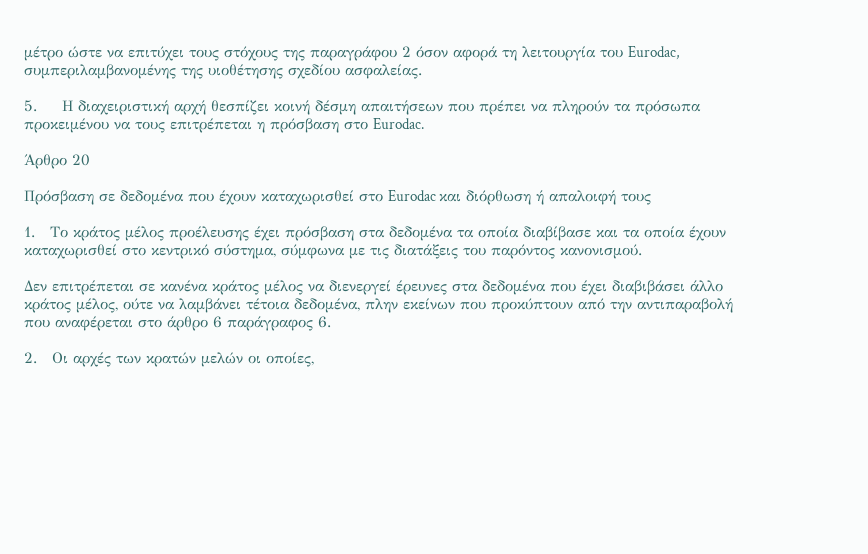μέτρο ώστε να επιτύχει τους στόχους της παραγράφου 2 όσον αφορά τη λειτουργία του Eurodac, συμπεριλαμβανομένης της υιοθέτησης σχεδίου ασφαλείας.

5.     Η διαχειριστική αρχή θεσπίζει κοινή δέσμη απαιτήσεων που πρέπει να πληρούν τα πρόσωπα προκειμένου να τους επιτρέπεται η πρόσβαση στο Eurodac.

Άρθρο 20

Πρόσβαση σε δεδομένα που έχουν καταχωρισθεί στο Eurodac και διόρθωση ή απαλοιφή τους

1.   Το κράτος μέλος προέλευσης έχει πρόσβαση στα δεδομένα τα οποία διαβίβασε και τα οποία έχουν καταχωρισθεί στο κεντρικό σύστημα, σύμφωνα με τις διατάξεις του παρόντος κανονισμού.

Δεν επιτρέπεται σε κανένα κράτος μέλος να διενεργεί έρευνες στα δεδομένα που έχει διαβιβάσει άλλο κράτος μέλος, ούτε να λαμβάνει τέτοια δεδομένα, πλην εκείνων που προκύπτουν από την αντιπαραβολή που αναφέρεται στο άρθρο 6 παράγραφος 6.

2.   Οι αρχές των κρατών μελών οι οποίες,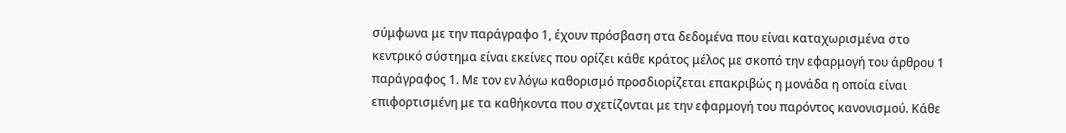σύμφωνα με την παράγραφο 1, έχουν πρόσβαση στα δεδομένα που είναι καταχωρισμένα στο κεντρικό σύστημα είναι εκείνες που ορίζει κάθε κράτος μέλος με σκοπό την εφαρμογή του άρθρου 1 παράγραφος 1. Με τον εν λόγω καθορισμό προσδιορίζεται επακριβώς η μονάδα η οποία είναι επιφορτισμένη με τα καθήκοντα που σχετίζονται με την εφαρμογή του παρόντος κανονισμού. Κάθε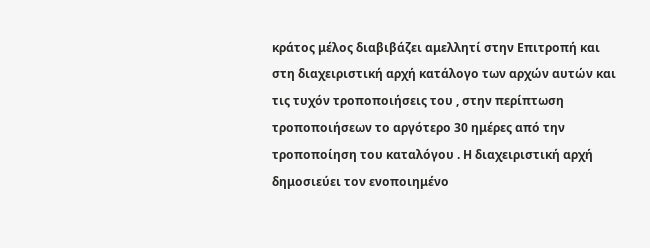κράτος μέλος διαβιβάζει αμελλητί στην Επιτροπή και στη διαχειριστική αρχή κατάλογο των αρχών αυτών και τις τυχόν τροποποιήσεις του , στην περίπτωση τροποποιήσεων το αργότερο 30 ημέρες από την τροποποίηση του καταλόγου . Η διαχειριστική αρχή δημοσιεύει τον ενοποιημένο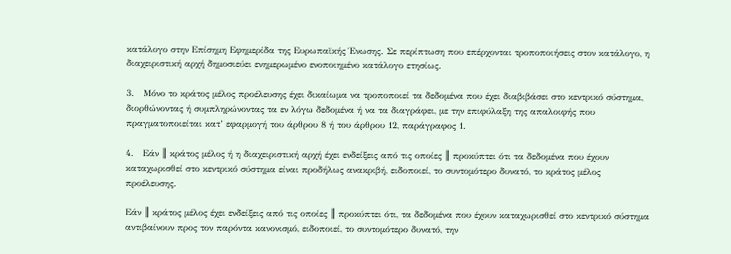κατάλογο στην Επίσημη Εφημερίδα της Ευρωπαϊκής Ένωσης. Σε περίπτωση που επέρχονται τροποποιήσεις στον κατάλογο, η διαχειριστική αρχή δημοσιεύει ενημερωμένο ενοποιημένο κατάλογο ετησίως.

3.   Μόνο το κράτος μέλος προέλευσης έχει δικαίωμα να τροποποιεί τα δεδομένα που έχει διαβιβάσει στο κεντρικό σύστημα, διορθώνοντας ή συμπληρώνοντας τα εν λόγω δεδομένα ή να τα διαγράφει, με την επιφύλαξη της απαλοιφής που πραγματοποιείται κατ’ εφαρμογή του άρθρου 8 ή του άρθρου 12, παράγραφος 1.

4.   Εάν ║ κράτος μέλος ή η διαχειριστική αρχή έχει ενδείξεις από τις οποίες ║ προκύπτει ότι τα δεδομένα που έχουν καταχωρισθεί στο κεντρικό σύστημα είναι προδήλως ανακριβή, ειδοποιεί, το συντομότερο δυνατό, το κράτος μέλος προέλευσης.

Εάν ║ κράτος μέλος έχει ενδείξεις από τις οποίες ║ προκύπτει ότι, τα δεδομένα που έχουν καταχωρισθεί στο κεντρικό σύστημα αντιβαίνουν προς τον παρόντα κανονισμό, ειδοποιεί, το συντομότερο δυνατό, την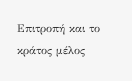Επιτροπή και το κράτος μέλος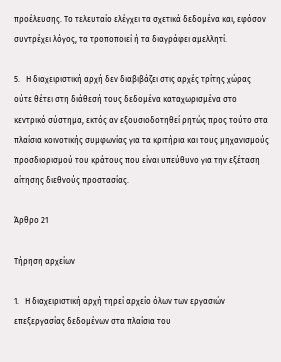προέλευσης. Το τελευταίο ελέγχει τα σχετικά δεδομένα και, εφόσον συντρέχει λόγος, τα τροποποιεί ή τα διαγράφει αμελλητί.

5.   Η διαχειριστική αρχή δεν διαβιβάζει στις αρχές τρίτης χώρας ούτε θέτει στη διάθεσή τους δεδομένα καταχωρισμένα στο κεντρικό σύστημα, εκτός αν εξουσιοδοτηθεί ρητώς προς τούτο στα πλαίσια κοινοτικής συμφωνίας για τα κριτήρια και τους μηχανισμούς προσδιορισμού του κράτους που είναι υπεύθυνο για την εξέταση αίτησης διεθνούς προστασίας.

Άρθρο 21

Τήρηση αρχείων

1.   Η διαχειριστική αρχή τηρεί αρχείο όλων των εργασιών επεξεργασίας δεδομένων στα πλαίσια του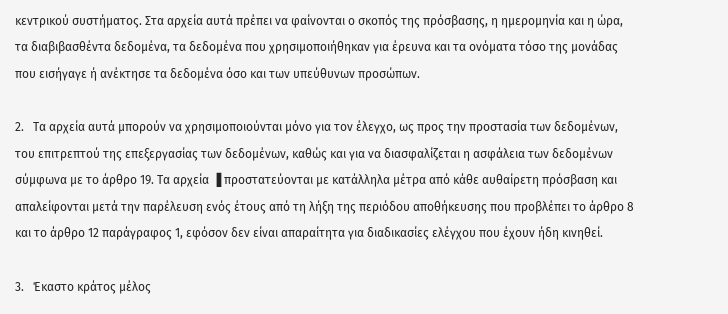κεντρικού συστήματος. Στα αρχεία αυτά πρέπει να φαίνονται ο σκοπός της πρόσβασης, η ημερομηνία και η ώρα, τα διαβιβασθέντα δεδομένα, τα δεδομένα που χρησιμοποιήθηκαν για έρευνα και τα ονόματα τόσο της μονάδας που εισήγαγε ή ανέκτησε τα δεδομένα όσο και των υπεύθυνων προσώπων.

2.   Τα αρχεία αυτά μπορούν να χρησιμοποιούνται μόνο για τον έλεγχο, ως προς την προστασία των δεδομένων, του επιτρεπτού της επεξεργασίας των δεδομένων, καθώς και για να διασφαλίζεται η ασφάλεια των δεδομένων σύμφωνα με το άρθρο 19. Τα αρχεία ▐ προστατεύονται με κατάλληλα μέτρα από κάθε αυθαίρετη πρόσβαση και απαλείφονται μετά την παρέλευση ενός έτους από τη λήξη της περιόδου αποθήκευσης που προβλέπει το άρθρο 8 και το άρθρο 12 παράγραφος 1, εφόσον δεν είναι απαραίτητα για διαδικασίες ελέγχου που έχουν ήδη κινηθεί.

3.   Έκαστο κράτος μέλος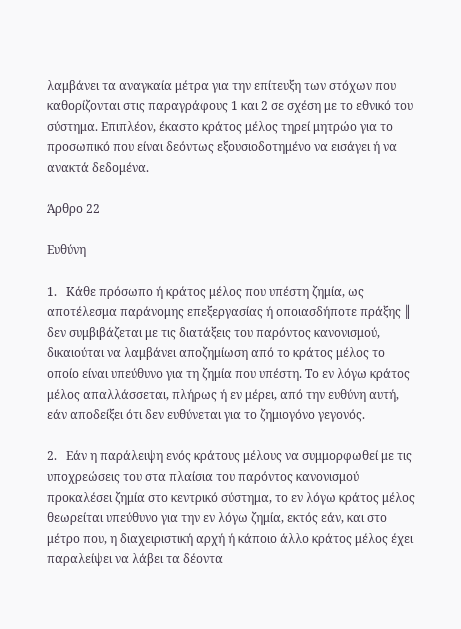λαμβάνει τα αναγκαία μέτρα για την επίτευξη των στόχων που καθορίζονται στις παραγράφους 1 και 2 σε σχέση με το εθνικό του σύστημα. Επιπλέον, έκαστο κράτος μέλος τηρεί μητρώο για το προσωπικό που είναι δεόντως εξουσιοδοτημένο να εισάγει ή να ανακτά δεδομένα.

Άρθρο 22

Ευθύνη

1.   Κάθε πρόσωπο ή κράτος μέλος που υπέστη ζημία, ως αποτέλεσμα παράνομης επεξεργασίας ή οποιασδήποτε πράξης ║ δεν συμβιβάζεται με τις διατάξεις του παρόντος κανονισμού, δικαιούται να λαμβάνει αποζημίωση από το κράτος μέλος το οποίο είναι υπεύθυνο για τη ζημία που υπέστη. Το εν λόγω κράτος μέλος απαλλάσσεται, πλήρως ή εν μέρει, από την ευθύνη αυτή, εάν αποδείξει ότι δεν ευθύνεται για το ζημιογόνο γεγονός.

2.   Εάν η παράλειψη ενός κράτους μέλους να συμμορφωθεί με τις υποχρεώσεις του στα πλαίσια του παρόντος κανονισμού προκαλέσει ζημία στο κεντρικό σύστημα, το εν λόγω κράτος μέλος θεωρείται υπεύθυνο για την εν λόγω ζημία, εκτός εάν, και στο μέτρο που, η διαχειριστική αρχή ή κάποιο άλλο κράτος μέλος έχει παραλείψει να λάβει τα δέοντα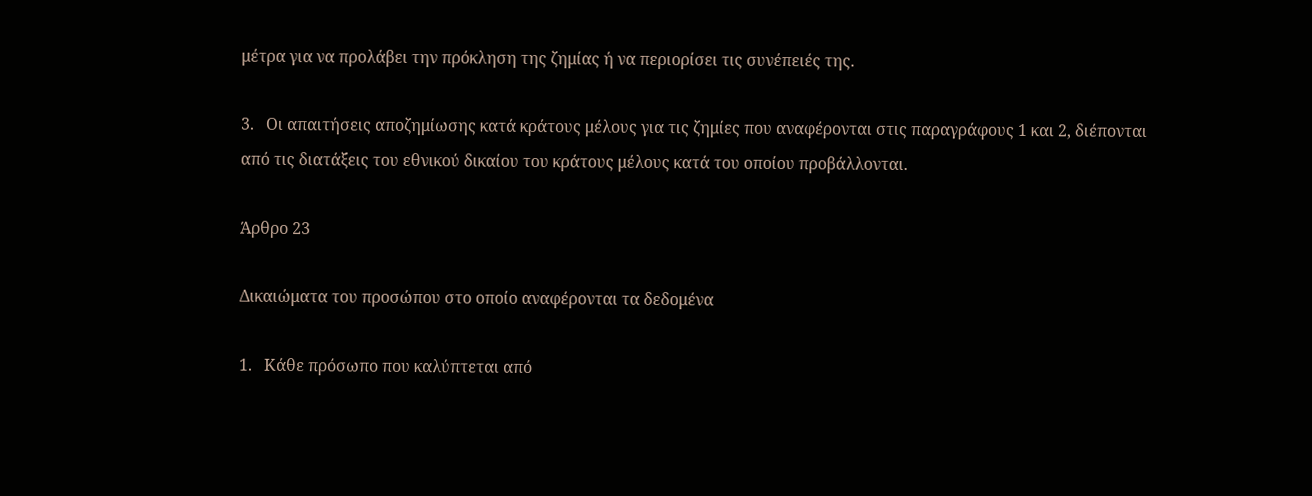μέτρα για να προλάβει την πρόκληση της ζημίας ή να περιορίσει τις συνέπειές της.

3.   Οι απαιτήσεις αποζημίωσης κατά κράτους μέλους για τις ζημίες που αναφέρονται στις παραγράφους 1 και 2, διέπονται από τις διατάξεις του εθνικού δικαίου του κράτους μέλους κατά του οποίου προβάλλονται.

Άρθρο 23

Δικαιώματα του προσώπου στο οποίο αναφέρονται τα δεδομένα

1.   Κάθε πρόσωπο που καλύπτεται από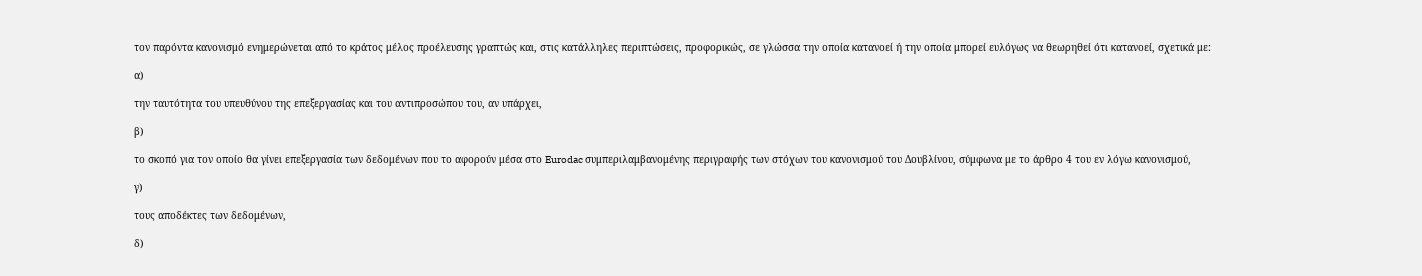τον παρόντα κανονισμό ενημερώνεται από το κράτος μέλος προέλευσης γραπτώς και, στις κατάλληλες περιπτώσεις, προφορικώς, σε γλώσσα την οποία κατανοεί ή την οποία μπορεί ευλόγως να θεωρηθεί ότι κατανοεί, σχετικά με:

α)

την ταυτότητα του υπευθύνου της επεξεργασίας και του αντιπροσώπου του, αν υπάρχει,

β)

το σκοπό για τον οποίο θα γίνει επεξεργασία των δεδομένων που το αφορούν μέσα στο Eurodac συμπεριλαμβανομένης περιγραφής των στόχων του κανονισμού του Δουβλίνου, σύμφωνα με το άρθρο 4 του εν λόγω κανονισμού,

γ)

τους αποδέκτες των δεδομένων,

δ)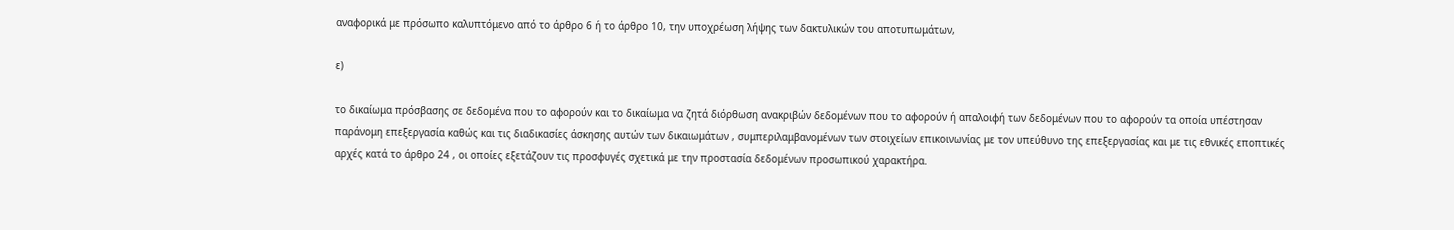αναφορικά με πρόσωπο καλυπτόμενο από το άρθρο 6 ή το άρθρο 10, την υποχρέωση λήψης των δακτυλικών του αποτυπωμάτων,

ε)

το δικαίωμα πρόσβασης σε δεδομένα που το αφορούν και το δικαίωμα να ζητά διόρθωση ανακριβών δεδομένων που το αφορούν ή απαλοιφή των δεδομένων που το αφορούν τα οποία υπέστησαν παράνομη επεξεργασία καθώς και τις διαδικασίες άσκησης αυτών των δικαιωμάτων , συμπεριλαμβανομένων των στοιχείων επικοινωνίας με τον υπεύθυνο της επεξεργασίας και με τις εθνικές εποπτικές αρχές κατά το άρθρο 24 , οι οποίες εξετάζουν τις προσφυγές σχετικά με την προστασία δεδομένων προσωπικού χαρακτήρα.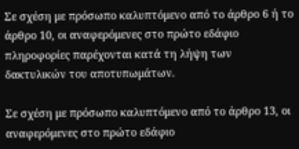Σε σχέση με πρόσωπο καλυπτόμενο από το άρθρο 6 ή το άρθρο 10, οι αναφερόμενες στο πρώτο εδάφιο πληροφορίες παρέχονται κατά τη λήψη των δακτυλικών του αποτυπωμάτων.

Σε σχέση με πρόσωπο καλυπτόμενο από το άρθρο 13, οι αναφερόμενες στο πρώτο εδάφιο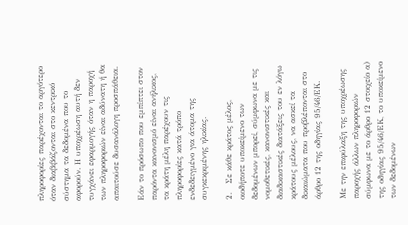πληροφορίες παρέχονται το αργότερο όταν διαβιβάζονται στο κεντρικό σύστημα τα δεδομένα που το αφορούν. Η υποχρέωση αυτή δεν τυγχάνει εφαρμογής όταν η παροχή των πληροφοριών είναι αδύνατη ή θα απαιτούσε δυσανάλογη προσπάθεια.

Εάν το πρόσωπο που εμπίπτει στον παρόντα κανονισμό είναι ανήλικος, τα κράτη μέλη παρέχουν τις πληροφορίες κατά τρόπο ενδεδειγμένο για άτομα της συγκεκριμένης ηλικίας.

2.   Σε κάθε κράτος μέλος, οιοδήποτε υποκείμενο των δεδομένων μπορεί, σύμφωνα με τις νομοθετικές, κανονιστικές και διαδικαστικές διατάξεις του εν λόγω κράτους μέλους, να ασκεί τα δικαιώματα που προβλέπονται στο άρθρο 12 της οδηγίας 95/46/ΕΚ.

Με την επιφύλαξη της υποχρέωσης παροχής άλλων πληροφοριών σύμφωνα με το άρθρο 12 στοιχείο α) της οδηγίας 95/46/ΕΚ, το υποκείμενο των δεδομένων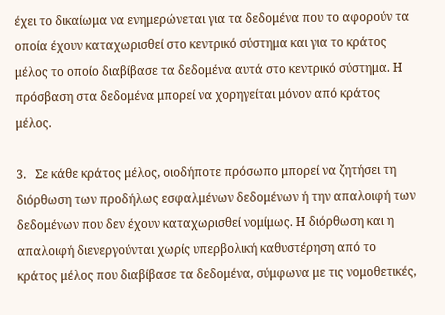έχει το δικαίωμα να ενημερώνεται για τα δεδομένα που το αφορούν τα οποία έχουν καταχωρισθεί στο κεντρικό σύστημα και για το κράτος μέλος το οποίο διαβίβασε τα δεδομένα αυτά στο κεντρικό σύστημα. Η πρόσβαση στα δεδομένα μπορεί να χορηγείται μόνον από κράτος μέλος.

3.   Σε κάθε κράτος μέλος, οιοδήποτε πρόσωπο μπορεί να ζητήσει τη διόρθωση των προδήλως εσφαλμένων δεδομένων ή την απαλοιφή των δεδομένων που δεν έχουν καταχωρισθεί νομίμως. Η διόρθωση και η απαλοιφή διενεργούνται χωρίς υπερβολική καθυστέρηση από το κράτος μέλος που διαβίβασε τα δεδομένα, σύμφωνα με τις νομοθετικές,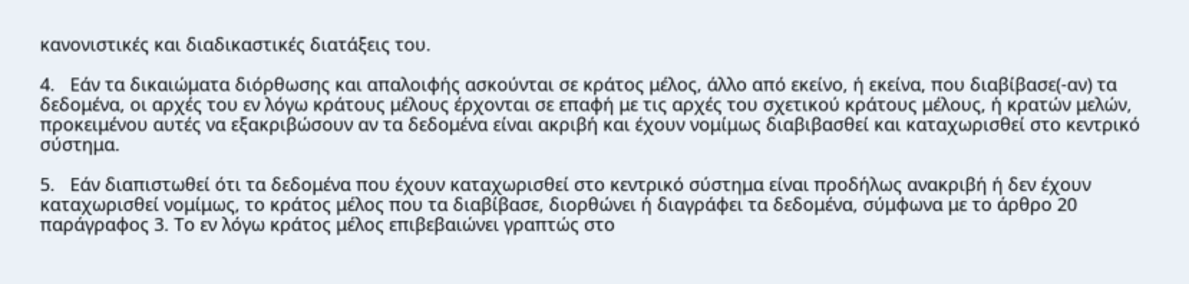κανονιστικές και διαδικαστικές διατάξεις του.

4.   Εάν τα δικαιώματα διόρθωσης και απαλοιφής ασκούνται σε κράτος μέλος, άλλο από εκείνο, ή εκείνα, που διαβίβασε(-αν) τα δεδομένα, οι αρχές του εν λόγω κράτους μέλους έρχονται σε επαφή με τις αρχές του σχετικού κράτους μέλους, ή κρατών μελών, προκειμένου αυτές να εξακριβώσουν αν τα δεδομένα είναι ακριβή και έχουν νομίμως διαβιβασθεί και καταχωρισθεί στο κεντρικό σύστημα.

5.   Εάν διαπιστωθεί ότι τα δεδομένα που έχουν καταχωρισθεί στο κεντρικό σύστημα είναι προδήλως ανακριβή ή δεν έχουν καταχωρισθεί νομίμως, το κράτος μέλος που τα διαβίβασε, διορθώνει ή διαγράφει τα δεδομένα, σύμφωνα με το άρθρο 20 παράγραφος 3. Το εν λόγω κράτος μέλος επιβεβαιώνει γραπτώς στο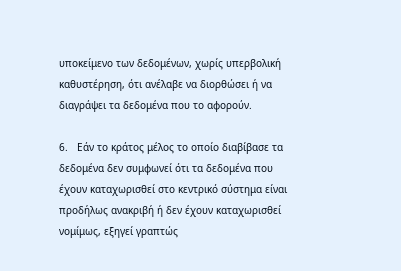υποκείμενο των δεδομένων, χωρίς υπερβολική καθυστέρηση, ότι ανέλαβε να διορθώσει ή να διαγράψει τα δεδομένα που το αφορούν.

6.   Εάν το κράτος μέλος το οποίο διαβίβασε τα δεδομένα δεν συμφωνεί ότι τα δεδομένα που έχουν καταχωρισθεί στο κεντρικό σύστημα είναι προδήλως ανακριβή ή δεν έχουν καταχωρισθεί νομίμως, εξηγεί γραπτώς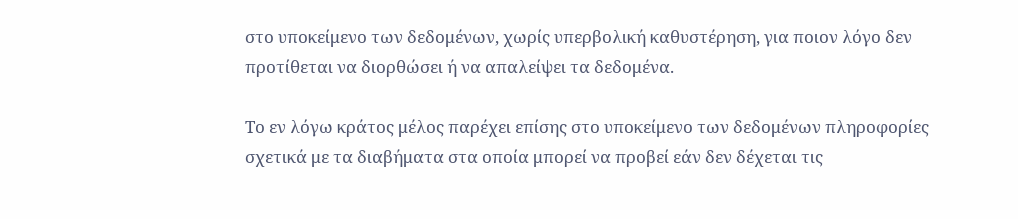στο υποκείμενο των δεδομένων, χωρίς υπερβολική καθυστέρηση, για ποιον λόγο δεν προτίθεται να διορθώσει ή να απαλείψει τα δεδομένα.

Το εν λόγω κράτος μέλος παρέχει επίσης στο υποκείμενο των δεδομένων πληροφορίες σχετικά με τα διαβήματα στα οποία μπορεί να προβεί εάν δεν δέχεται τις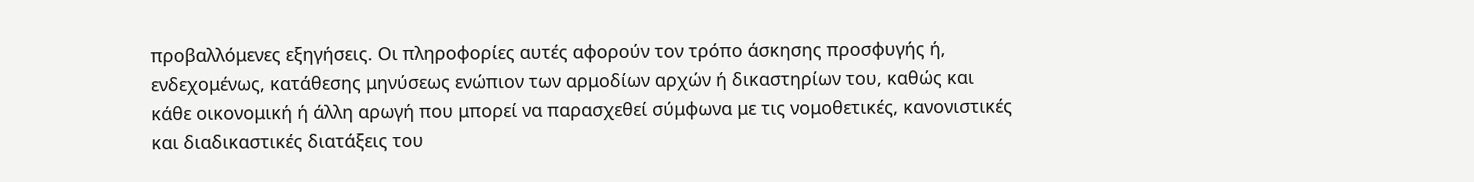προβαλλόμενες εξηγήσεις. Οι πληροφορίες αυτές αφορούν τον τρόπο άσκησης προσφυγής ή, ενδεχομένως, κατάθεσης μηνύσεως ενώπιον των αρμοδίων αρχών ή δικαστηρίων του, καθώς και κάθε οικονομική ή άλλη αρωγή που μπορεί να παρασχεθεί σύμφωνα με τις νομοθετικές, κανονιστικές και διαδικαστικές διατάξεις του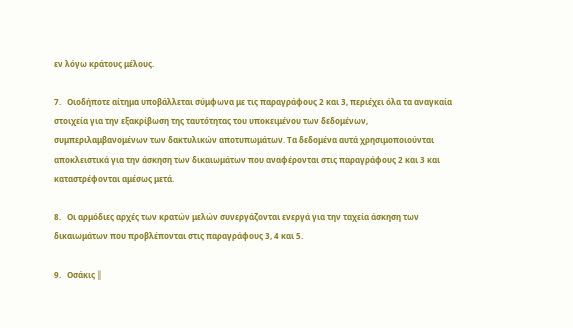εν λόγω κράτους μέλους.

7.   Οιοδήποτε αίτημα υποβάλλεται σύμφωνα με τις παραγράφους 2 και 3, περιέχει όλα τα αναγκαία στοιχεία για την εξακρίβωση της ταυτότητας του υποκειμένου των δεδομένων, συμπεριλαμβανομένων των δακτυλικών αποτυπωμάτων. Τα δεδομένα αυτά χρησιμοποιούνται αποκλειστικά για την άσκηση των δικαιωμάτων που αναφέρονται στις παραγράφους 2 και 3 και καταστρέφονται αμέσως μετά.

8.   Οι αρμόδιες αρχές των κρατών μελών συνεργάζονται ενεργά για την ταχεία άσκηση των δικαιωμάτων που προβλέπονται στις παραγράφους 3, 4 και 5.

9.   Οσάκις ║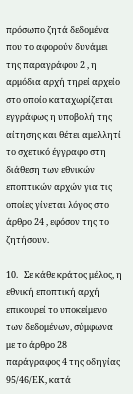πρόσωπο ζητά δεδομένα που το αφορούν δυνάμει της παραγράφου 2 , η αρμόδια αρχή τηρεί αρχείο στο οποίο καταχωρίζεται εγγράφως η υποβολή της αίτησης και θέτει αμελλητί το σχετικό έγγραφο στη διάθεση των εθνικών εποπτικών αρχών για τις οποίες γίνεται λόγος στο άρθρο 24 , εφόσον της το ζητήσουν.

10.   Σε κάθε κράτος μέλος, η εθνική εποπτική αρχή επικουρεί το υποκείμενο των δεδομένων, σύμφωνα με το άρθρο 28 παράγραφος 4 της οδηγίας 95/46/ΕΚ, κατά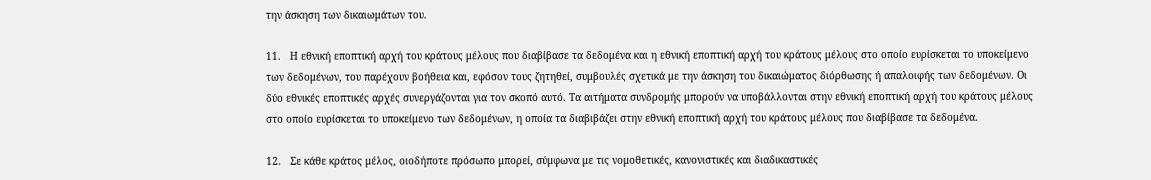την άσκηση των δικαιωμάτων του.

11.   Η εθνική εποπτική αρχή του κράτους μέλους που διαβίβασε τα δεδομένα και η εθνική εποπτική αρχή του κράτους μέλους στο οποίο ευρίσκεται το υποκείμενο των δεδομένων, του παρέχουν βοήθεια και, εφόσον τους ζητηθεί, συμβουλές σχετικά με την άσκηση του δικαιώματος διόρθωσης ή απαλοιφής των δεδομένων. Οι δύο εθνικές εποπτικές αρχές συνεργάζονται για τον σκοπό αυτό. Τα αιτήματα συνδρομής μπορούν να υποβάλλονται στην εθνική εποπτική αρχή του κράτους μέλους στο οποίο ευρίσκεται το υποκείμενο των δεδομένων, η οποία τα διαβιβάζει στην εθνική εποπτική αρχή του κράτους μέλους που διαβίβασε τα δεδομένα.

12.   Σε κάθε κράτος μέλος, οιοδήποτε πρόσωπο μπορεί, σύμφωνα με τις νομοθετικές, κανονιστικές και διαδικαστικές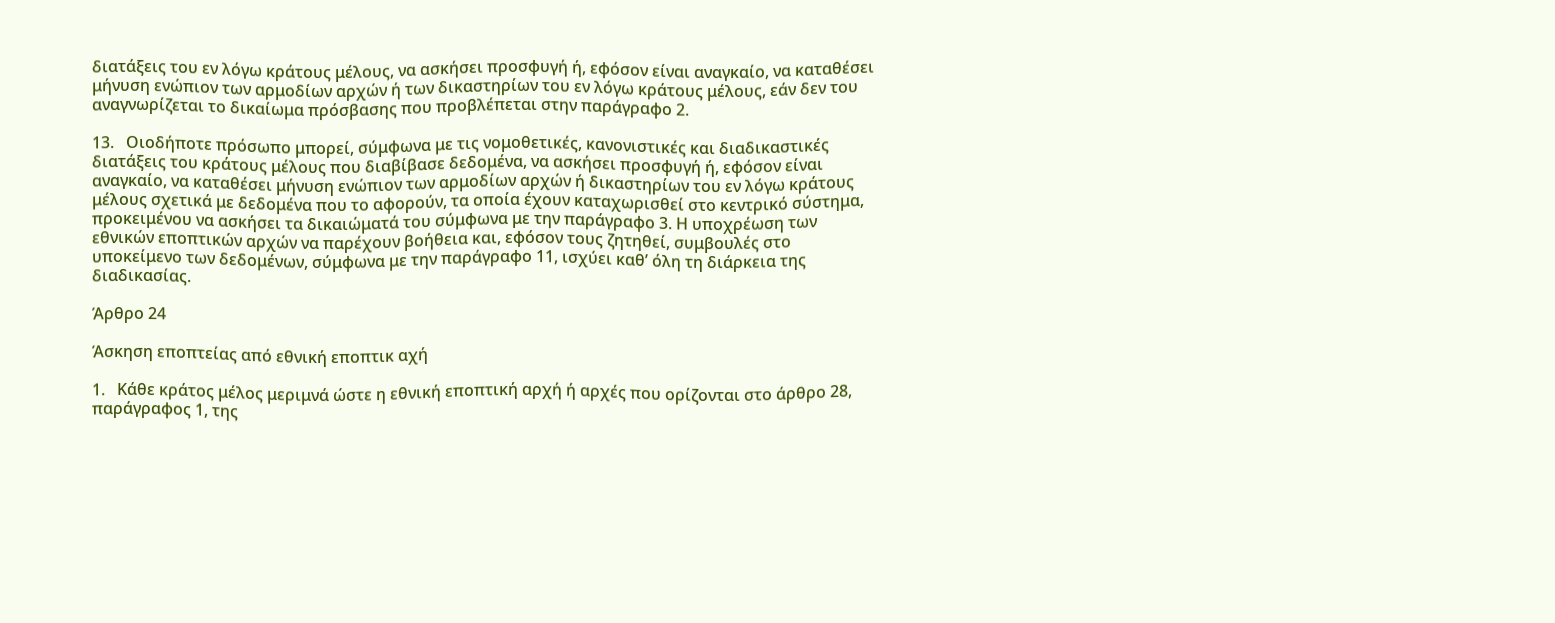διατάξεις του εν λόγω κράτους μέλους, να ασκήσει προσφυγή ή, εφόσον είναι αναγκαίο, να καταθέσει μήνυση ενώπιον των αρμοδίων αρχών ή των δικαστηρίων του εν λόγω κράτους μέλους, εάν δεν του αναγνωρίζεται το δικαίωμα πρόσβασης που προβλέπεται στην παράγραφο 2.

13.   Οιοδήποτε πρόσωπο μπορεί, σύμφωνα με τις νομοθετικές, κανονιστικές και διαδικαστικές διατάξεις του κράτους μέλους που διαβίβασε δεδομένα, να ασκήσει προσφυγή ή, εφόσον είναι αναγκαίο, να καταθέσει μήνυση ενώπιον των αρμοδίων αρχών ή δικαστηρίων του εν λόγω κράτους μέλους σχετικά με δεδομένα που το αφορούν, τα οποία έχουν καταχωρισθεί στο κεντρικό σύστημα, προκειμένου να ασκήσει τα δικαιώματά του σύμφωνα με την παράγραφο 3. Η υποχρέωση των εθνικών εποπτικών αρχών να παρέχουν βοήθεια και, εφόσον τους ζητηθεί, συμβουλές στο υποκείμενο των δεδομένων, σύμφωνα με την παράγραφο 11, ισχύει καθ’ όλη τη διάρκεια της διαδικασίας.

Άρθρο 24

Άσκηση εποπτείας από εθνική εποπτικ αχή

1.   Κάθε κράτος μέλος μεριμνά ώστε η εθνική εποπτική αρχή ή αρχές που ορίζονται στο άρθρο 28, παράγραφος 1, της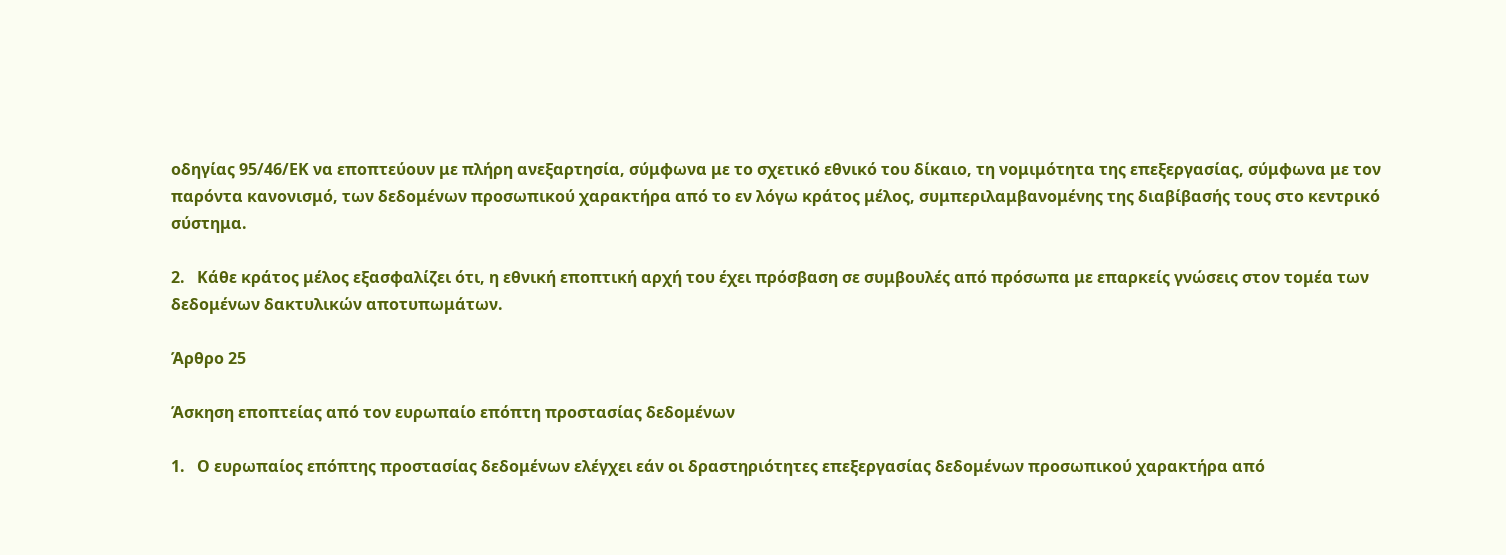οδηγίας 95/46/ΕΚ να εποπτεύουν με πλήρη ανεξαρτησία, σύμφωνα με το σχετικό εθνικό του δίκαιο, τη νομιμότητα της επεξεργασίας, σύμφωνα με τον παρόντα κανονισμό, των δεδομένων προσωπικού χαρακτήρα από το εν λόγω κράτος μέλος, συμπεριλαμβανομένης της διαβίβασής τους στο κεντρικό σύστημα.

2.   Κάθε κράτος μέλος εξασφαλίζει ότι, η εθνική εποπτική αρχή του έχει πρόσβαση σε συμβουλές από πρόσωπα με επαρκείς γνώσεις στον τομέα των δεδομένων δακτυλικών αποτυπωμάτων.

Άρθρο 25

Άσκηση εποπτείας από τον ευρωπαίο επόπτη προστασίας δεδομένων

1.   Ο ευρωπαίος επόπτης προστασίας δεδομένων ελέγχει εάν οι δραστηριότητες επεξεργασίας δεδομένων προσωπικού χαρακτήρα από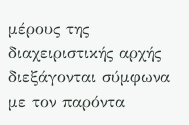μέρους της διαχειριστικής αρχής διεξάγονται σύμφωνα με τον παρόντα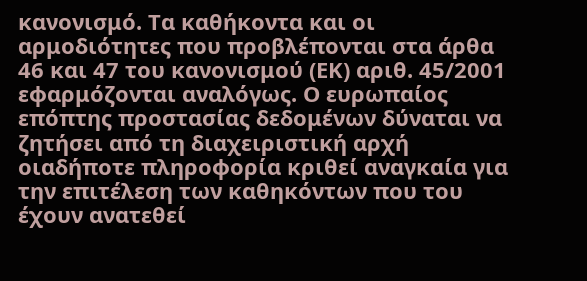κανονισμό. Τα καθήκοντα και οι αρμοδιότητες που προβλέπονται στα άρθα 46 και 47 του κανονισμού (ΕΚ) αριθ. 45/2001 εφαρμόζονται αναλόγως. Ο ευρωπαίος επόπτης προστασίας δεδομένων δύναται να ζητήσει από τη διαχειριστική αρχή οιαδήποτε πληροφορία κριθεί αναγκαία για την επιτέλεση των καθηκόντων που του έχουν ανατεθεί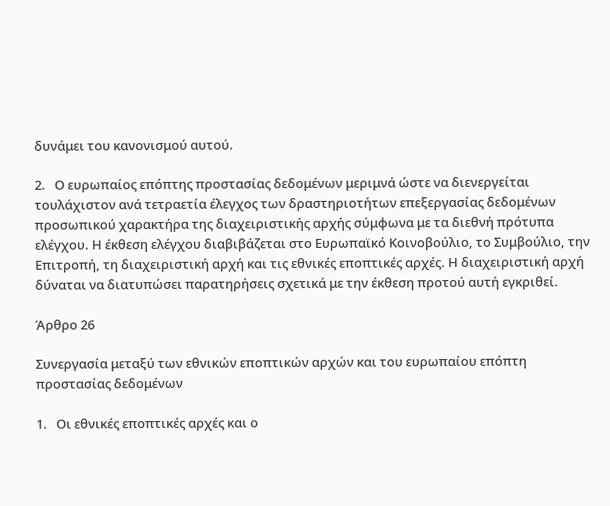δυνάμει του κανονισμού αυτού.

2.   Ο ευρωπαίος επόπτης προστασίας δεδομένων μεριμνά ώστε να διενεργείται τουλάχιστον ανά τετραετία έλεγχος των δραστηριοτήτων επεξεργασίας δεδομένων προσωπικού χαρακτήρα της διαχειριστικής αρχής σύμφωνα με τα διεθνή πρότυπα ελέγχου. Η έκθεση ελέγχου διαβιβάζεται στο Ευρωπαϊκό Κοινοβούλιο, το Συμβούλιο, την Επιτροπή, τη διαχειριστική αρχή και τις εθνικές εποπτικές αρχές. Η διαχειριστική αρχή δύναται να διατυπώσει παρατηρήσεις σχετικά με την έκθεση προτού αυτή εγκριθεί.

Άρθρο 26

Συνεργασία μεταξύ των εθνικών εποπτικών αρχών και του ευρωπαίου επόπτη προστασίας δεδομένων

1.   Οι εθνικές εποπτικές αρχές και ο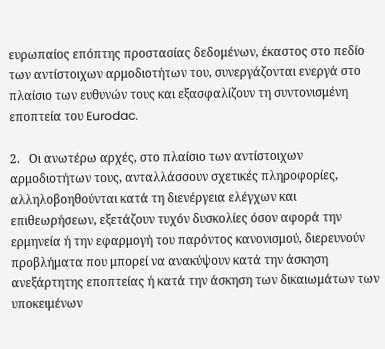ευρωπαίος επόπτης προστασίας δεδομένων, έκαστος στο πεδίο των αντίστοιχων αρμοδιοτήτων του, συνεργάζονται ενεργά στο πλαίσιο των ευθυνών τους και εξασφαλίζουν τη συντονισμένη εποπτεία του Eurodac.

2.   Οι ανωτέρω αρχές, στο πλαίσιο των αντίστοιχων αρμοδιοτήτων τους, ανταλλάσσουν σχετικές πληροφορίες, αλληλοβοηθούνται κατά τη διενέργεια ελέγχων και επιθεωρήσεων, εξετάζουν τυχόν δυσκολίες όσον αφορά την ερμηνεία ή την εφαρμογή του παρόντος κανονισμού, διερευνούν προβλήματα που μπορεί να ανακύψουν κατά την άσκηση ανεξάρτητης εποπτείας ή κατά την άσκηση των δικαιωμάτων των υποκειμένων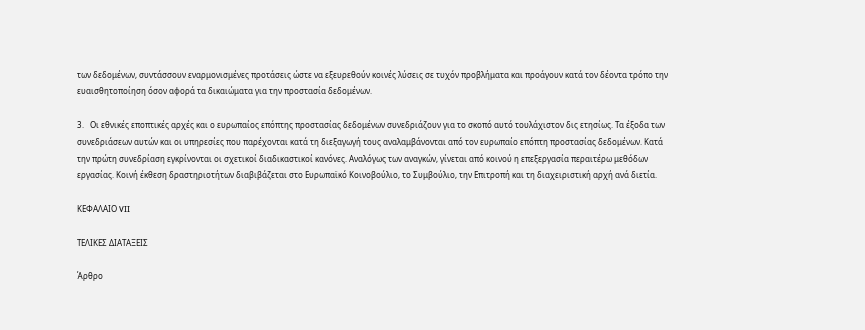των δεδομένων, συντάσσουν εναρμονισμένες προτάσεις ώστε να εξευρεθούν κοινές λύσεις σε τυχόν προβλήματα και προάγουν κατά τον δέοντα τρόπο την ευαισθητοποίηση όσον αφορά τα δικαιώματα για την προστασία δεδομένων.

3.   Οι εθνικές εποπτικές αρχές και ο ευρωπαίος επόπτης προστασίας δεδομένων συνεδριάζουν για το σκοπό αυτό τουλάχιστον δις ετησίως. Τα έξοδα των συνεδριάσεων αυτών και οι υπηρεσίες που παρέχονται κατά τη διεξαγωγή τους αναλαμβάνονται από τον ευρωπαίο επόπτη προστασίας δεδομένων. Κατά την πρώτη συνεδρίαση εγκρίνονται οι σχετικοί διαδικαστικοί κανόνες. Αναλόγως των αναγκών, γίνεται από κοινού η επεξεργασία περαιτέρω μεθόδων εργασίας. Κοινή έκθεση δραστηριοτήτων διαβιβάζεται στο Ευρωπαϊκό Κοινοβούλιο, το Συμβούλιο, την Επιτροπή και τη διαχειριστική αρχή ανά διετία.

ΚΕΦΑΛΑΙΟ VII

ΤΕΛΙΚΕΣ ΔΙΑΤΑΞΕΙΣ

Άρθρο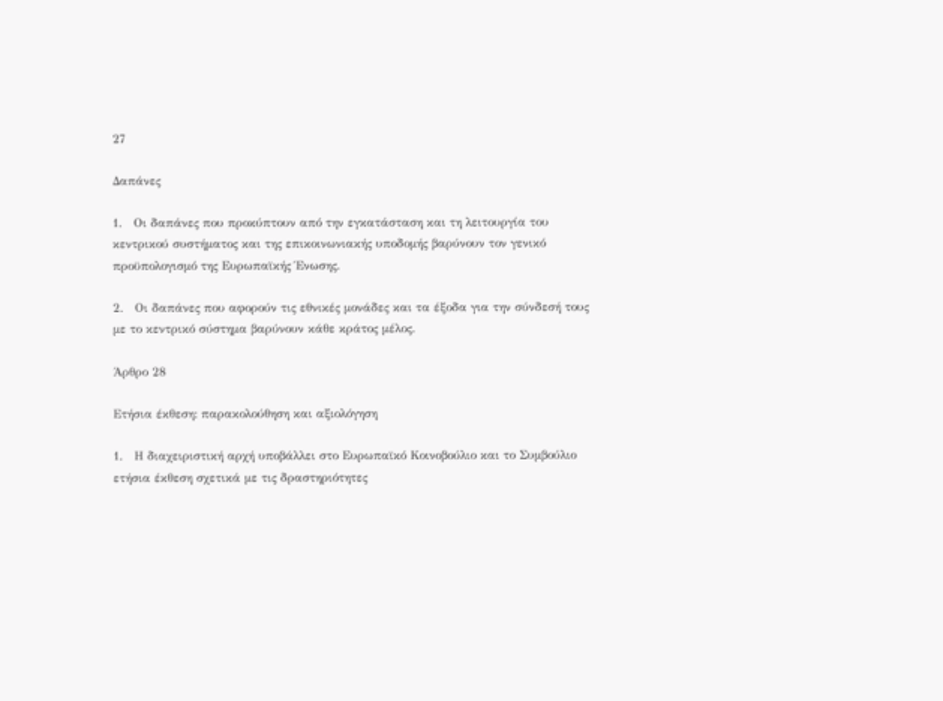27

Δαπάνες

1.   Οι δαπάνες που προκύπτουν από την εγκατάσταση και τη λειτουργία του κεντρικού συστήματος και της επικοινωνιακής υποδομής βαρύνουν τον γενικό προϋπολογισμό της Ευρωπαϊκής Ένωσης.

2.   Οι δαπάνες που αφορούν τις εθνικές μονάδες και τα έξοδα για την σύνδεσή τους με το κεντρικό σύστημα βαρύνουν κάθε κράτος μέλος.

Άρθρο 28

Ετήσια έκθεση: παρακολούθηση και αξιολόγηση

1.   Η διαχειριστική αρχή υποβάλλει στο Ευρωπαϊκό Κοινοβούλιο και το Συμβούλιο ετήσια έκθεση σχετικά με τις δραστηριότητες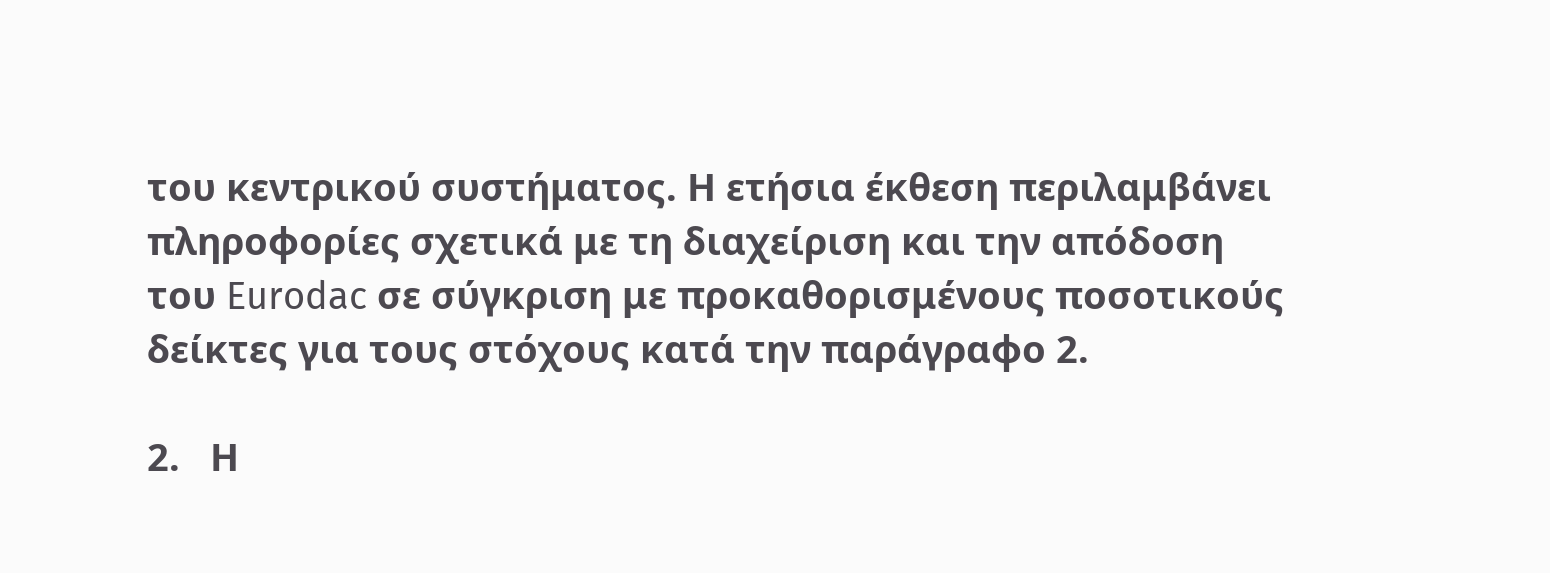του κεντρικού συστήματος. Η ετήσια έκθεση περιλαμβάνει πληροφορίες σχετικά με τη διαχείριση και την απόδοση του Eurodac σε σύγκριση με προκαθορισμένους ποσοτικούς δείκτες για τους στόχους κατά την παράγραφο 2.

2.   Η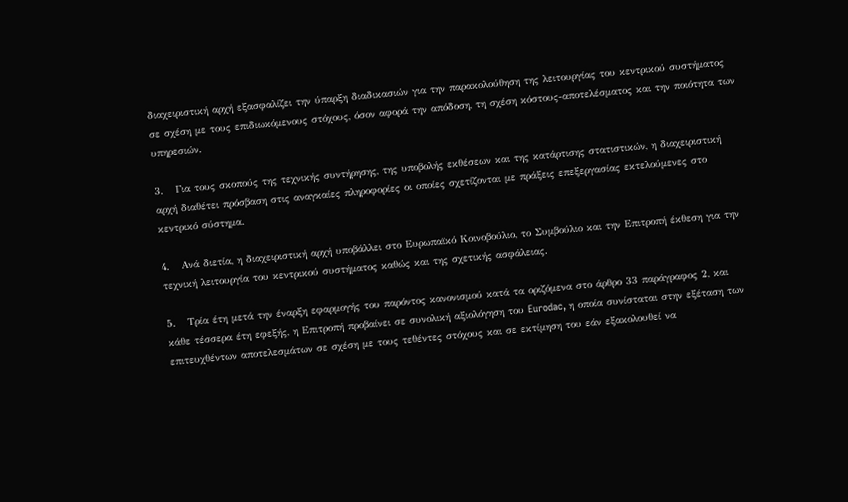διαχειριστική αρχή εξασφαλίζει την ύπαρξη διαδικασιών για την παρακολούθηση της λειτουργίας του κεντρικού συστήματος σε σχέση με τους επιδιωκόμενους στόχους, όσον αφορά την απόδοση, τη σχέση κόστους-αποτελέσματος και την ποιότητα των υπηρεσιών.

3.   Για τους σκοπούς της τεχνικής συντήρησης, της υποβολής εκθέσεων και της κατάρτισης στατιστικών, η διαχειριστική αρχή διαθέτει πρόσβαση στις αναγκαίες πληροφορίες οι οποίες σχετίζονται με πράξεις επεξεργασίας εκτελούμενες στο κεντρικό σύστημα.

4.   Ανά διετία, η διαχειριστική αρχή υποβάλλει στο Ευρωπαϊκό Κοινοβούλιο, το Συμβούλιο και την Επιτροπή έκθεση για την τεχνική λειτουργία του κεντρικού συστήματος καθώς και της σχετικής ασφάλειας.

5.   Τρία έτη μετά την έναρξη εφαρμογής του παρόντος κανονισμού κατά τα οριζόμενα στο άρθρο 33 παράγραφος 2, και κάθε τέσσερα έτη εφεξής, η Επιτροπή προβαίνει σε συνολική αξιολόγηση του Eurodac, η οποία συνίσταται στην εξέταση των επιτευχθέντων αποτελεσμάτων σε σχέση με τους τεθέντες στόχους και σε εκτίμηση του εάν εξακολουθεί να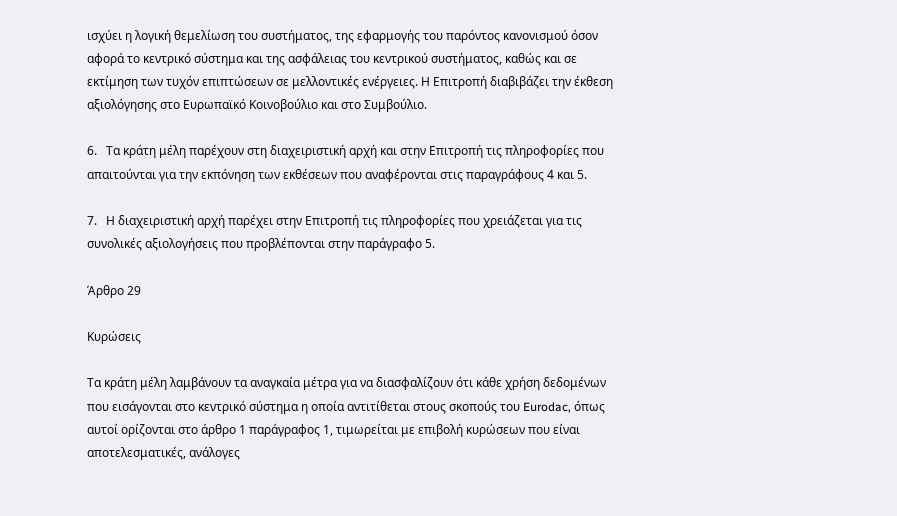ισχύει η λογική θεμελίωση του συστήματος, της εφαρμογής του παρόντος κανονισμού όσον αφορά το κεντρικό σύστημα και της ασφάλειας του κεντρικού συστήματος, καθώς και σε εκτίμηση των τυχόν επιπτώσεων σε μελλοντικές ενέργειες. Η Επιτροπή διαβιβάζει την έκθεση αξιολόγησης στο Ευρωπαϊκό Κοινοβούλιο και στο Συμβούλιο.

6.   Τα κράτη μέλη παρέχουν στη διαχειριστική αρχή και στην Επιτροπή τις πληροφορίες που απαιτούνται για την εκπόνηση των εκθέσεων που αναφέρονται στις παραγράφους 4 και 5.

7.   Η διαχειριστική αρχή παρέχει στην Επιτροπή τις πληροφορίες που χρειάζεται για τις συνολικές αξιολογήσεις που προβλέπονται στην παράγραφο 5.

Άρθρο 29

Κυρώσεις

Τα κράτη μέλη λαμβάνουν τα αναγκαία μέτρα για να διασφαλίζουν ότι κάθε χρήση δεδομένων που εισάγονται στο κεντρικό σύστημα η οποία αντιτίθεται στους σκοπούς του Eurodac, όπως αυτοί ορίζονται στο άρθρο 1 παράγραφος 1, τιμωρείται με επιβολή κυρώσεων που είναι αποτελεσματικές, ανάλογες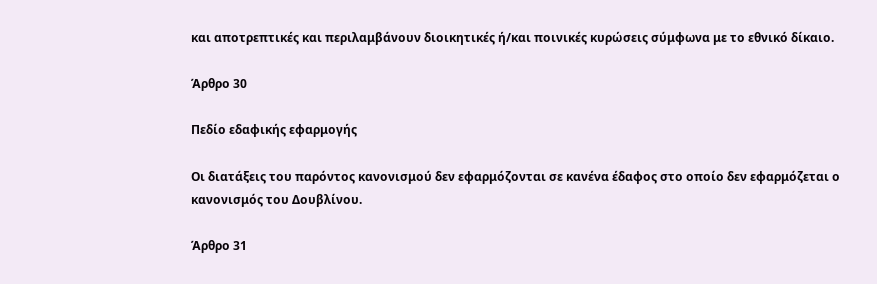και αποτρεπτικές και περιλαμβάνουν διοικητικές ή/και ποινικές κυρώσεις σύμφωνα με το εθνικό δίκαιο.

Άρθρο 30

Πεδίο εδαφικής εφαρμογής

Οι διατάξεις του παρόντος κανονισμού δεν εφαρμόζονται σε κανένα έδαφος στο οποίο δεν εφαρμόζεται ο κανονισμός του Δουβλίνου.

Άρθρο 31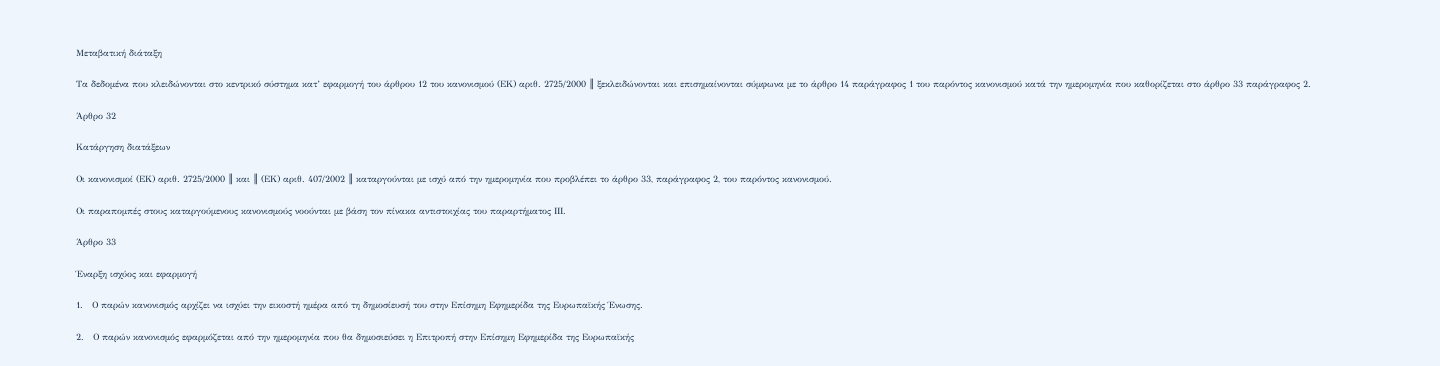Μεταβατική διάταξη

Τα δεδομένα που κλειδώνονται στο κεντρικό σύστημα κατ’ εφαρμογή του άρθρου 12 του κανονισμού (ΕΚ) αριθ. 2725/2000 ║ ξεκλειδώνονται και επισημαίνονται σύμφωνα με το άρθρο 14 παράγραφος 1 του παρόντος κανονισμού κατά την ημερομηνία που καθορίζεται στο άρθρο 33 παράγραφος 2.

Άρθρο 32

Κατάργηση διατάξεων

Οι κανονισμοί (ΕΚ) αριθ. 2725/2000 ║ και ║ (ΕΚ) αριθ. 407/2002 ║ καταργούνται με ισχύ από την ημερομηνία που προβλέπει το άρθρο 33, παράγραφος 2, του παρόντος κανονισμού.

Οι παραπομπές στους καταργούμενους κανονισμούς νοούνται με βάση τον πίνακα αντιστοιχίας του παραρτήματος ΙΙΙ.

Άρθρο 33

Έναρξη ισχύος και εφαρμογή

1.   Ο παρών κανονισμός αρχίζει να ισχύει την εικοστή ημέρα από τη δημοσίευσή του στην Επίσημη Εφημερίδα της Ευρωπαϊκής Ένωσης.

2.   Ο παρών κανονισμός εφαρμόζεται από την ημερομηνία που θα δημοσιεύσει η Επιτροπή στην Επίσημη Εφημερίδα της Ευρωπαϊκής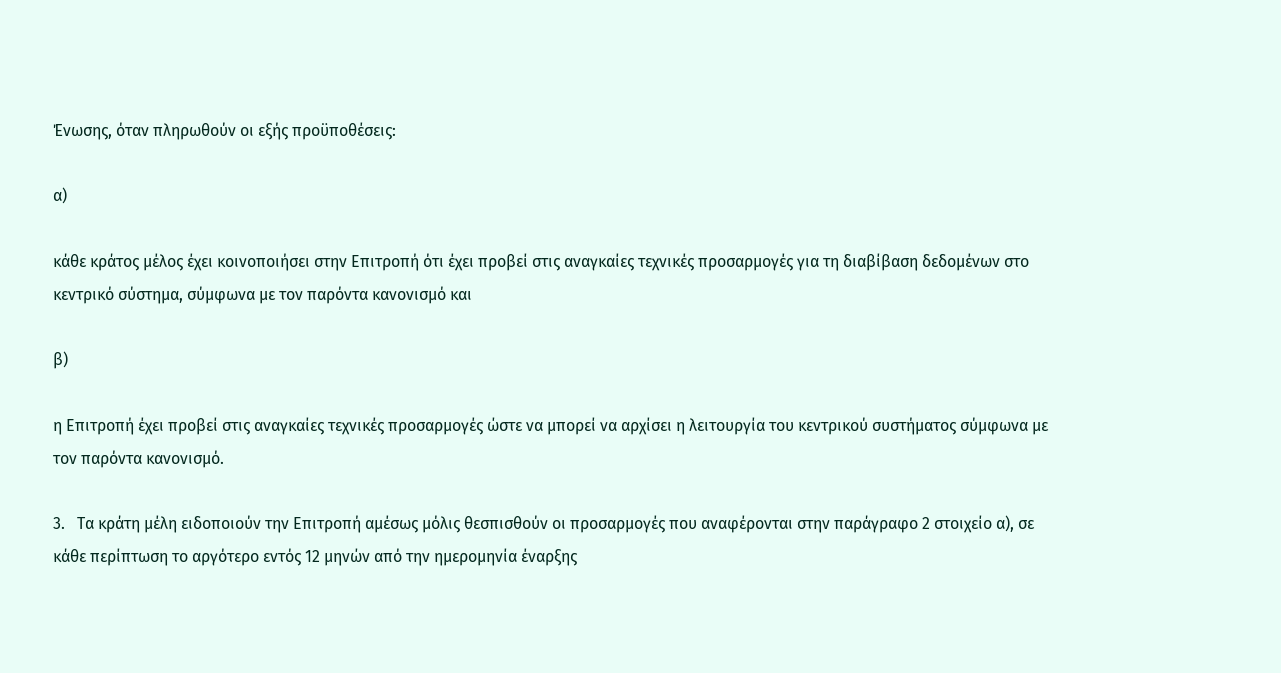Ένωσης, όταν πληρωθούν οι εξής προϋποθέσεις:

α)

κάθε κράτος μέλος έχει κοινοποιήσει στην Επιτροπή ότι έχει προβεί στις αναγκαίες τεχνικές προσαρμογές για τη διαβίβαση δεδομένων στο κεντρικό σύστημα, σύμφωνα με τον παρόντα κανονισμό και

β)

η Επιτροπή έχει προβεί στις αναγκαίες τεχνικές προσαρμογές ώστε να μπορεί να αρχίσει η λειτουργία του κεντρικού συστήματος σύμφωνα με τον παρόντα κανονισμό.

3.   Τα κράτη μέλη ειδοποιούν την Επιτροπή αμέσως μόλις θεσπισθούν οι προσαρμογές που αναφέρονται στην παράγραφο 2 στοιχείο α), σε κάθε περίπτωση το αργότερο εντός 12 μηνών από την ημερομηνία έναρξης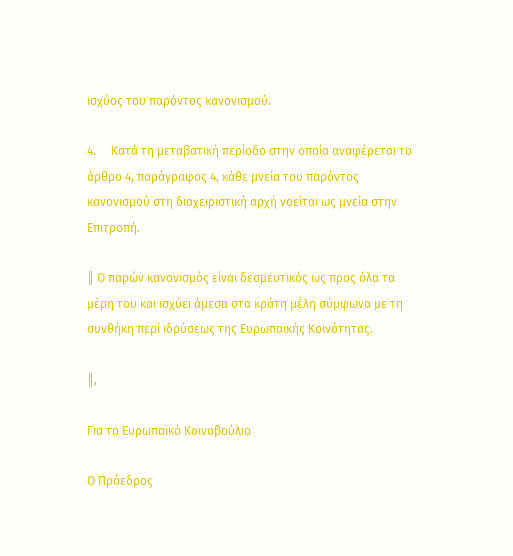ισχύος του παρόντος κανονισμού.

4.     Κατά τη μεταβατική περίοδο στην οποία αναφέρεται το άρθρο 4, παράγραφος 4, κάθε μνεία του παρόντος κανονισμού στη διαχειριστική αρχή νοείται ως μνεία στην Επιτροπή.

║ Ο παρών κανονισμός είναι δεσμευτικός ως προς όλα τα μέρη του και ισχύει άμεσα στα κράτη μέλη σύμφωνα με τη συνθήκη περί ιδρύσεως της Ευρωπαϊκής Κοινότητας.

║,

Για το Ευρωπαϊκό Κοινοβούλιο

Ο Πρόεδρος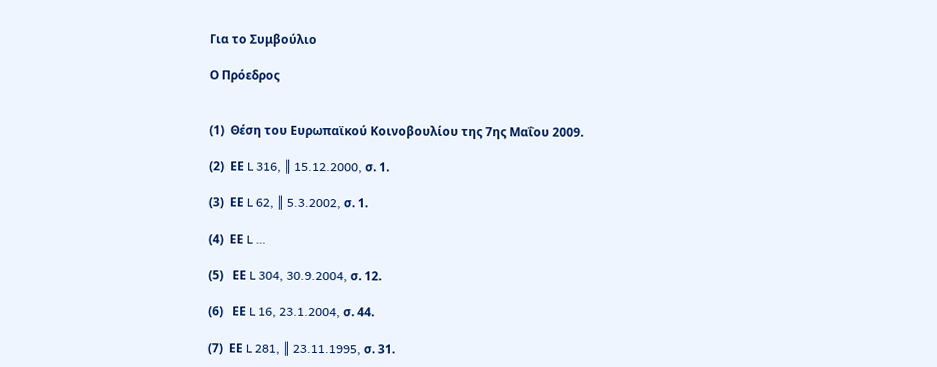Για το Συμβούλιο

Ο Πρόεδρος


(1)  Θέση του Ευρωπαϊκού Κοινοβουλίου της 7ης Μαΐου 2009.

(2)  ΕΕ L 316, ║ 15.12.2000, σ. 1.

(3)  ΕΕ L 62, ║ 5.3.2002, σ. 1.

(4)  ΕΕ L …

(5)   ΕΕ L 304, 30.9.2004, σ. 12.

(6)   ΕΕ L 16, 23.1.2004, σ. 44.

(7)  ΕΕ L 281, ║ 23.11.1995, σ. 31.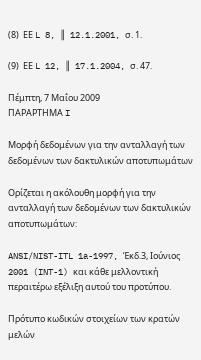(8)  ΕΕ L 8, ║ 12.1.2001, σ. 1.

(9)  ΕΕ L 12, ║ 17.1.2004, σ. 47.

Πέμπτη, 7 Μαΐου 2009
ΠΑΡΑΡΤΗΜΑ I

Μορφή δεδομένων για την ανταλλαγή των δεδομένων των δακτυλικών αποτυπωμάτων

Ορίζεται η ακόλουθη μορφή για την ανταλλαγή των δεδομένων των δακτυλικών αποτυπωμάτων:

ANSI/NIST-ITL 1a-1997, Έκδ.3, Ιούνιος 2001 (INT-1) και κάθε μελλοντική περαιτέρω εξέλιξη αυτού του προτύπου.

Πρότυπο κωδικών στοιχείων των κρατών μελών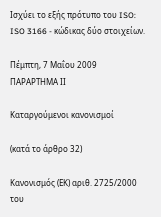Ισχύει το εξής πρότυπο του ISO: ISO 3166 - κώδικας δύο στοιχείων.

Πέμπτη, 7 Μαΐου 2009
ΠΑΡΑΡΤΗΜΑ ΙΙ

Καταργούμενοι κανονισμοί

(κατά το άρθρο 32)

Κανονισμός (ΕΚ) αριθ. 2725/2000 του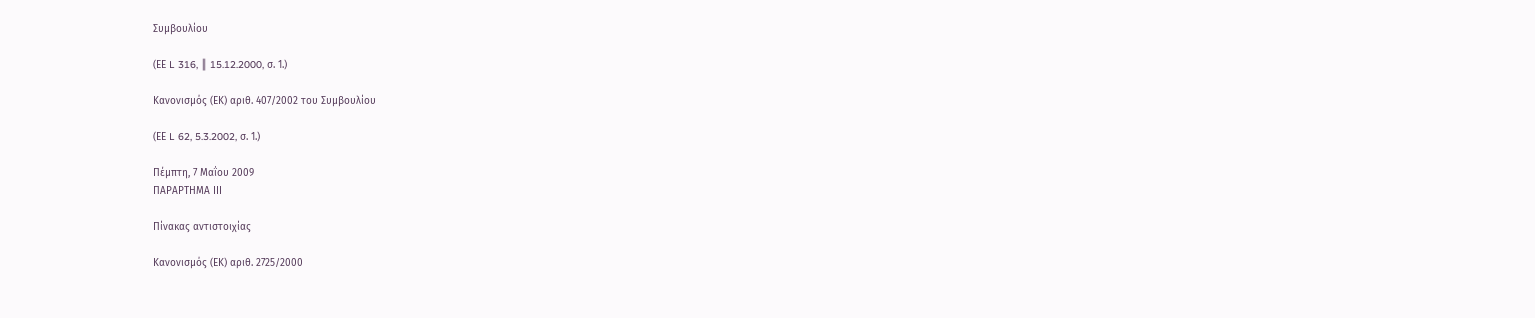Συμβουλίου

(ΕΕ L 316, ║ 15.12.2000, σ. 1.)

Κανονισμός (ΕΚ) αριθ. 407/2002 του Συμβουλίου

(ΕΕ L 62, 5.3.2002, σ. 1.)

Πέμπτη, 7 Μαΐου 2009
ΠΑΡΑΡΤΗΜΑ ΙΙΙ

Πίνακας αντιστοιχίας

Κανονισμός (ΕΚ) αριθ. 2725/2000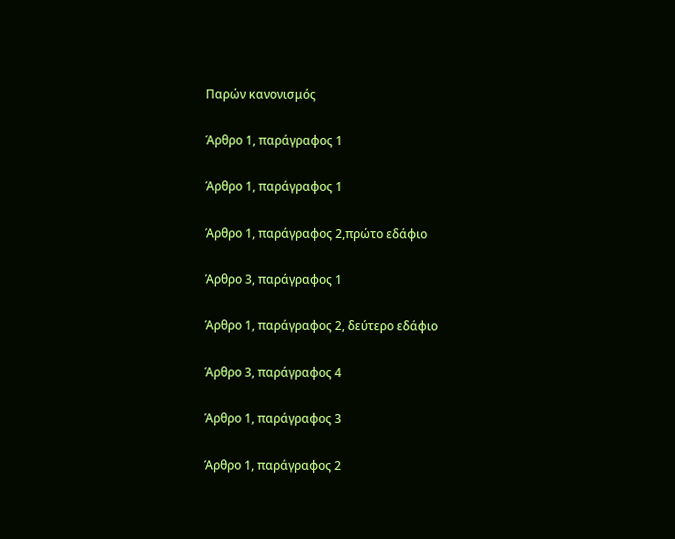Παρών κανονισμός

Άρθρο 1, παράγραφος 1

Άρθρο 1, παράγραφος 1

Άρθρο 1, παράγραφος 2,πρώτο εδάφιο

Άρθρο 3, παράγραφος 1

Άρθρο 1, παράγραφος 2, δεύτερο εδάφιο

Άρθρο 3, παράγραφος 4

Άρθρο 1, παράγραφος 3

Άρθρο 1, παράγραφος 2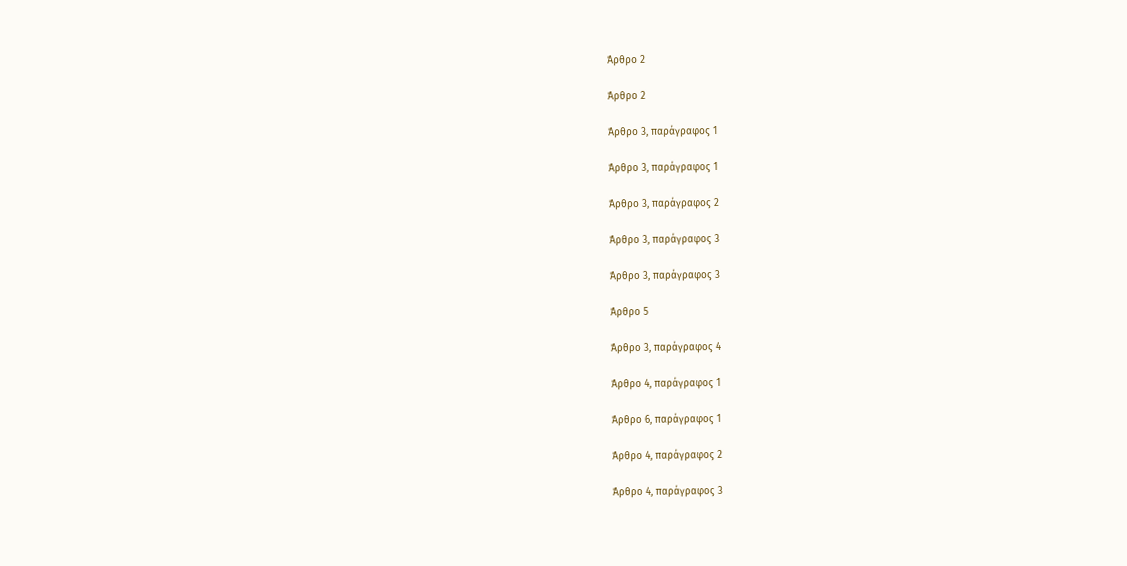Άρθρο 2

Άρθρο 2

Άρθρο 3, παράγραφος 1

Άρθρο 3, παράγραφος 1

Άρθρο 3, παράγραφος 2

Άρθρο 3, παράγραφος 3

Άρθρο 3, παράγραφος 3

Άρθρο 5

Άρθρο 3, παράγραφος 4

Άρθρο 4, παράγραφος 1

Άρθρο 6, παράγραφος 1

Άρθρο 4, παράγραφος 2

Άρθρο 4, παράγραφος 3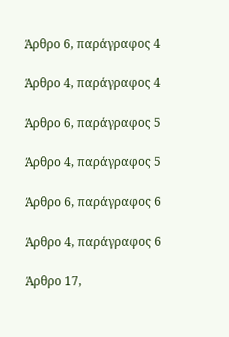Άρθρο 6, παράγραφος 4

Άρθρο 4, παράγραφος 4

Άρθρο 6, παράγραφος 5

Άρθρο 4, παράγραφος 5

Άρθρο 6, παράγραφος 6

Άρθρο 4, παράγραφος 6

Άρθρο 17,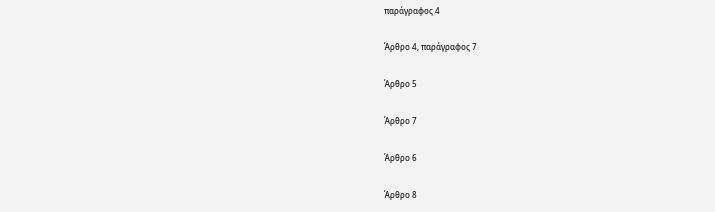παράγραφος 4

Άρθρο 4, παράγραφος 7

Άρθρο 5

Άρθρο 7

Άρθρο 6

Άρθρο 8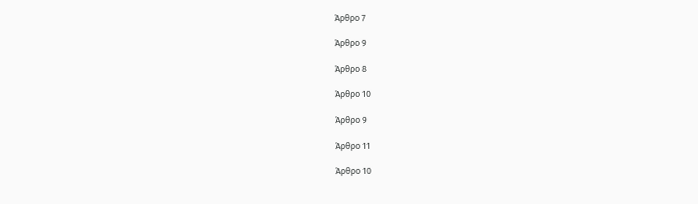Άρθρο 7

Άρθρο 9

Άρθρο 8

Άρθρο 10

Άρθρο 9

Άρθρο 11

Άρθρο 10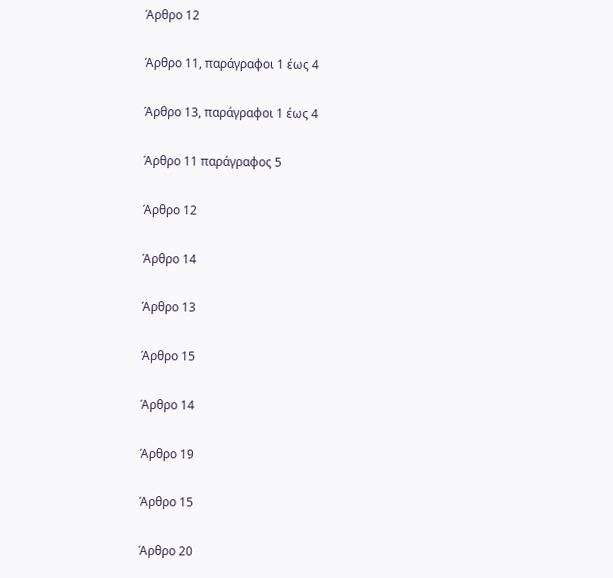Άρθρο 12

Άρθρο 11, παράγραφοι 1 έως 4

Άρθρο 13, παράγραφοι 1 έως 4

Άρθρο 11 παράγραφος 5

Άρθρο 12

Άρθρο 14

Άρθρο 13

Άρθρο 15

Άρθρο 14

Άρθρο 19

Άρθρο 15

Άρθρο 20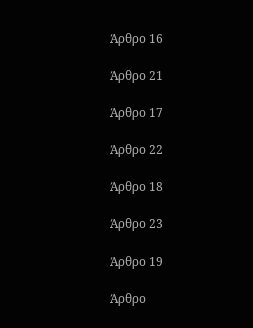Άρθρο 16

Άρθρο 21

Άρθρο 17

Άρθρο 22

Άρθρο 18

Άρθρο 23

Άρθρο 19

Άρθρο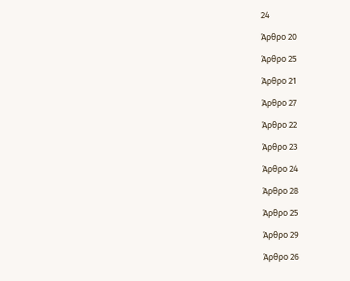24

Άρθρο 20

Άρθρο 25

Άρθρο 21

Άρθρο 27

Άρθρο 22

Άρθρο 23

Άρθρο 24

Άρθρο 28

Άρθρο 25

Άρθρο 29

Άρθρο 26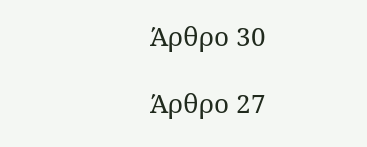Άρθρο 30

Άρθρο 27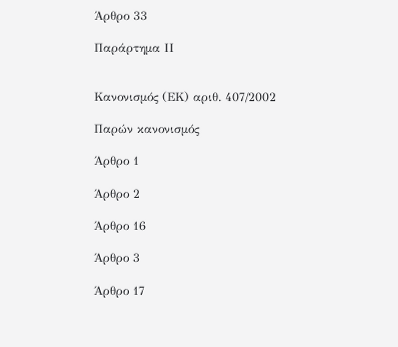Άρθρο 33

Παράρτημα ΙΙ


Κανονισμός (ΕΚ) αριθ. 407/2002

Παρών κανονισμός

Άρθρο 1

Άρθρο 2

Άρθρο 16

Άρθρο 3

Άρθρο 17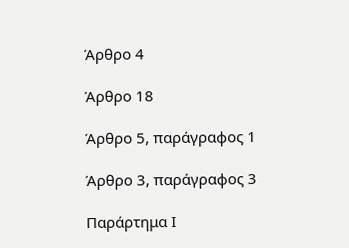Άρθρο 4

Άρθρο 18

Άρθρο 5, παράγραφος 1

Άρθρο 3, παράγραφος 3

Παράρτημα Ι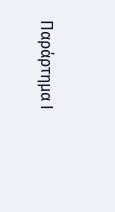Παράρτημα Ι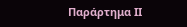Παράρτημα ΙΙ